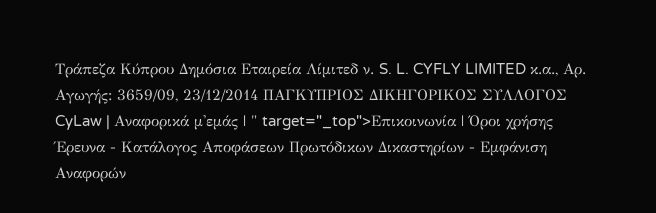Τράπεζα Κύπρου Δημόσια Εταιρεία Λίμιτεδ ν. S. L. CYFLY LIMITED κ.α., Αρ. Αγωγής: 3659/09, 23/12/2014 ΠΑΓΚΥΠΡΙΟΣ ΔΙΚΗΓΟΡΙΚΟΣ ΣΥΛΛΟΓΟΣ CyLaw | Αναφορικά μ'εμάς | " target="_top">Επικοινωνία | Όροι χρήσης Έρευνα - Κατάλογος Αποφάσεων Πρωτόδικων Δικαστηρίων - Εμφάνιση Αναφορών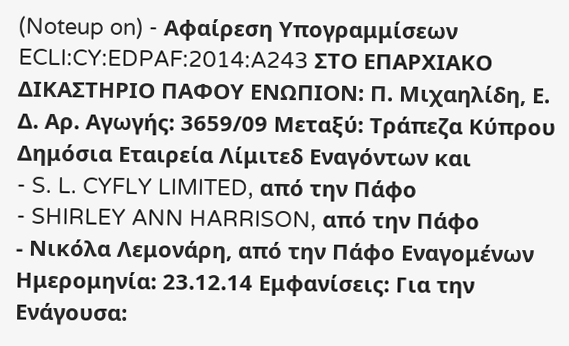(Noteup on) - Αφαίρεση Υπογραμμίσεων ECLI:CY:EDPAF:2014:A243 ΣΤΟ ΕΠΑΡΧΙΑΚΟ ΔΙΚΑΣΤΗΡΙΟ ΠΑΦΟΥ ΕΝΩΠΙΟΝ: Π. Μιχαηλίδη, Ε. Δ. Αρ. Αγωγής: 3659/09 Μεταξύ: Τράπεζα Κύπρου Δημόσια Εταιρεία Λίμιτεδ Εναγόντων και
- S. L. CYFLY LIMITED, από την Πάφο
- SHIRLEY ANN HARRISON, από την Πάφο
- Νικόλα Λεμονάρη, από την Πάφο Εναγομένων Ημερομηνία: 23.12.14 Εμφανίσεις: Για την Ενάγουσα: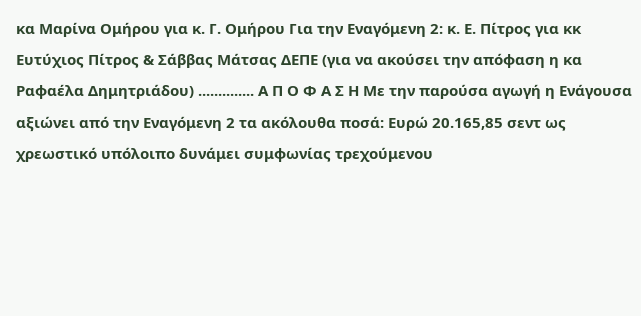κα Μαρίνα Ομήρου για κ. Γ. Ομήρου Για την Εναγόμενη 2: κ. Ε. Πίτρος για κκ Ευτύχιος Πίτρος & Σάββας Μάτσας ΔΕΠΕ (για να ακούσει την απόφαση η κα Ραφαέλα Δημητριάδου) .............. Α Π Ο Φ Α Σ Η Με την παρούσα αγωγή η Ενάγουσα αξιώνει από την Εναγόμενη 2 τα ακόλουθα ποσά: Ευρώ 20.165,85 σεντ ως χρεωστικό υπόλοιπο δυνάμει συμφωνίας τρεχούμενου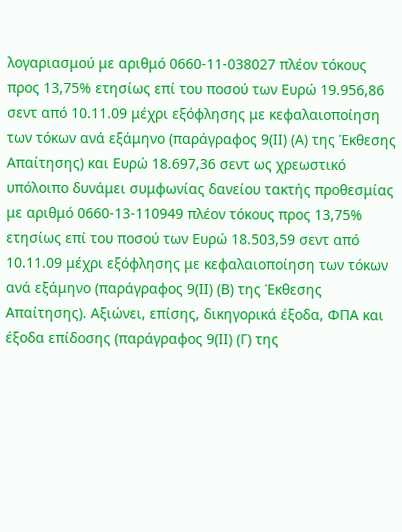λογαριασμού με αριθμό 0660-11-038027 πλέον τόκους προς 13,75% ετησίως επί του ποσού των Ευρώ 19.956,86 σεντ από 10.11.09 μέχρι εξόφλησης με κεφαλαιοποίηση των τόκων ανά εξάμηνο (παράγραφος 9(ΙΙ) (Α) της Έκθεσης Απαίτησης) και Ευρώ 18.697,36 σεντ ως χρεωστικό υπόλοιπο δυνάμει συμφωνίας δανείου τακτής προθεσμίας με αριθμό 0660-13-110949 πλέον τόκους προς 13,75% ετησίως επί του ποσού των Ευρώ 18.503,59 σεντ από 10.11.09 μέχρι εξόφλησης με κεφαλαιοποίηση των τόκων ανά εξάμηνο (παράγραφος 9(ΙΙ) (Β) της Έκθεσης Απαίτησης). Αξιώνει, επίσης, δικηγορικά έξοδα, ΦΠΑ και έξοδα επίδοσης (παράγραφος 9(ΙΙ) (Γ) της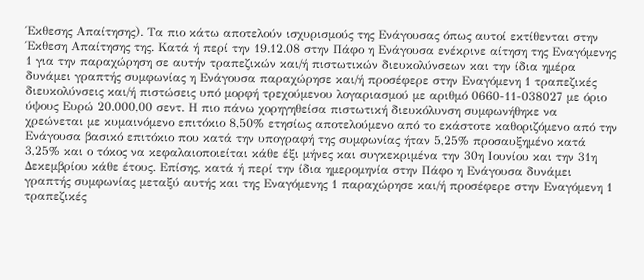Έκθεσης Απαίτησης). Τα πιο κάτω αποτελούν ισχυρισμούς της Ενάγουσας όπως αυτοί εκτίθενται στην Έκθεση Απαίτησης της. Κατά ή περί την 19.12.08 στην Πάφο η Ενάγουσα ενέκρινε αίτηση της Εναγόμενης 1 για την παραχώρηση σε αυτήν τραπεζικών και/ή πιστωτικών διευκολύνσεων και την ίδια ημέρα δυνάμει γραπτής συμφωνίας η Ενάγουσα παραχώρησε και/ή προσέφερε στην Εναγόμενη 1 τραπεζικές διευκολύνσεις και/ή πιστώσεις υπό μορφή τρεχούμενου λογαριασμού με αριθμό 0660-11-038027 με όριο ύψους Ευρώ 20.000,00 σεντ. Η πιο πάνω χορηγηθείσα πιστωτική διευκόλυνση συμφωνήθηκε να χρεώνεται με κυμαινόμενο επιτόκιο 8,50% ετησίως αποτελούμενο από το εκάστοτε καθοριζόμενο από την Ενάγουσα βασικό επιτόκιο που κατά την υπογραφή της συμφωνίας ήταν 5,25% προσαυξημένο κατά 3,25% και ο τόκος να κεφαλαιοποιείται κάθε έξι μήνες και συγκεκριμένα την 30η Ιουνίου και την 31η Δεκεμβρίου κάθε έτους. Επίσης, κατά ή περί την ίδια ημερομηνία στην Πάφο η Ενάγουσα δυνάμει γραπτής συμφωνίας μεταξύ αυτής και της Εναγόμενης 1 παραχώρησε και/ή προσέφερε στην Εναγόμενη 1 τραπεζικές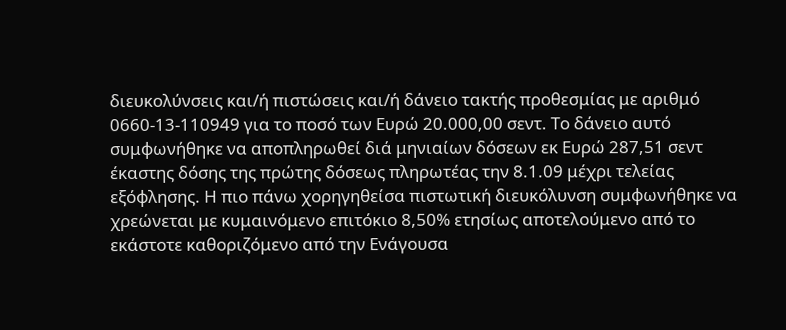διευκολύνσεις και/ή πιστώσεις και/ή δάνειο τακτής προθεσμίας με αριθμό 0660-13-110949 για το ποσό των Ευρώ 20.000,00 σεντ. Το δάνειο αυτό συμφωνήθηκε να αποπληρωθεί διά μηνιαίων δόσεων εκ Ευρώ 287,51 σεντ έκαστης δόσης της πρώτης δόσεως πληρωτέας την 8.1.09 μέχρι τελείας εξόφλησης. Η πιο πάνω χορηγηθείσα πιστωτική διευκόλυνση συμφωνήθηκε να χρεώνεται με κυμαινόμενο επιτόκιο 8,50% ετησίως αποτελούμενο από το εκάστοτε καθοριζόμενο από την Ενάγουσα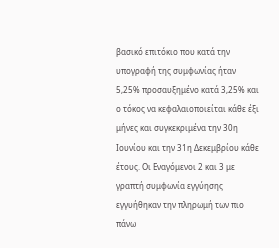βασικό επιτόκιο που κατά την υπογραφή της συμφωνίας ήταν 5,25% προσαυξημένο κατά 3,25% και ο τόκος να κεφαλαιοποιείται κάθε έξι μήνες και συγκεκριμένα την 30η Ιουνίου και την 31η Δεκεμβρίου κάθε έτους. Οι Εναγόμενοι 2 και 3 με γραπτή συμφωνία εγγύησης εγγυήθηκαν την πληρωμή των πιο πάνω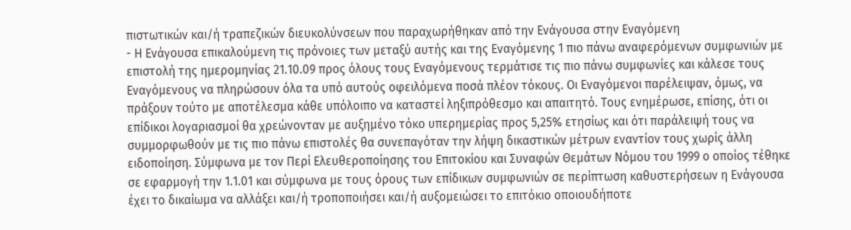πιστωτικών και/ή τραπεζικών διευκολύνσεων που παραχωρήθηκαν από την Ενάγουσα στην Εναγόμενη
- Η Ενάγουσα επικαλούμενη τις πρόνοιες των μεταξύ αυτής και της Εναγόμενης 1 πιο πάνω αναφερόμενων συμφωνιών με επιστολή της ημερομηνίας 21.10.09 προς όλους τους Εναγόμενους τερμάτισε τις πιο πάνω συμφωνίες και κάλεσε τους Εναγόμενους να πληρώσουν όλα τα υπό αυτούς οφειλόμενα ποσά πλέον τόκους. Οι Εναγόμενοι παρέλειψαν, όμως, να πράξουν τούτο με αποτέλεσμα κάθε υπόλοιπο να καταστεί ληξιπρόθεσμο και απαιτητό. Τους ενημέρωσε, επίσης, ότι οι επίδικοι λογαριασμοί θα χρεώνονταν με αυξημένο τόκο υπερημερίας προς 5,25% ετησίως και ότι παράλειψή τους να συμμορφωθούν με τις πιο πάνω επιστολές θα συνεπαγόταν την λήψη δικαστικών μέτρων εναντίον τους χωρίς άλλη ειδοποίηση. Σύμφωνα με τον Περί Ελευθεροποίησης του Επιτοκίου και Συναφών Θεμάτων Νόμου του 1999 ο οποίος τέθηκε σε εφαρμογή την 1.1.01 και σύμφωνα με τους όρους των επίδικων συμφωνιών σε περίπτωση καθυστερήσεων η Ενάγουσα έχει το δικαίωμα να αλλάξει και/ή τροποποιήσει και/ή αυξομειώσει το επιτόκιο οποιουδήποτε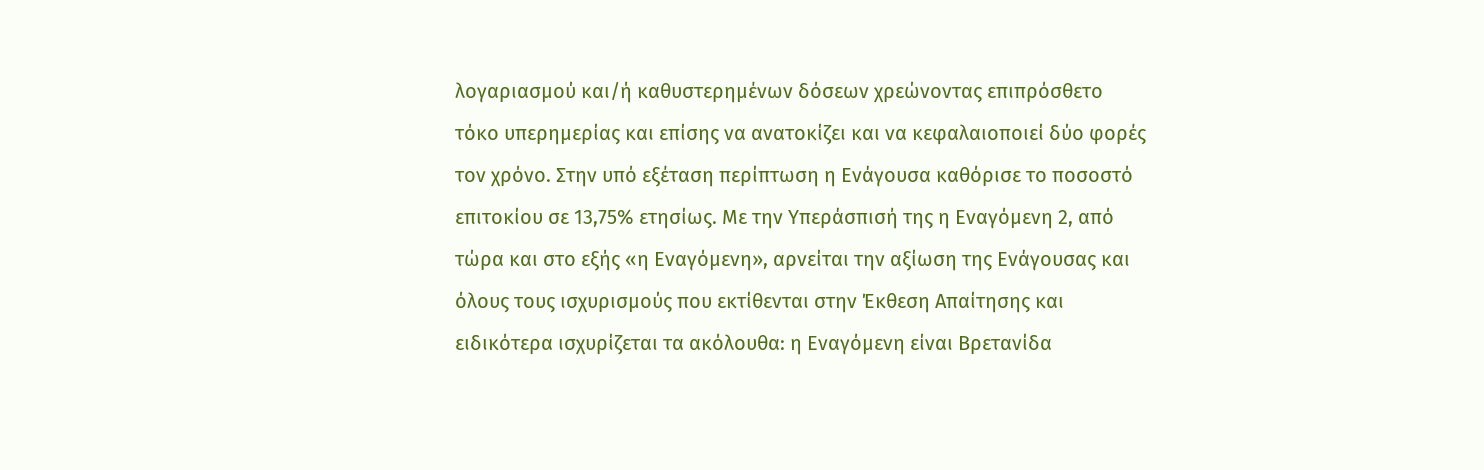λογαριασμού και/ή καθυστερημένων δόσεων χρεώνοντας επιπρόσθετο τόκο υπερημερίας και επίσης να ανατοκίζει και να κεφαλαιοποιεί δύο φορές τον χρόνο. Στην υπό εξέταση περίπτωση η Ενάγουσα καθόρισε το ποσοστό επιτοκίου σε 13,75% ετησίως. Με την Υπεράσπισή της η Εναγόμενη 2, από τώρα και στο εξής «η Εναγόμενη», αρνείται την αξίωση της Ενάγουσας και όλους τους ισχυρισμούς που εκτίθενται στην Έκθεση Απαίτησης και ειδικότερα ισχυρίζεται τα ακόλουθα: η Εναγόμενη είναι Βρετανίδα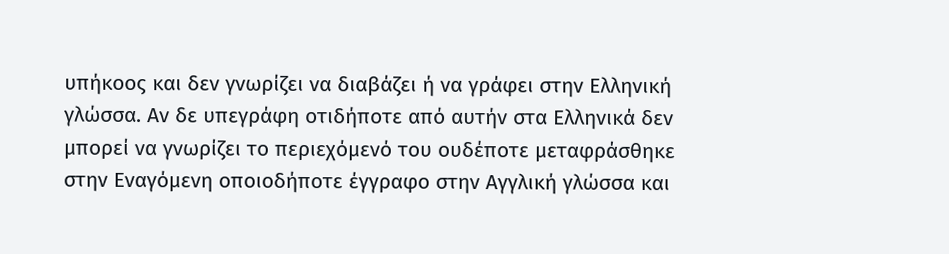υπήκοος και δεν γνωρίζει να διαβάζει ή να γράφει στην Ελληνική γλώσσα. Αν δε υπεγράφη οτιδήποτε από αυτήν στα Ελληνικά δεν μπορεί να γνωρίζει το περιεχόμενό του ουδέποτε μεταφράσθηκε στην Εναγόμενη οποιοδήποτε έγγραφο στην Αγγλική γλώσσα και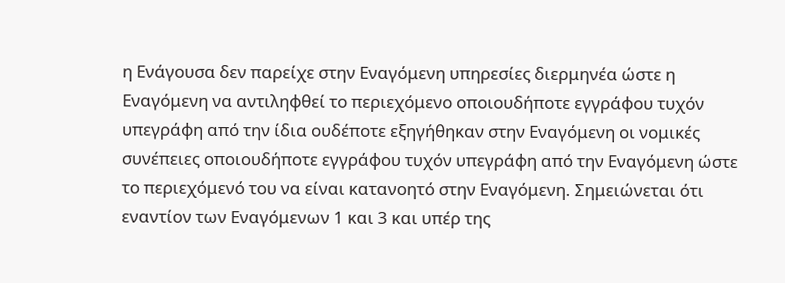η Ενάγουσα δεν παρείχε στην Εναγόμενη υπηρεσίες διερμηνέα ώστε η Εναγόμενη να αντιληφθεί το περιεχόμενο οποιουδήποτε εγγράφου τυχόν υπεγράφη από την ίδια ουδέποτε εξηγήθηκαν στην Εναγόμενη οι νομικές συνέπειες οποιουδήποτε εγγράφου τυχόν υπεγράφη από την Εναγόμενη ώστε το περιεχόμενό του να είναι κατανοητό στην Εναγόμενη. Σημειώνεται ότι εναντίον των Εναγόμενων 1 και 3 και υπέρ της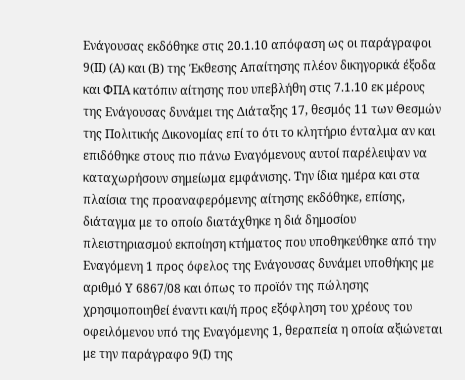Ενάγουσας εκδόθηκε στις 20.1.10 απόφαση ως οι παράγραφοι 9(ΙΙ) (Α) και (Β) της Έκθεσης Απαίτησης πλέον δικηγορικά έξοδα και ΦΠΑ κατόπιν αίτησης που υπεβλήθη στις 7.1.10 εκ μέρους της Ενάγουσας δυνάμει της Διάταξης 17, θεσμός 11 των Θεσμών της Πολιτικής Δικονομίας επί το ότι το κλητήριο ένταλμα αν και επιδόθηκε στους πιο πάνω Εναγόμενους αυτοί παρέλειψαν να καταχωρήσουν σημείωμα εμφάνισης. Την ίδια ημέρα και στα πλαίσια της προαναφερόμενης αίτησης εκδόθηκε, επίσης, διάταγμα με το οποίο διατάχθηκε η διά δημοσίου πλειστηριασμού εκποίηση κτήματος που υποθηκεύθηκε από την Εναγόμενη 1 προς όφελος της Ενάγουσας δυνάμει υποθήκης με αριθμό Υ 6867/08 και όπως το προϊόν της πώλησης χρησιμοποιηθεί έναντι και/ή προς εξόφληση του χρέους του οφειλόμενου υπό της Εναγόμενης 1, θεραπεία η οποία αξιώνεται με την παράγραφο 9(Ι) της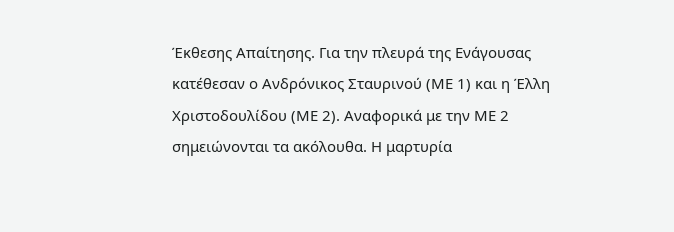Έκθεσης Απαίτησης. Για την πλευρά της Ενάγουσας κατέθεσαν ο Ανδρόνικος Σταυρινού (ΜΕ 1) και η Έλλη Χριστοδουλίδου (ΜΕ 2). Αναφορικά με την ΜΕ 2 σημειώνονται τα ακόλουθα. Η μαρτυρία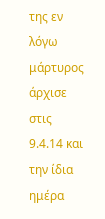της εν λόγω μάρτυρος άρχισε στις 9.4.14 και την ίδια ημέρα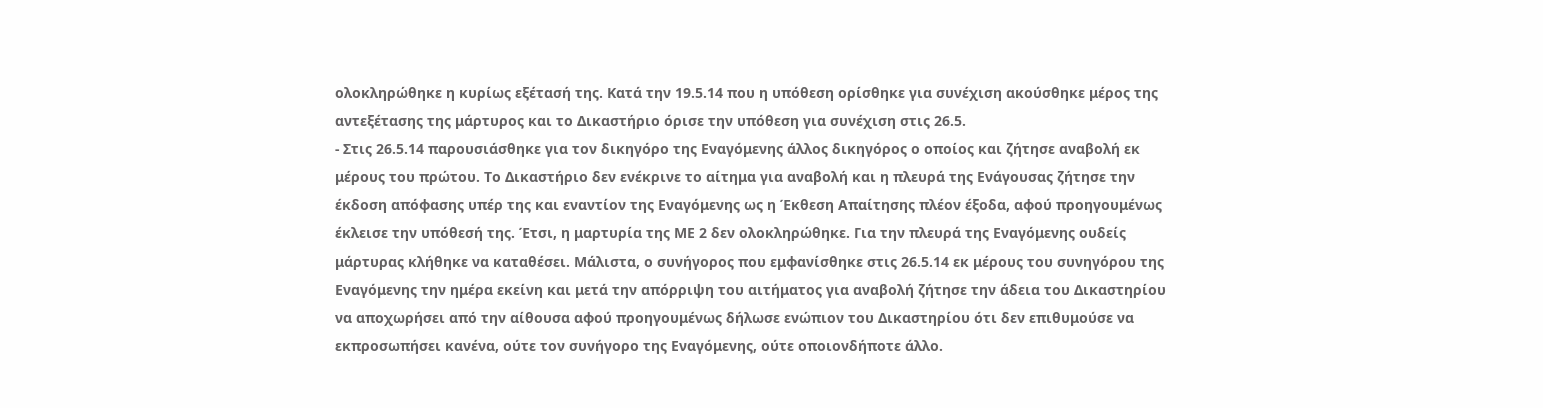ολοκληρώθηκε η κυρίως εξέτασή της. Κατά την 19.5.14 που η υπόθεση ορίσθηκε για συνέχιση ακούσθηκε μέρος της αντεξέτασης της μάρτυρος και το Δικαστήριο όρισε την υπόθεση για συνέχιση στις 26.5.
- Στις 26.5.14 παρουσιάσθηκε για τον δικηγόρο της Εναγόμενης άλλος δικηγόρος ο οποίος και ζήτησε αναβολή εκ μέρους του πρώτου. Το Δικαστήριο δεν ενέκρινε το αίτημα για αναβολή και η πλευρά της Ενάγουσας ζήτησε την έκδοση απόφασης υπέρ της και εναντίον της Εναγόμενης ως η Έκθεση Απαίτησης πλέον έξοδα, αφού προηγουμένως έκλεισε την υπόθεσή της. Έτσι, η μαρτυρία της ΜΕ 2 δεν ολοκληρώθηκε. Για την πλευρά της Εναγόμενης ουδείς μάρτυρας κλήθηκε να καταθέσει. Μάλιστα, ο συνήγορος που εμφανίσθηκε στις 26.5.14 εκ μέρους του συνηγόρου της Εναγόμενης την ημέρα εκείνη και μετά την απόρριψη του αιτήματος για αναβολή ζήτησε την άδεια του Δικαστηρίου να αποχωρήσει από την αίθουσα αφού προηγουμένως δήλωσε ενώπιον του Δικαστηρίου ότι δεν επιθυμούσε να εκπροσωπήσει κανένα, ούτε τον συνήγορο της Εναγόμενης, ούτε οποιονδήποτε άλλο.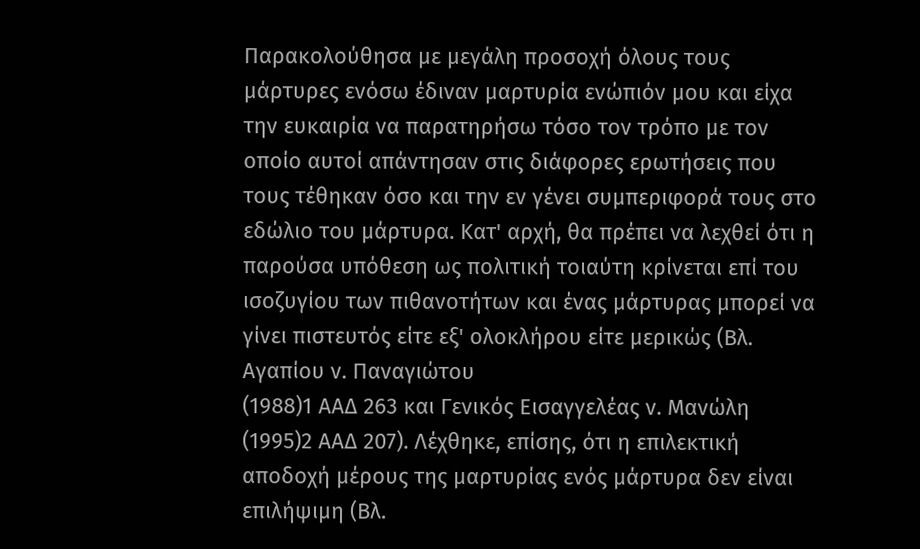Παρακολούθησα με μεγάλη προσοχή όλους τους μάρτυρες ενόσω έδιναν μαρτυρία ενώπιόν μου και είχα την ευκαιρία να παρατηρήσω τόσο τον τρόπο με τον οποίο αυτοί απάντησαν στις διάφορες ερωτήσεις που τους τέθηκαν όσο και την εν γένει συμπεριφορά τους στο εδώλιο του μάρτυρα. Κατ' αρχή, θα πρέπει να λεχθεί ότι η παρούσα υπόθεση ως πολιτική τοιαύτη κρίνεται επί του ισοζυγίου των πιθανοτήτων και ένας μάρτυρας μπορεί να γίνει πιστευτός είτε εξ' ολοκλήρου είτε μερικώς (Βλ. Αγαπίου ν. Παναγιώτου
(1988)1 ΑΑΔ 263 και Γενικός Εισαγγελέας ν. Μανώλη
(1995)2 ΑΑΔ 207). Λέχθηκε, επίσης, ότι η επιλεκτική αποδοχή μέρους της μαρτυρίας ενός μάρτυρα δεν είναι επιλήψιμη (Βλ.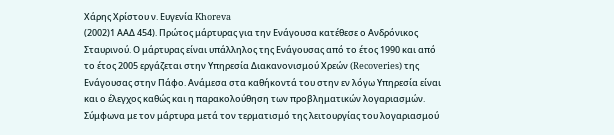Χάρης Χρίστου ν. Ευγενία Khoreva
(2002)1 ΑΑΔ 454). Πρώτος μάρτυρας για την Ενάγουσα κατέθεσε ο Ανδρόνικος Σταυρινού. Ο μάρτυρας είναι υπάλληλος της Ενάγουσας από το έτος 1990 και από το έτος 2005 εργάζεται στην Υπηρεσία Διακανονισμού Χρεών (Recoveries) της Ενάγουσας στην Πάφο. Ανάμεσα στα καθήκοντά του στην εν λόγω Υπηρεσία είναι και ο έλεγχος καθώς και η παρακολούθηση των προβληματικών λογαριασμών. Σύμφωνα με τον μάρτυρα μετά τον τερματισμό της λειτουργίας του λογαριασμού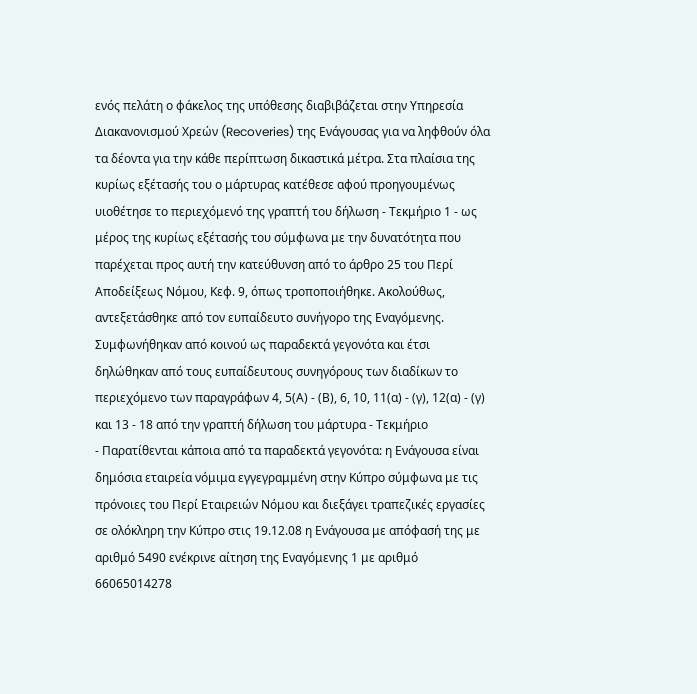ενός πελάτη ο φάκελος της υπόθεσης διαβιβάζεται στην Υπηρεσία Διακανονισμού Χρεών (Recoveries) της Ενάγουσας για να ληφθούν όλα τα δέοντα για την κάθε περίπτωση δικαστικά μέτρα. Στα πλαίσια της κυρίως εξέτασής του ο μάρτυρας κατέθεσε αφού προηγουμένως υιοθέτησε το περιεχόμενό της γραπτή του δήλωση - Τεκμήριο 1 - ως μέρος της κυρίως εξέτασής του σύμφωνα με την δυνατότητα που παρέχεται προς αυτή την κατεύθυνση από το άρθρο 25 του Περί Αποδείξεως Νόμου, Κεφ. 9, όπως τροποποιήθηκε. Ακολούθως, αντεξετάσθηκε από τον ευπαίδευτο συνήγορο της Εναγόμενης. Συμφωνήθηκαν από κοινού ως παραδεκτά γεγονότα και έτσι δηλώθηκαν από τους ευπαίδευτους συνηγόρους των διαδίκων το περιεχόμενο των παραγράφων 4, 5(Α) - (Β), 6, 10, 11(α) - (γ), 12(α) - (γ) και 13 - 18 από την γραπτή δήλωση του μάρτυρα - Τεκμήριο
- Παρατίθενται κάποια από τα παραδεκτά γεγονότα: η Ενάγουσα είναι δημόσια εταιρεία νόμιμα εγγεγραμμένη στην Κύπρο σύμφωνα με τις πρόνοιες του Περί Εταιρειών Νόμου και διεξάγει τραπεζικές εργασίες σε ολόκληρη την Κύπρο στις 19.12.08 η Ενάγουσα με απόφασή της με αριθμό 5490 ενέκρινε αίτηση της Εναγόμενης 1 με αριθμό 66065014278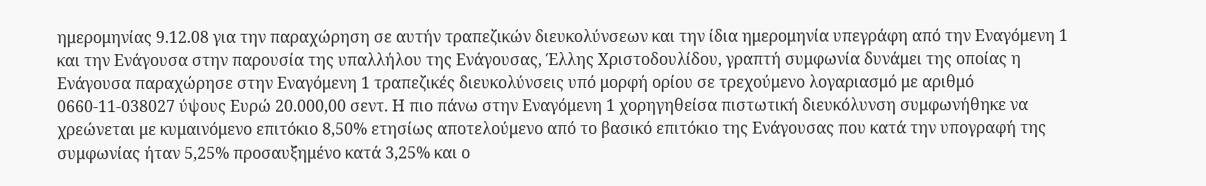ημερομηνίας 9.12.08 για την παραχώρηση σε αυτήν τραπεζικών διευκολύνσεων και την ίδια ημερομηνία υπεγράφη από την Εναγόμενη 1 και την Ενάγουσα στην παρουσία της υπαλλήλου της Ενάγουσας, Έλλης Χριστοδουλίδου, γραπτή συμφωνία δυνάμει της οποίας η Ενάγουσα παραχώρησε στην Εναγόμενη 1 τραπεζικές διευκολύνσεις υπό μορφή ορίου σε τρεχούμενο λογαριασμό με αριθμό 0660-11-038027 ύψους Ευρώ 20.000,00 σεντ. Η πιο πάνω στην Εναγόμενη 1 χορηγηθείσα πιστωτική διευκόλυνση συμφωνήθηκε να χρεώνεται με κυμαινόμενο επιτόκιο 8,50% ετησίως αποτελούμενο από το βασικό επιτόκιο της Ενάγουσας που κατά την υπογραφή της συμφωνίας ήταν 5,25% προσαυξημένο κατά 3,25% και ο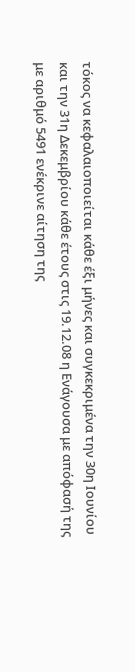τόκος να κεφαλαιοποιείται κάθε έξι μήνες και συγκεκριμένα την 30η Ιουνίου και την 31η Δεκεμβρίου κάθε έτους στις 19.12.08 η Ενάγουσα με απόφασή της με αριθμό 5491 ενέκρινε αίτηση της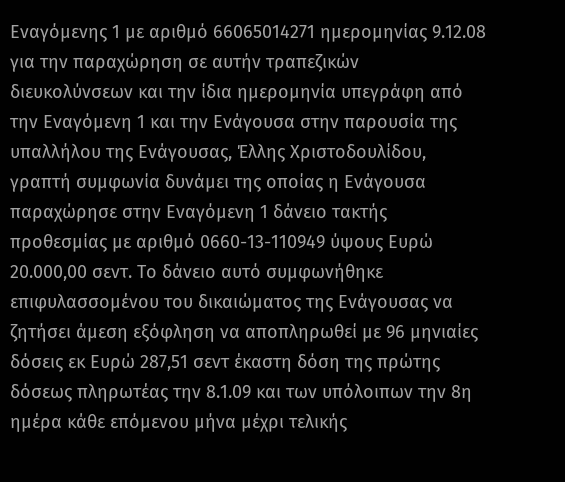Εναγόμενης 1 με αριθμό 66065014271 ημερομηνίας 9.12.08 για την παραχώρηση σε αυτήν τραπεζικών διευκολύνσεων και την ίδια ημερομηνία υπεγράφη από την Εναγόμενη 1 και την Ενάγουσα στην παρουσία της υπαλλήλου της Ενάγουσας, Έλλης Χριστοδουλίδου, γραπτή συμφωνία δυνάμει της οποίας η Ενάγουσα παραχώρησε στην Εναγόμενη 1 δάνειο τακτής προθεσμίας με αριθμό 0660-13-110949 ύψους Ευρώ 20.000,00 σεντ. Το δάνειο αυτό συμφωνήθηκε επιφυλασσομένου του δικαιώματος της Ενάγουσας να ζητήσει άμεση εξόφληση να αποπληρωθεί με 96 μηνιαίες δόσεις εκ Ευρώ 287,51 σεντ έκαστη δόση της πρώτης δόσεως πληρωτέας την 8.1.09 και των υπόλοιπων την 8η ημέρα κάθε επόμενου μήνα μέχρι τελικής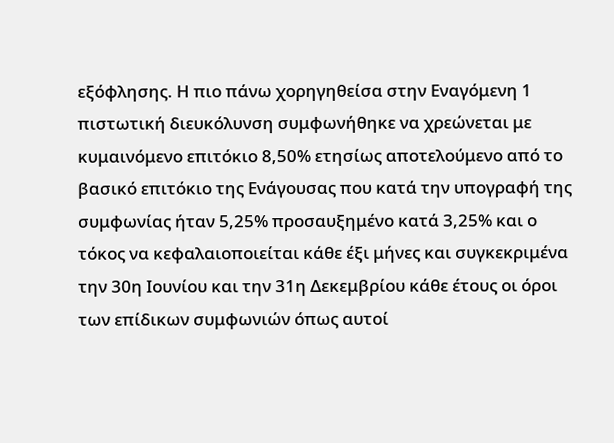εξόφλησης. Η πιο πάνω χορηγηθείσα στην Εναγόμενη 1 πιστωτική διευκόλυνση συμφωνήθηκε να χρεώνεται με κυμαινόμενο επιτόκιο 8,50% ετησίως αποτελούμενο από το βασικό επιτόκιο της Ενάγουσας που κατά την υπογραφή της συμφωνίας ήταν 5,25% προσαυξημένο κατά 3,25% και ο τόκος να κεφαλαιοποιείται κάθε έξι μήνες και συγκεκριμένα την 30η Ιουνίου και την 31η Δεκεμβρίου κάθε έτους οι όροι των επίδικων συμφωνιών όπως αυτοί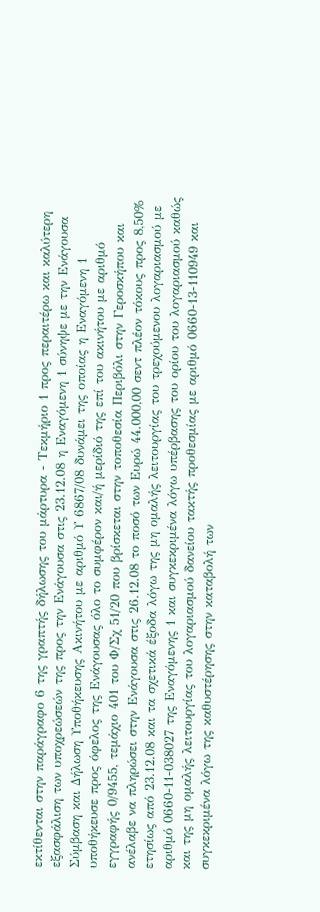εκτίθενται στην παράγραφο 6 της γραπτής δήλωσης του μάρτυρα - Τεκμήριο 1 προς περαιτέρω και καλύτερη εξασφάλιση των υποχρεώσεών της προς την Ενάγουσα στις 23.12.08 η Εναγόμενη 1 σύνηψε με την Ενάγουσα Σύμβαση και Δήλωση Υποθήκευσης Ακινήτου με αριθμό Υ 6867/08 δυνάμει της οποίας η Εναγόμενη 1 υποθήκευσε προς όφελος της Ενάγουσας όλο το συμφέρον και/ή μερίδιό της επί του ακινήτου με αριθμό εγγραφής 0/9455, τεμάχιο 401 του Φ/Σχ 51/20 που βρίσκεται στην τοποθεσία Περιβόλι στην Γεροσκήπου και ανέλαβε να πληρώσει στην Ενάγουσα στις 26.12.08 το ποσό των Ευρώ 44.000,00 σεντ πλέον τόκους προς 8,50% ετησίως από 23.12.08 και τα σχετικά έξοδα λόγω της μη ομαλής λειτουργίας του τρεχούμενου λογαριασμού με αριθμό 0660-11-038027 της Εναγόμενης 1 και συγκεκριμένα λόγω υπέρβασης του ορίου του λογαριασμού καθώς και της μη ομαλής λειτουργίας του λογαριασμού δανείου τακτής προθεσμίας με αριθμό 0660-13-110949 και συγκεκριμένα λόγω της καθυστέρησης στην καταβολή των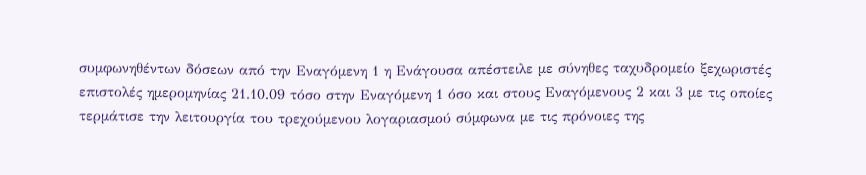συμφωνηθέντων δόσεων από την Εναγόμενη 1 η Ενάγουσα απέστειλε με σύνηθες ταχυδρομείο ξεχωριστές επιστολές ημερομηνίας 21.10.09 τόσο στην Εναγόμενη 1 όσο και στους Εναγόμενους 2 και 3 με τις οποίες τερμάτισε την λειτουργία του τρεχούμενου λογαριασμού σύμφωνα με τις πρόνοιες της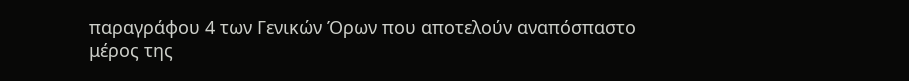παραγράφου 4 των Γενικών Όρων που αποτελούν αναπόσπαστο μέρος της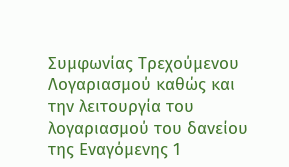Συμφωνίας Τρεχούμενου Λογαριασμού καθώς και την λειτουργία του λογαριασμού του δανείου της Εναγόμενης 1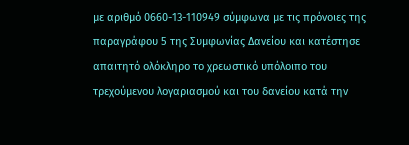με αριθμό 0660-13-110949 σύμφωνα με τις πρόνοιες της παραγράφου 5 της Συμφωνίας Δανείου και κατέστησε απαιτητό ολόκληρο το χρεωστικό υπόλοιπο του τρεχούμενου λογαριασμού και του δανείου κατά την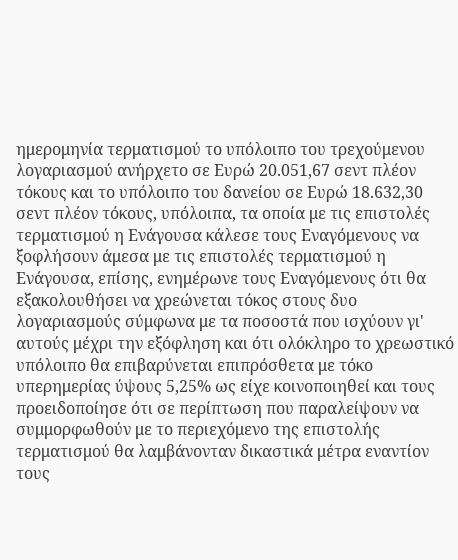ημερομηνία τερματισμού το υπόλοιπο του τρεχούμενου λογαριασμού ανήρχετο σε Ευρώ 20.051,67 σεντ πλέον τόκους και το υπόλοιπο του δανείου σε Ευρώ 18.632,30 σεντ πλέον τόκους, υπόλοιπα, τα οποία με τις επιστολές τερματισμού η Ενάγουσα κάλεσε τους Εναγόμενους να ξοφλήσουν άμεσα με τις επιστολές τερματισμού η Ενάγουσα, επίσης, ενημέρωνε τους Εναγόμενους ότι θα εξακολουθήσει να χρεώνεται τόκος στους δυο λογαριασμούς σύμφωνα με τα ποσοστά που ισχύουν γι' αυτούς μέχρι την εξόφληση και ότι ολόκληρο το χρεωστικό υπόλοιπο θα επιβαρύνεται επιπρόσθετα με τόκο υπερημερίας ύψους 5,25% ως είχε κοινοποιηθεί και τους προειδοποίησε ότι σε περίπτωση που παραλείψουν να συμμορφωθούν με το περιεχόμενο της επιστολής τερματισμού θα λαμβάνονταν δικαστικά μέτρα εναντίον τους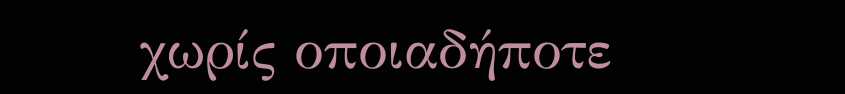χωρίς οποιαδήποτε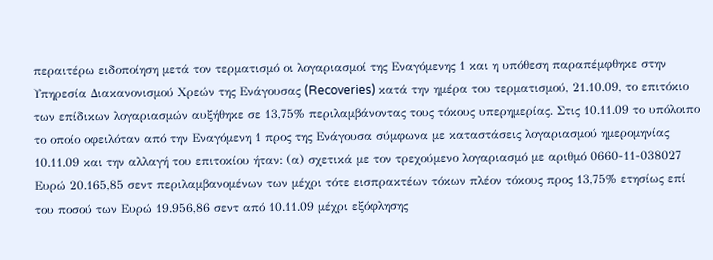περαιτέρω ειδοποίηση μετά τον τερματισμό οι λογαριασμοί της Εναγόμενης 1 και η υπόθεση παραπέμφθηκε στην Υπηρεσία Διακανονισμού Χρεών της Ενάγουσας (Recoveries) κατά την ημέρα του τερματισμού, 21.10.09, το επιτόκιο των επίδικων λογαριασμών αυξήθηκε σε 13,75% περιλαμβάνοντας τους τόκους υπερημερίας. Στις 10.11.09 το υπόλοιπο το οποίο οφειλόταν από την Εναγόμενη 1 προς της Ενάγουσα σύμφωνα με καταστάσεις λογαριασμού ημερομηνίας 10.11.09 και την αλλαγή του επιτοκίου ήταν: (α) σχετικά με τον τρεχούμενο λογαριασμό με αριθμό 0660-11-038027 Ευρώ 20.165,85 σεντ περιλαμβανομένων των μέχρι τότε εισπρακτέων τόκων πλέον τόκους προς 13,75% ετησίως επί του ποσού των Ευρώ 19.956,86 σεντ από 10.11.09 μέχρι εξόφλησης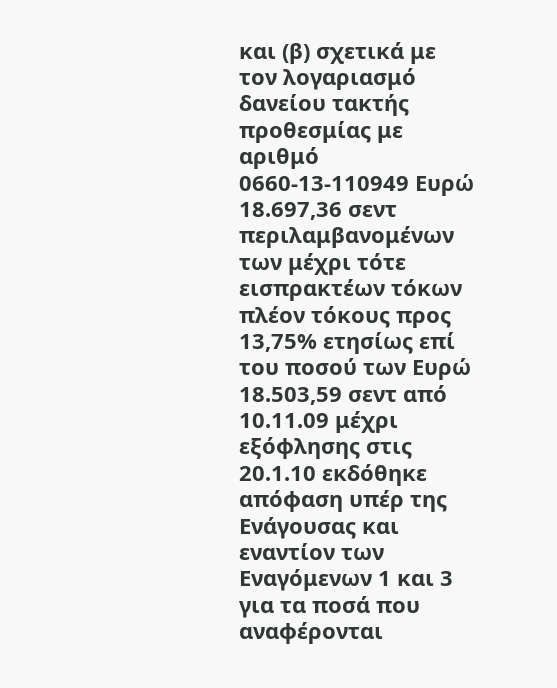και (β) σχετικά με τον λογαριασμό δανείου τακτής προθεσμίας με αριθμό 0660-13-110949 Ευρώ 18.697,36 σεντ περιλαμβανομένων των μέχρι τότε εισπρακτέων τόκων πλέον τόκους προς 13,75% ετησίως επί του ποσού των Ευρώ 18.503,59 σεντ από 10.11.09 μέχρι εξόφλησης στις 20.1.10 εκδόθηκε απόφαση υπέρ της Ενάγουσας και εναντίον των Εναγόμενων 1 και 3 για τα ποσά που αναφέρονται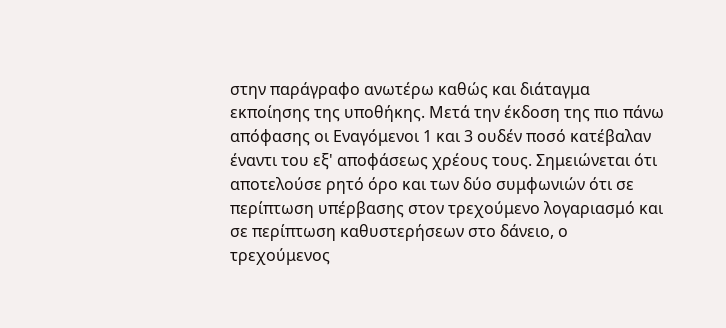στην παράγραφο ανωτέρω καθώς και διάταγμα εκποίησης της υποθήκης. Μετά την έκδοση της πιο πάνω απόφασης οι Εναγόμενοι 1 και 3 ουδέν ποσό κατέβαλαν έναντι του εξ' αποφάσεως χρέους τους. Σημειώνεται ότι αποτελούσε ρητό όρο και των δύο συμφωνιών ότι σε περίπτωση υπέρβασης στον τρεχούμενο λογαριασμό και σε περίπτωση καθυστερήσεων στο δάνειο, ο τρεχούμενος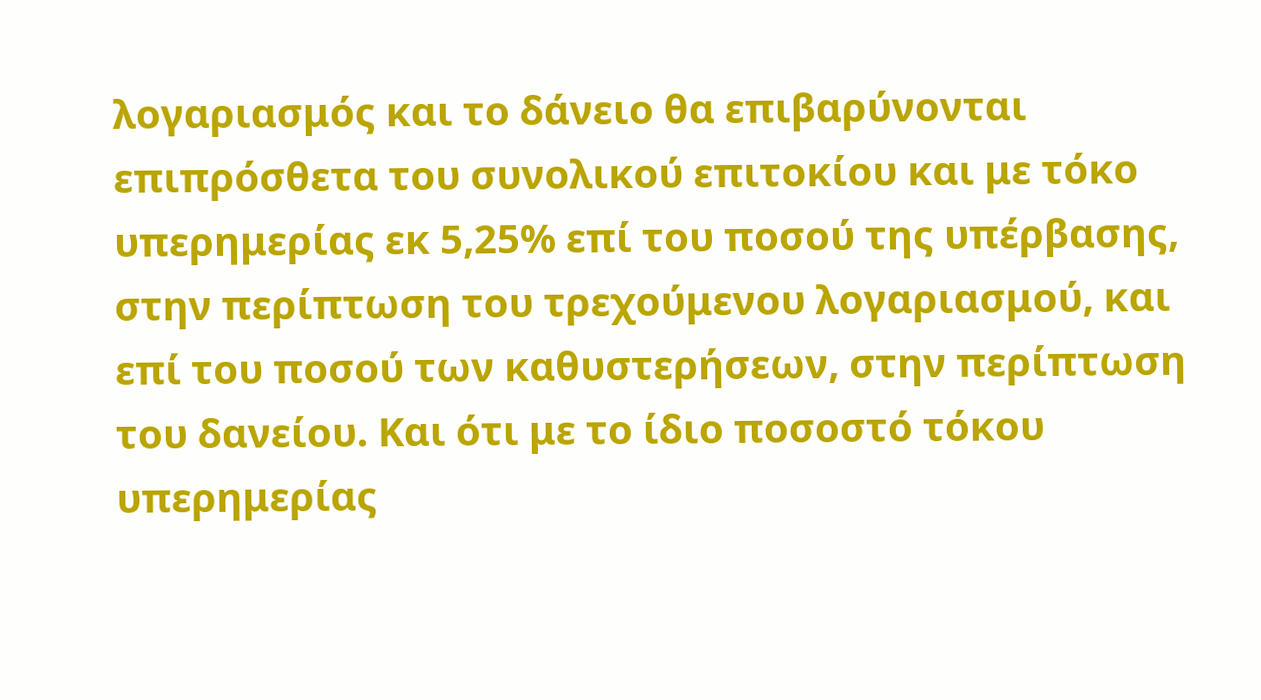λογαριασμός και το δάνειο θα επιβαρύνονται επιπρόσθετα του συνολικού επιτοκίου και με τόκο υπερημερίας εκ 5,25% επί του ποσού της υπέρβασης, στην περίπτωση του τρεχούμενου λογαριασμού, και επί του ποσού των καθυστερήσεων, στην περίπτωση του δανείου. Και ότι με το ίδιο ποσοστό τόκου υπερημερίας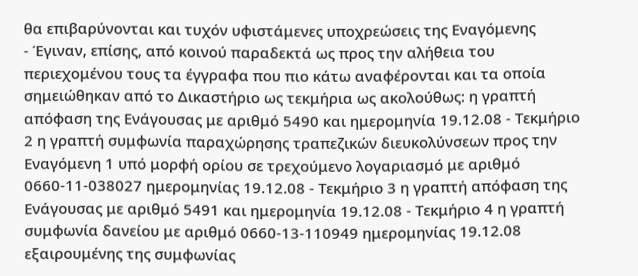θα επιβαρύνονται και τυχόν υφιστάμενες υποχρεώσεις της Εναγόμενης
- Έγιναν, επίσης, από κοινού παραδεκτά ως προς την αλήθεια του περιεχομένου τους τα έγγραφα που πιο κάτω αναφέρονται και τα οποία σημειώθηκαν από το Δικαστήριο ως τεκμήρια ως ακολούθως: η γραπτή απόφαση της Ενάγουσας με αριθμό 5490 και ημερομηνία 19.12.08 - Τεκμήριο 2 η γραπτή συμφωνία παραχώρησης τραπεζικών διευκολύνσεων προς την Εναγόμενη 1 υπό μορφή ορίου σε τρεχούμενο λογαριασμό με αριθμό 0660-11-038027 ημερομηνίας 19.12.08 - Τεκμήριο 3 η γραπτή απόφαση της Ενάγουσας με αριθμό 5491 και ημερομηνία 19.12.08 - Τεκμήριο 4 η γραπτή συμφωνία δανείου με αριθμό 0660-13-110949 ημερομηνίας 19.12.08 εξαιρουμένης της συμφωνίας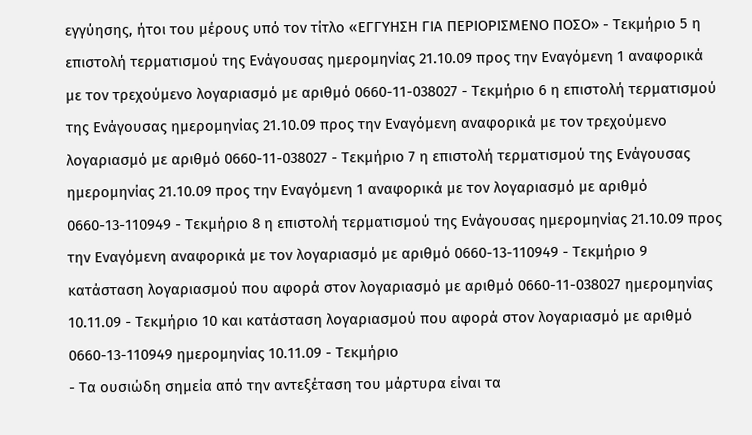εγγύησης, ήτοι του μέρους υπό τον τίτλο «ΕΓΓΥΗΣΗ ΓΙΑ ΠΕΡΙΟΡΙΣΜΕΝΟ ΠΟΣΟ» - Τεκμήριο 5 η επιστολή τερματισμού της Ενάγουσας ημερομηνίας 21.10.09 προς την Εναγόμενη 1 αναφορικά με τον τρεχούμενο λογαριασμό με αριθμό 0660-11-038027 - Τεκμήριο 6 η επιστολή τερματισμού της Ενάγουσας ημερομηνίας 21.10.09 προς την Εναγόμενη αναφορικά με τον τρεχούμενο λογαριασμό με αριθμό 0660-11-038027 - Τεκμήριο 7 η επιστολή τερματισμού της Ενάγουσας ημερομηνίας 21.10.09 προς την Εναγόμενη 1 αναφορικά με τον λογαριασμό με αριθμό 0660-13-110949 - Τεκμήριο 8 η επιστολή τερματισμού της Ενάγουσας ημερομηνίας 21.10.09 προς την Εναγόμενη αναφορικά με τον λογαριασμό με αριθμό 0660-13-110949 - Τεκμήριο 9 κατάσταση λογαριασμού που αφορά στον λογαριασμό με αριθμό 0660-11-038027 ημερομηνίας 10.11.09 - Τεκμήριο 10 και κατάσταση λογαριασμού που αφορά στον λογαριασμό με αριθμό 0660-13-110949 ημερομηνίας 10.11.09 - Τεκμήριο
- Τα ουσιώδη σημεία από την αντεξέταση του μάρτυρα είναι τα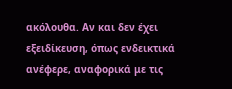ακόλουθα. Αν και δεν έχει εξειδίκευση, όπως ενδεικτικά ανέφερε, αναφορικά με τις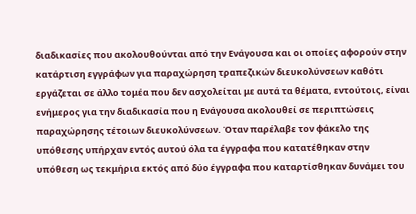διαδικασίες που ακολουθούνται από την Ενάγουσα και οι οποίες αφορούν στην κατάρτιση εγγράφων για παραχώρηση τραπεζικών διευκολύνσεων καθότι εργάζεται σε άλλο τομέα που δεν ασχολείται με αυτά τα θέματα, εντούτοις, είναι ενήμερος για την διαδικασία που η Ενάγουσα ακολουθεί σε περιπτώσεις παραχώρησης τέτοιων διευκολύνσεων. Όταν παρέλαβε τον φάκελο της υπόθεσης υπήρχαν εντός αυτού όλα τα έγγραφα που κατατέθηκαν στην υπόθεση ως τεκμήρια εκτός από δύο έγγραφα που καταρτίσθηκαν δυνάμει του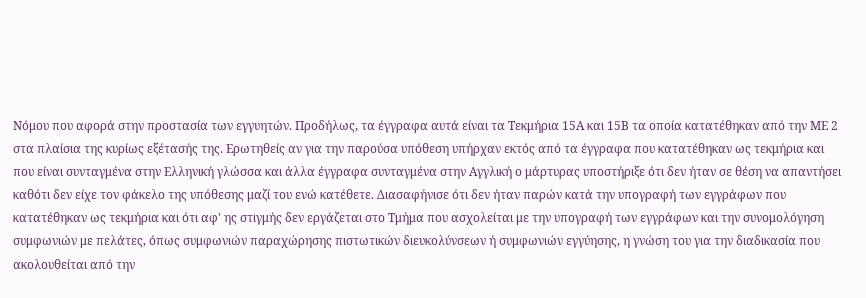Νόμου που αφορά στην προστασία των εγγυητών. Προδήλως, τα έγγραφα αυτά είναι τα Τεκμήρια 15Α και 15Β τα οποία κατατέθηκαν από την ΜΕ 2 στα πλαίσια της κυρίως εξέτασής της. Ερωτηθείς αν για την παρούσα υπόθεση υπήρχαν εκτός από τα έγγραφα που κατατέθηκαν ως τεκμήρια και που είναι συνταγμένα στην Ελληνική γλώσσα και άλλα έγγραφα συνταγμένα στην Αγγλική ο μάρτυρας υποστήριξε ότι δεν ήταν σε θέση να απαντήσει καθότι δεν είχε τον φάκελο της υπόθεσης μαζί του ενώ κατέθετε. Διασαφήνισε ότι δεν ήταν παρών κατά την υπογραφή των εγγράφων που κατατέθηκαν ως τεκμήρια και ότι αφ' ης στιγμής δεν εργάζεται στο Τμήμα που ασχολείται με την υπογραφή των εγγράφων και την συνομολόγηση συμφωνιών με πελάτες, όπως συμφωνιών παραχώρησης πιστωτικών διευκολύνσεων ή συμφωνιών εγγύησης, η γνώση του για την διαδικασία που ακολουθείται από την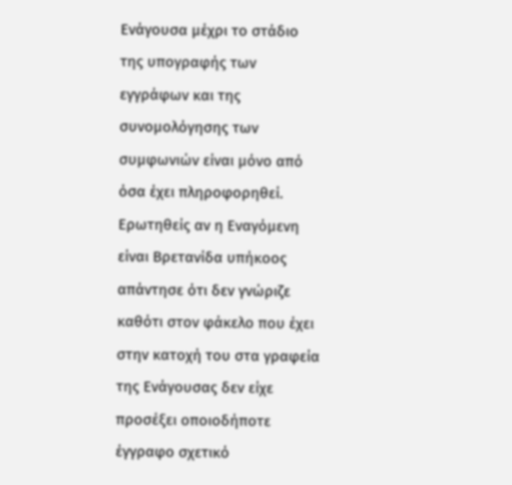Ενάγουσα μέχρι το στάδιο της υπογραφής των εγγράφων και της συνομολόγησης των συμφωνιών είναι μόνο από όσα έχει πληροφορηθεί. Ερωτηθείς αν η Εναγόμενη είναι Βρετανίδα υπήκοος απάντησε ότι δεν γνώριζε καθότι στον φάκελο που έχει στην κατοχή του στα γραφεία της Ενάγουσας δεν είχε προσέξει οποιοδήποτε έγγραφο σχετικό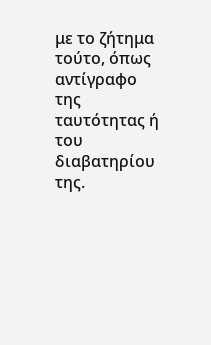με το ζήτημα τούτο, όπως αντίγραφο της ταυτότητας ή του διαβατηρίου της.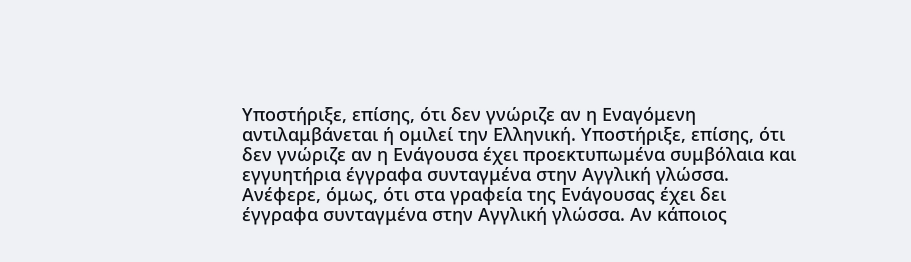Υποστήριξε, επίσης, ότι δεν γνώριζε αν η Εναγόμενη αντιλαμβάνεται ή ομιλεί την Ελληνική. Υποστήριξε, επίσης, ότι δεν γνώριζε αν η Ενάγουσα έχει προεκτυπωμένα συμβόλαια και εγγυητήρια έγγραφα συνταγμένα στην Αγγλική γλώσσα. Ανέφερε, όμως, ότι στα γραφεία της Ενάγουσας έχει δει έγγραφα συνταγμένα στην Αγγλική γλώσσα. Αν κάποιος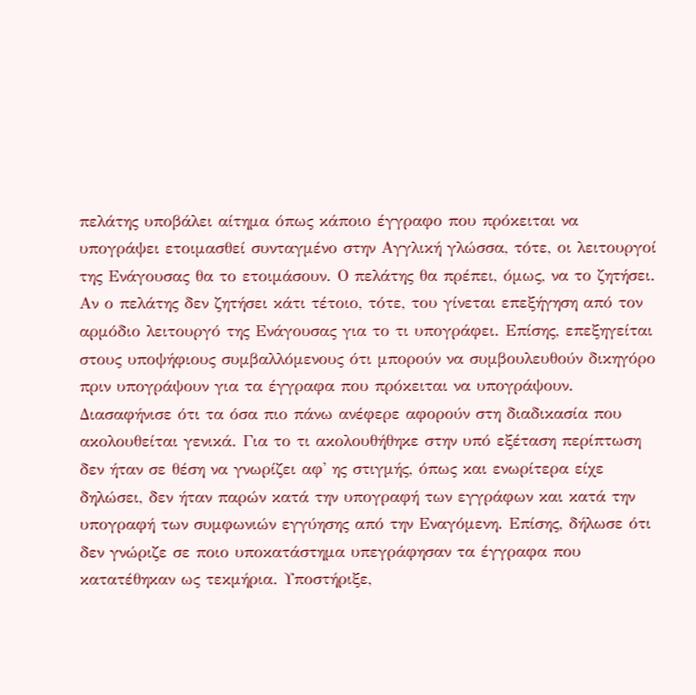πελάτης υποβάλει αίτημα όπως κάποιο έγγραφο που πρόκειται να υπογράψει ετοιμασθεί συνταγμένο στην Αγγλική γλώσσα, τότε, οι λειτουργοί της Ενάγουσας θα το ετοιμάσουν. Ο πελάτης θα πρέπει, όμως, να το ζητήσει. Αν ο πελάτης δεν ζητήσει κάτι τέτοιο, τότε, του γίνεται επεξήγηση από τον αρμόδιο λειτουργό της Ενάγουσας για το τι υπογράφει. Επίσης, επεξηγείται στους υποψήφιους συμβαλλόμενους ότι μπορούν να συμβουλευθούν δικηγόρο πριν υπογράψουν για τα έγγραφα που πρόκειται να υπογράψουν. Διασαφήνισε ότι τα όσα πιο πάνω ανέφερε αφορούν στη διαδικασία που ακολουθείται γενικά. Για το τι ακολουθήθηκε στην υπό εξέταση περίπτωση δεν ήταν σε θέση να γνωρίζει αφ' ης στιγμής, όπως και ενωρίτερα είχε δηλώσει, δεν ήταν παρών κατά την υπογραφή των εγγράφων και κατά την υπογραφή των συμφωνιών εγγύησης από την Εναγόμενη. Επίσης, δήλωσε ότι δεν γνώριζε σε ποιο υποκατάστημα υπεγράφησαν τα έγγραφα που κατατέθηκαν ως τεκμήρια. Υποστήριξε,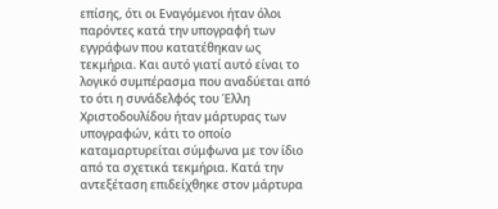επίσης, ότι οι Εναγόμενοι ήταν όλοι παρόντες κατά την υπογραφή των εγγράφων που κατατέθηκαν ως τεκμήρια. Και αυτό γιατί αυτό είναι το λογικό συμπέρασμα που αναδύεται από το ότι η συνάδελφός του Έλλη Χριστοδουλίδου ήταν μάρτυρας των υπογραφών, κάτι το οποίο καταμαρτυρείται σύμφωνα με τον ίδιο από τα σχετικά τεκμήρια. Κατά την αντεξέταση επιδείχθηκε στον μάρτυρα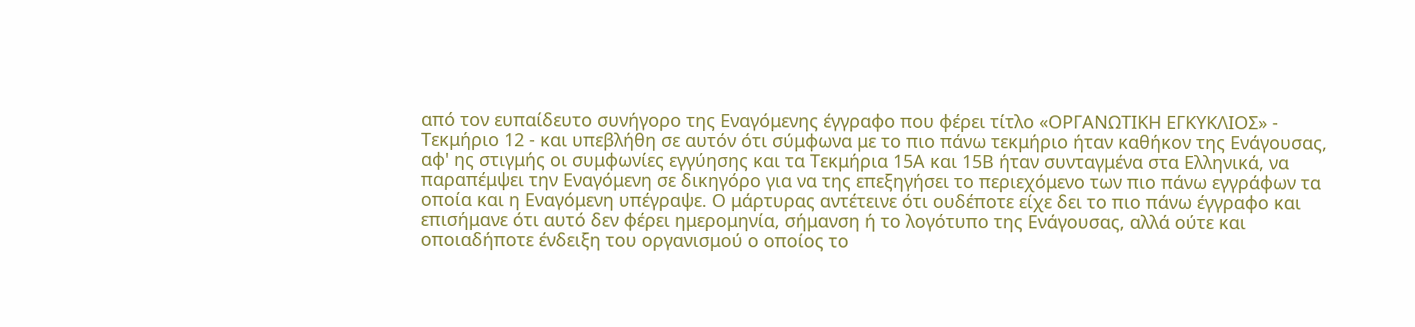από τον ευπαίδευτο συνήγορο της Εναγόμενης έγγραφο που φέρει τίτλο «ΟΡΓΑΝΩΤΙΚΗ ΕΓΚΥΚΛΙΟΣ» - Τεκμήριο 12 - και υπεβλήθη σε αυτόν ότι σύμφωνα με το πιο πάνω τεκμήριο ήταν καθήκον της Ενάγουσας, αφ' ης στιγμής οι συμφωνίες εγγύησης και τα Τεκμήρια 15Α και 15Β ήταν συνταγμένα στα Ελληνικά, να παραπέμψει την Εναγόμενη σε δικηγόρο για να της επεξηγήσει το περιεχόμενο των πιο πάνω εγγράφων τα οποία και η Εναγόμενη υπέγραψε. Ο μάρτυρας αντέτεινε ότι ουδέποτε είχε δει το πιο πάνω έγγραφο και επισήμανε ότι αυτό δεν φέρει ημερομηνία, σήμανση ή το λογότυπο της Ενάγουσας, αλλά ούτε και οποιαδήποτε ένδειξη του οργανισμού ο οποίος το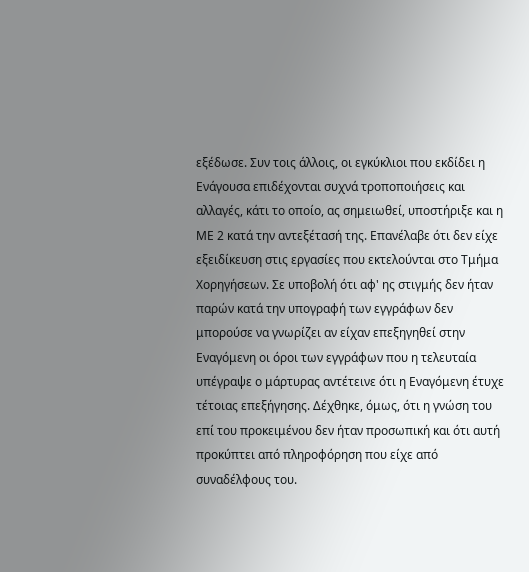εξέδωσε. Συν τοις άλλοις, οι εγκύκλιοι που εκδίδει η Ενάγουσα επιδέχονται συχνά τροποποιήσεις και αλλαγές, κάτι το οποίο, ας σημειωθεί, υποστήριξε και η ΜΕ 2 κατά την αντεξέτασή της. Επανέλαβε ότι δεν είχε εξειδίκευση στις εργασίες που εκτελούνται στο Τμήμα Χορηγήσεων. Σε υποβολή ότι αφ' ης στιγμής δεν ήταν παρών κατά την υπογραφή των εγγράφων δεν μπορούσε να γνωρίζει αν είχαν επεξηγηθεί στην Εναγόμενη οι όροι των εγγράφων που η τελευταία υπέγραψε ο μάρτυρας αντέτεινε ότι η Εναγόμενη έτυχε τέτοιας επεξήγησης. Δέχθηκε, όμως, ότι η γνώση του επί του προκειμένου δεν ήταν προσωπική και ότι αυτή προκύπτει από πληροφόρηση που είχε από συναδέλφους του.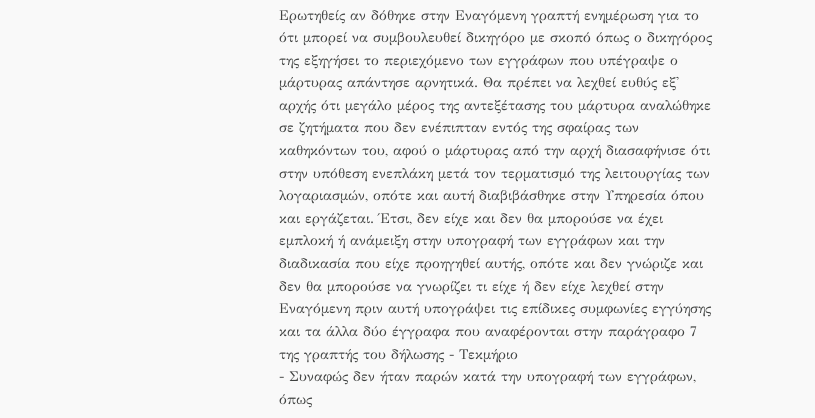Ερωτηθείς αν δόθηκε στην Εναγόμενη γραπτή ενημέρωση για το ότι μπορεί να συμβουλευθεί δικηγόρο με σκοπό όπως ο δικηγόρος της εξηγήσει το περιεχόμενο των εγγράφων που υπέγραψε ο μάρτυρας απάντησε αρνητικά. Θα πρέπει να λεχθεί ευθύς εξ' αρχής ότι μεγάλο μέρος της αντεξέτασης του μάρτυρα αναλώθηκε σε ζητήματα που δεν ενέπιπταν εντός της σφαίρας των καθηκόντων του, αφού ο μάρτυρας από την αρχή διασαφήνισε ότι στην υπόθεση ενεπλάκη μετά τον τερματισμό της λειτουργίας των λογαριασμών, οπότε και αυτή διαβιβάσθηκε στην Υπηρεσία όπου και εργάζεται. Έτσι, δεν είχε και δεν θα μπορούσε να έχει εμπλοκή ή ανάμειξη στην υπογραφή των εγγράφων και την διαδικασία που είχε προηγηθεί αυτής, οπότε και δεν γνώριζε και δεν θα μπορούσε να γνωρίζει τι είχε ή δεν είχε λεχθεί στην Εναγόμενη πριν αυτή υπογράψει τις επίδικες συμφωνίες εγγύησης και τα άλλα δύο έγγραφα που αναφέρονται στην παράγραφο 7 της γραπτής του δήλωσης - Τεκμήριο
- Συναφώς δεν ήταν παρών κατά την υπογραφή των εγγράφων, όπως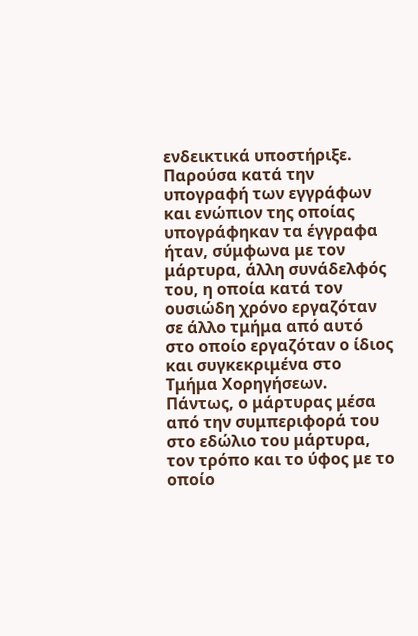ενδεικτικά υποστήριξε. Παρούσα κατά την υπογραφή των εγγράφων και ενώπιον της οποίας υπογράφηκαν τα έγγραφα ήταν, σύμφωνα με τον μάρτυρα, άλλη συνάδελφός του, η οποία κατά τον ουσιώδη χρόνο εργαζόταν σε άλλο τμήμα από αυτό στο οποίο εργαζόταν ο ίδιος και συγκεκριμένα στο Τμήμα Χορηγήσεων. Πάντως, ο μάρτυρας μέσα από την συμπεριφορά του στο εδώλιο του μάρτυρα, τον τρόπο και το ύφος με το οποίο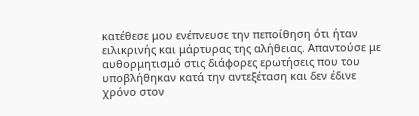κατέθεσε μου ενέπνευσε την πεποίθηση ότι ήταν ειλικρινής και μάρτυρας της αλήθειας. Απαντούσε με αυθορμητισμό στις διάφορες ερωτήσεις που του υποβλήθηκαν κατά την αντεξέταση και δεν έδινε χρόνο στον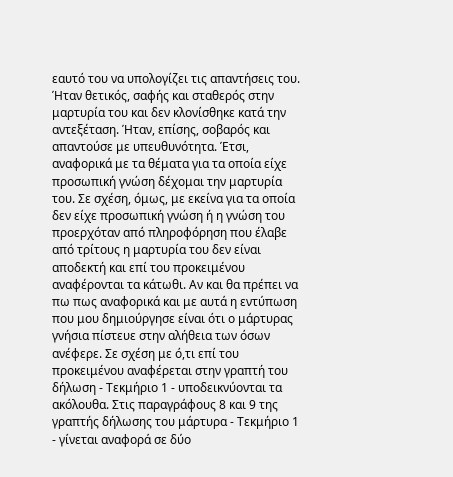εαυτό του να υπολογίζει τις απαντήσεις του. Ήταν θετικός, σαφής και σταθερός στην μαρτυρία του και δεν κλονίσθηκε κατά την αντεξέταση. Ήταν, επίσης, σοβαρός και απαντούσε με υπευθυνότητα. Έτσι, αναφορικά με τα θέματα για τα οποία είχε προσωπική γνώση δέχομαι την μαρτυρία του. Σε σχέση, όμως, με εκείνα για τα οποία δεν είχε προσωπική γνώση ή η γνώση του προερχόταν από πληροφόρηση που έλαβε από τρίτους η μαρτυρία του δεν είναι αποδεκτή και επί του προκειμένου αναφέρονται τα κάτωθι. Αν και θα πρέπει να πω πως αναφορικά και με αυτά η εντύπωση που μου δημιούργησε είναι ότι ο μάρτυρας γνήσια πίστευε στην αλήθεια των όσων ανέφερε. Σε σχέση με ό,τι επί του προκειμένου αναφέρεται στην γραπτή του δήλωση - Τεκμήριο 1 - υποδεικνύονται τα ακόλουθα. Στις παραγράφους 8 και 9 της γραπτής δήλωσης του μάρτυρα - Τεκμήριο 1 - γίνεται αναφορά σε δύο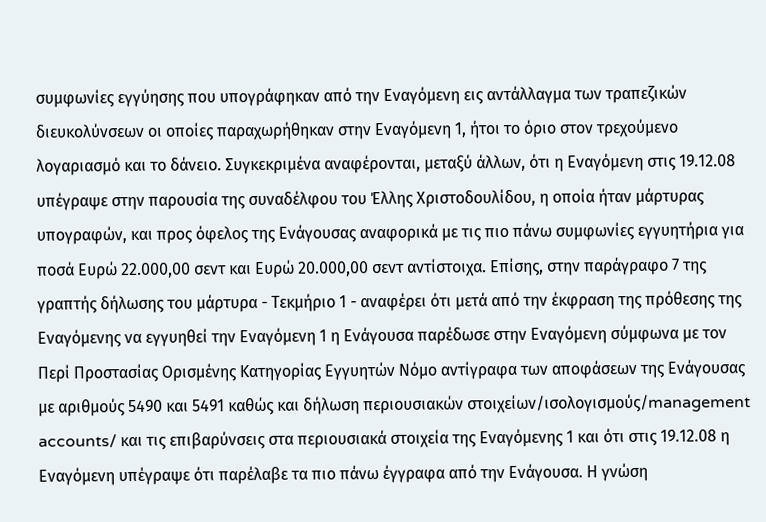συμφωνίες εγγύησης που υπογράφηκαν από την Εναγόμενη εις αντάλλαγμα των τραπεζικών διευκολύνσεων οι οποίες παραχωρήθηκαν στην Εναγόμενη 1, ήτοι το όριο στον τρεχούμενο λογαριασμό και το δάνειο. Συγκεκριμένα αναφέρονται, μεταξύ άλλων, ότι η Εναγόμενη στις 19.12.08 υπέγραψε στην παρουσία της συναδέλφου του Έλλης Χριστοδουλίδου, η οποία ήταν μάρτυρας υπογραφών, και προς όφελος της Ενάγουσας αναφορικά με τις πιο πάνω συμφωνίες εγγυητήρια για ποσά Ευρώ 22.000,00 σεντ και Ευρώ 20.000,00 σεντ αντίστοιχα. Επίσης, στην παράγραφο 7 της γραπτής δήλωσης του μάρτυρα - Τεκμήριο 1 - αναφέρει ότι μετά από την έκφραση της πρόθεσης της Εναγόμενης να εγγυηθεί την Εναγόμενη 1 η Ενάγουσα παρέδωσε στην Εναγόμενη σύμφωνα με τον Περί Προστασίας Ορισμένης Κατηγορίας Εγγυητών Νόμο αντίγραφα των αποφάσεων της Ενάγουσας με αριθμούς 5490 και 5491 καθώς και δήλωση περιουσιακών στοιχείων/ισολογισμούς/management accounts/ και τις επιβαρύνσεις στα περιουσιακά στοιχεία της Εναγόμενης 1 και ότι στις 19.12.08 η Εναγόμενη υπέγραψε ότι παρέλαβε τα πιο πάνω έγγραφα από την Ενάγουσα. Η γνώση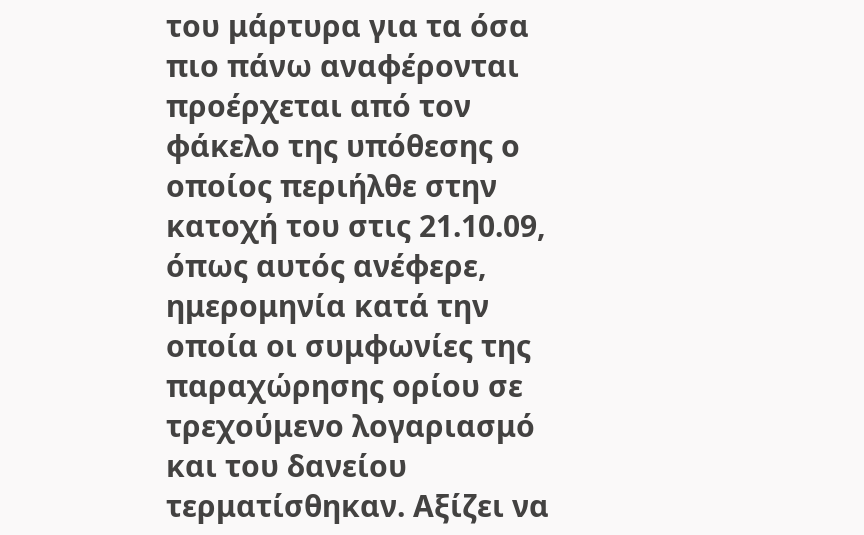του μάρτυρα για τα όσα πιο πάνω αναφέρονται προέρχεται από τον φάκελο της υπόθεσης ο οποίος περιήλθε στην κατοχή του στις 21.10.09, όπως αυτός ανέφερε, ημερομηνία κατά την οποία οι συμφωνίες της παραχώρησης ορίου σε τρεχούμενο λογαριασμό και του δανείου τερματίσθηκαν. Αξίζει να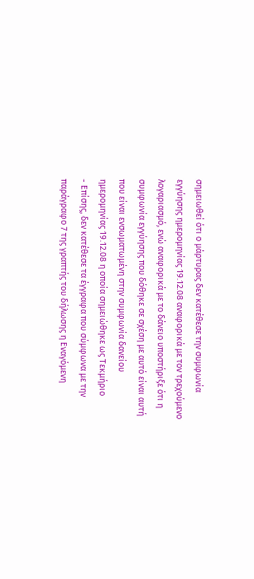σημειωθεί ότι ο μάρτυρας δεν κατέθεσε την συμφωνία εγγύησης ημερομηνίας 19.12.08 αναφορικά με τον τρεχούμενο λογαριασμό, ενώ αναφορικά με το δάνειο υποστήριξε ότι η συμφωνία εγγύησης που δόθηκε σε σχέση με αυτό είναι αυτή που είναι ενσωματωμένη στην συμφωνία δανείου ημερομηνίας 19.12.08 η οποία σημειώθηκε ως Τεκμήριο
- Επίσης, δεν κατέθεσε τα έγγραφα που σύμφωνα με την παράγραφο 7 της γραπτής του δήλωσης η Εναγόμενη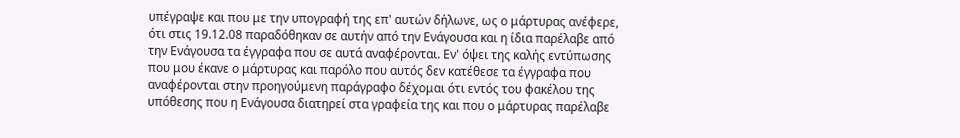υπέγραψε και που με την υπογραφή της επ' αυτών δήλωνε, ως ο μάρτυρας ανέφερε, ότι στις 19.12.08 παραδόθηκαν σε αυτήν από την Ενάγουσα και η ίδια παρέλαβε από την Ενάγουσα τα έγγραφα που σε αυτά αναφέρονται. Εν' όψει της καλής εντύπωσης που μου έκανε ο μάρτυρας και παρόλο που αυτός δεν κατέθεσε τα έγγραφα που αναφέρονται στην προηγούμενη παράγραφο δέχομαι ότι εντός του φακέλου της υπόθεσης που η Ενάγουσα διατηρεί στα γραφεία της και που ο μάρτυρας παρέλαβε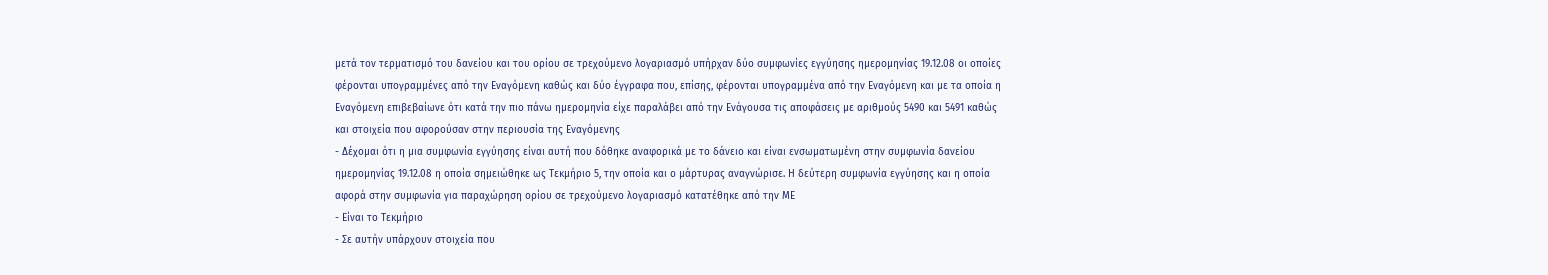μετά τον τερματισμό του δανείου και του ορίου σε τρεχούμενο λογαριασμό υπήρχαν δύο συμφωνίες εγγύησης ημερομηνίας 19.12.08 οι οποίες φέρονται υπογραμμένες από την Εναγόμενη καθώς και δύο έγγραφα που, επίσης, φέρονται υπογραμμένα από την Εναγόμενη και με τα οποία η Εναγόμενη επιβεβαίωνε ότι κατά την πιο πάνω ημερομηνία είχε παραλάβει από την Ενάγουσα τις αποφάσεις με αριθμούς 5490 και 5491 καθώς και στοιχεία που αφορούσαν στην περιουσία της Εναγόμενης
- Δέχομαι ότι η μια συμφωνία εγγύησης είναι αυτή που δόθηκε αναφορικά με το δάνειο και είναι ενσωματωμένη στην συμφωνία δανείου ημερομηνίας 19.12.08 η οποία σημειώθηκε ως Τεκμήριο 5, την οποία και ο μάρτυρας αναγνώρισε. Η δεύτερη συμφωνία εγγύησης και η οποία αφορά στην συμφωνία για παραχώρηση ορίου σε τρεχούμενο λογαριασμό κατατέθηκε από την ΜΕ
- Είναι το Τεκμήριο
- Σε αυτήν υπάρχουν στοιχεία που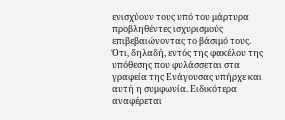ενισχύουν τους υπό του μάρτυρα προβληθέντες ισχυρισμούς επιβεβαιώνοντας το βάσιμό τους. Ότι, δηλαδή, εντός της φακέλου της υπόθεσης που φυλάσσεται στα γραφεία της Ενάγουσας υπήρχε και αυτή η συμφωνία. Ειδικότερα αναφέρεται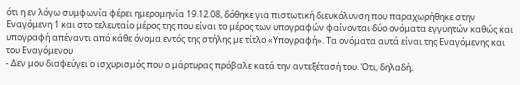ότι η εν λόγω συμφωνία φέρει ημερομηνία 19.12.08, δόθηκε για πιστωτική διευκόλυνση που παραχωρήθηκε στην Εναγόμενη 1 και στο τελευταίο μέρος της που είναι το μέρος των υπογραφών φαίνονται δύο ονόματα εγγυητών καθώς και υπογραφή απέναντι από κάθε όνομα εντός της στήλης με τίτλο «Υπογραφή». Τα ονόματα αυτά είναι της Εναγόμενης και του Εναγόμενου
- Δεν μου διαφεύγει ο ισχυρισμός που ο μάρτυρας πρόβαλε κατά την αντεξέτασή του. Ότι, δηλαδή,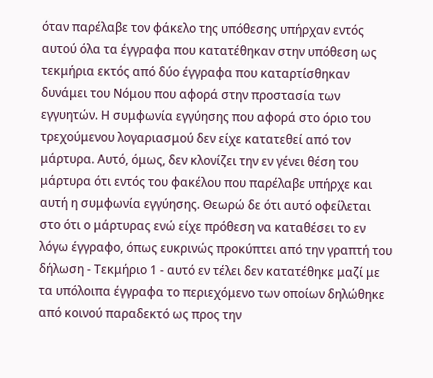όταν παρέλαβε τον φάκελο της υπόθεσης υπήρχαν εντός αυτού όλα τα έγγραφα που κατατέθηκαν στην υπόθεση ως τεκμήρια εκτός από δύο έγγραφα που καταρτίσθηκαν δυνάμει του Νόμου που αφορά στην προστασία των εγγυητών. Η συμφωνία εγγύησης που αφορά στο όριο του τρεχούμενου λογαριασμού δεν είχε κατατεθεί από τον μάρτυρα. Αυτό, όμως, δεν κλονίζει την εν γένει θέση του μάρτυρα ότι εντός του φακέλου που παρέλαβε υπήρχε και αυτή η συμφωνία εγγύησης. Θεωρώ δε ότι αυτό οφείλεται στο ότι ο μάρτυρας ενώ είχε πρόθεση να καταθέσει το εν λόγω έγγραφο, όπως ευκρινώς προκύπτει από την γραπτή του δήλωση - Τεκμήριο 1 - αυτό εν τέλει δεν κατατέθηκε μαζί με τα υπόλοιπα έγγραφα το περιεχόμενο των οποίων δηλώθηκε από κοινού παραδεκτό ως προς την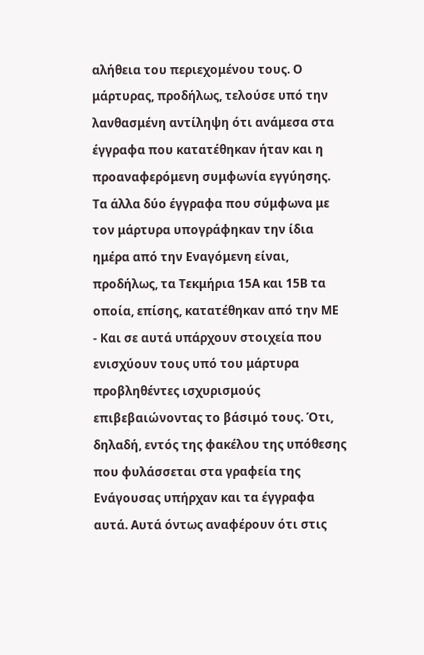αλήθεια του περιεχομένου τους. Ο μάρτυρας, προδήλως, τελούσε υπό την λανθασμένη αντίληψη ότι ανάμεσα στα έγγραφα που κατατέθηκαν ήταν και η προαναφερόμενη συμφωνία εγγύησης. Τα άλλα δύο έγγραφα που σύμφωνα με τον μάρτυρα υπογράφηκαν την ίδια ημέρα από την Εναγόμενη είναι, προδήλως, τα Τεκμήρια 15Α και 15Β τα οποία, επίσης, κατατέθηκαν από την ΜΕ
- Και σε αυτά υπάρχουν στοιχεία που ενισχύουν τους υπό του μάρτυρα προβληθέντες ισχυρισμούς επιβεβαιώνοντας το βάσιμό τους. Ότι, δηλαδή, εντός της φακέλου της υπόθεσης που φυλάσσεται στα γραφεία της Ενάγουσας υπήρχαν και τα έγγραφα αυτά. Αυτά όντως αναφέρουν ότι στις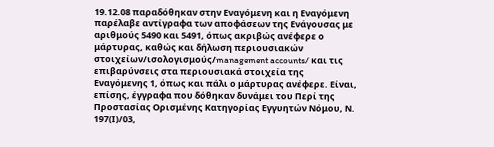19.12.08 παραδόθηκαν στην Εναγόμενη και η Εναγόμενη παρέλαβε αντίγραφα των αποφάσεων της Ενάγουσας με αριθμούς 5490 και 5491, όπως ακριβώς ανέφερε ο μάρτυρας, καθώς και δήλωση περιουσιακών στοιχείων/ισολογισμούς/management accounts/ και τις επιβαρύνσεις στα περιουσιακά στοιχεία της Εναγόμενης 1, όπως και πάλι ο μάρτυρας ανέφερε. Είναι, επίσης, έγγραφα που δόθηκαν δυνάμει του Περί της Προστασίας Ορισμένης Κατηγορίας Εγγυητών Νόμου, Ν. 197(Ι)/03,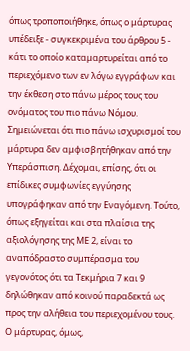όπως τροποποιήθηκε, όπως ο μάρτυρας υπέδειξε - συγκεκριμένα του άρθρου 5 - κάτι το οποίο καταμαρτυρείται από το περιεχόμενο των εν λόγω εγγράφων και την έκθεση στο πάνω μέρος τους του ονόματος του πιο πάνω Νόμου. Σημειώνεται ότι πιο πάνω ισχυρισμοί του μάρτυρα δεν αμφισβητήθηκαν από την Υπεράσπιση. Δέχομαι, επίσης, ότι οι επίδικες συμφωνίες εγγύησης υπογράφηκαν από την Εναγόμενη. Τούτο, όπως εξηγείται και στα πλαίσια της αξιολόγησης της ΜΕ 2, είναι το αναπόδραστο συμπέρασμα του γεγονότος ότι τα Τεκμήρια 7 και 9 δηλώθηκαν από κοινού παραδεκτά ως προς την αλήθεια του περιεχομένου τους. Ο μάρτυρας, όμως,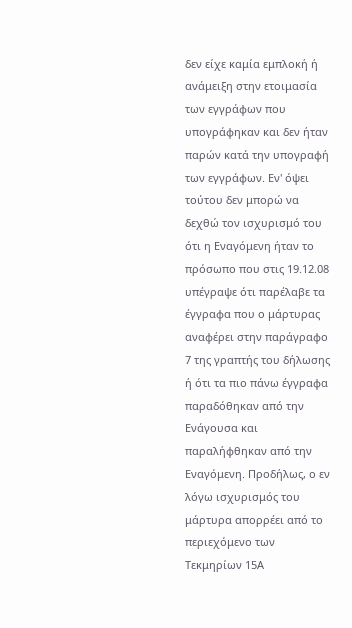δεν είχε καμία εμπλοκή ή ανάμειξη στην ετοιμασία των εγγράφων που υπογράφηκαν και δεν ήταν παρών κατά την υπογραφή των εγγράφων. Εν' όψει τούτου δεν μπορώ να δεχθώ τον ισχυρισμό του ότι η Εναγόμενη ήταν το πρόσωπο που στις 19.12.08 υπέγραψε ότι παρέλαβε τα έγγραφα που ο μάρτυρας αναφέρει στην παράγραφο 7 της γραπτής του δήλωσης ή ότι τα πιο πάνω έγγραφα παραδόθηκαν από την Ενάγουσα και παραλήφθηκαν από την Εναγόμενη. Προδήλως, ο εν λόγω ισχυρισμός του μάρτυρα απορρέει από το περιεχόμενο των Τεκμηρίων 15Α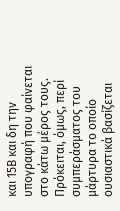και 15Β και δη την υπογραφή που φαίνεται στο κάτω μέρος τους. Πρόκειται, όμως, περί συμπεράσματος του μάρτυρα το οποίο ουσιαστικά βασίζεται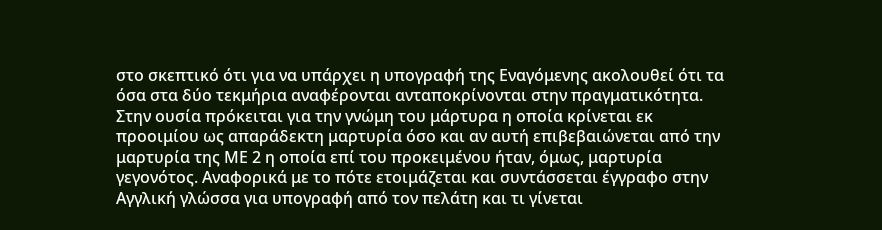στο σκεπτικό ότι για να υπάρχει η υπογραφή της Εναγόμενης ακολουθεί ότι τα όσα στα δύο τεκμήρια αναφέρονται ανταποκρίνονται στην πραγματικότητα. Στην ουσία πρόκειται για την γνώμη του μάρτυρα η οποία κρίνεται εκ προοιμίου ως απαράδεκτη μαρτυρία όσο και αν αυτή επιβεβαιώνεται από την μαρτυρία της ΜΕ 2 η οποία επί του προκειμένου ήταν, όμως, μαρτυρία γεγονότος. Αναφορικά με το πότε ετοιμάζεται και συντάσσεται έγγραφο στην Αγγλική γλώσσα για υπογραφή από τον πελάτη και τι γίνεται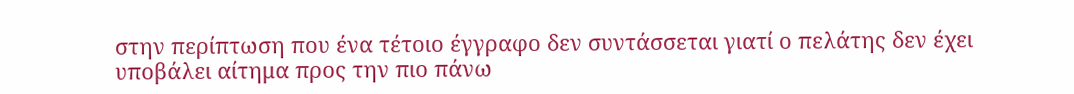στην περίπτωση που ένα τέτοιο έγγραφο δεν συντάσσεται γιατί ο πελάτης δεν έχει υποβάλει αίτημα προς την πιο πάνω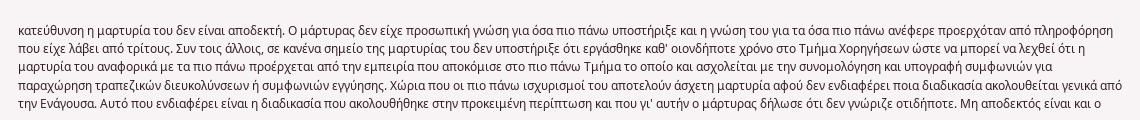κατεύθυνση η μαρτυρία του δεν είναι αποδεκτή. Ο μάρτυρας δεν είχε προσωπική γνώση για όσα πιο πάνω υποστήριξε και η γνώση του για τα όσα πιο πάνω ανέφερε προερχόταν από πληροφόρηση που είχε λάβει από τρίτους. Συν τοις άλλοις, σε κανένα σημείο της μαρτυρίας του δεν υποστήριξε ότι εργάσθηκε καθ' οιονδήποτε χρόνο στο Τμήμα Χορηγήσεων ώστε να μπορεί να λεχθεί ότι η μαρτυρία του αναφορικά με τα πιο πάνω προέρχεται από την εμπειρία που αποκόμισε στο πιο πάνω Τμήμα το οποίο και ασχολείται με την συνομολόγηση και υπογραφή συμφωνιών για παραχώρηση τραπεζικών διευκολύνσεων ή συμφωνιών εγγύησης. Χώρια που οι πιο πάνω ισχυρισμοί του αποτελούν άσχετη μαρτυρία αφού δεν ενδιαφέρει ποια διαδικασία ακολουθείται γενικά από την Ενάγουσα. Αυτό που ενδιαφέρει είναι η διαδικασία που ακολουθήθηκε στην προκειμένη περίπτωση και που γι' αυτήν ο μάρτυρας δήλωσε ότι δεν γνώριζε οτιδήποτε. Μη αποδεκτός είναι και ο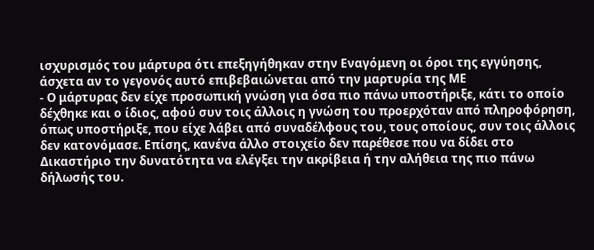ισχυρισμός του μάρτυρα ότι επεξηγήθηκαν στην Εναγόμενη οι όροι της εγγύησης, άσχετα αν το γεγονός αυτό επιβεβαιώνεται από την μαρτυρία της ΜΕ
- Ο μάρτυρας δεν είχε προσωπική γνώση για όσα πιο πάνω υποστήριξε, κάτι το οποίο δέχθηκε και ο ίδιος, αφού συν τοις άλλοις η γνώση του προερχόταν από πληροφόρηση, όπως υποστήριξε, που είχε λάβει από συναδέλφους του, τους οποίους, συν τοις άλλοις δεν κατονόμασε. Επίσης, κανένα άλλο στοιχείο δεν παρέθεσε που να δίδει στο Δικαστήριο την δυνατότητα να ελέγξει την ακρίβεια ή την αλήθεια της πιο πάνω δήλωσής του.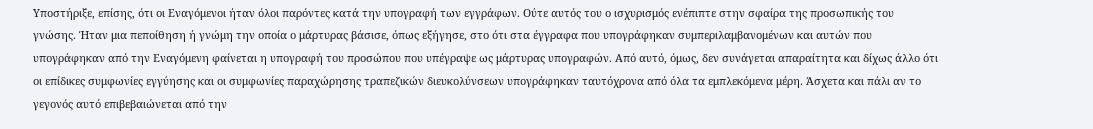Υποστήριξε, επίσης, ότι οι Εναγόμενοι ήταν όλοι παρόντες κατά την υπογραφή των εγγράφων. Ούτε αυτός του ο ισχυρισμός ενέπιπτε στην σφαίρα της προσωπικής του γνώσης. Ήταν μια πεποίθηση ή γνώμη την οποία ο μάρτυρας βάσισε, όπως εξήγησε, στο ότι στα έγγραφα που υπογράφηκαν συμπεριλαμβανομένων και αυτών που υπογράφηκαν από την Εναγόμενη φαίνεται η υπογραφή του προσώπου που υπέγραψε ως μάρτυρας υπογραφών. Από αυτό, όμως, δεν συνάγεται απαραίτητα και δίχως άλλο ότι οι επίδικες συμφωνίες εγγύησης και οι συμφωνίες παραχώρησης τραπεζικών διευκολύνσεων υπογράφηκαν ταυτόχρονα από όλα τα εμπλεκόμενα μέρη. Άσχετα και πάλι αν το γεγονός αυτό επιβεβαιώνεται από την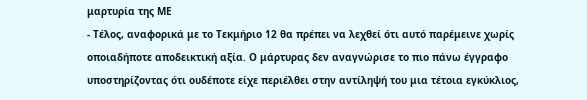μαρτυρία της ΜΕ
- Τέλος, αναφορικά με το Τεκμήριο 12 θα πρέπει να λεχθεί ότι αυτό παρέμεινε χωρίς οποιαδήποτε αποδεικτική αξία. Ο μάρτυρας δεν αναγνώρισε το πιο πάνω έγγραφο υποστηρίζοντας ότι ουδέποτε είχε περιέλθει στην αντίληψή του μια τέτοια εγκύκλιος,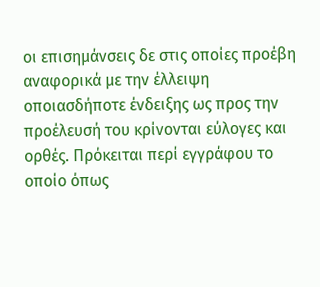οι επισημάνσεις δε στις οποίες προέβη αναφορικά με την έλλειψη οποιασδήποτε ένδειξης ως προς την προέλευσή του κρίνονται εύλογες και ορθές. Πρόκειται περί εγγράφου το οποίο όπως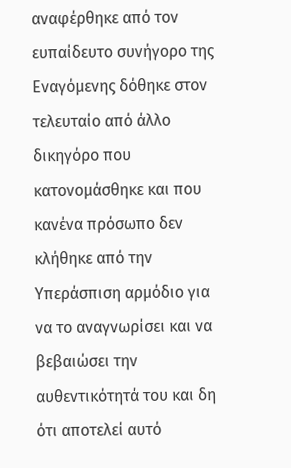αναφέρθηκε από τον ευπαίδευτο συνήγορο της Εναγόμενης δόθηκε στον τελευταίο από άλλο δικηγόρο που κατονομάσθηκε και που κανένα πρόσωπο δεν κλήθηκε από την Υπεράσπιση αρμόδιο για να το αναγνωρίσει και να βεβαιώσει την αυθεντικότητά του και δη ότι αποτελεί αυτό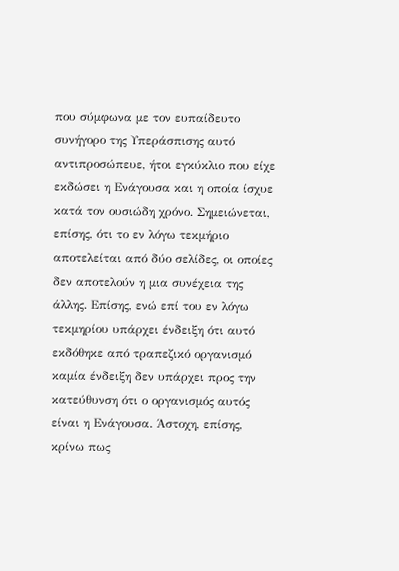που σύμφωνα με τον ευπαίδευτο συνήγορο της Υπεράσπισης αυτό αντιπροσώπευε, ήτοι εγκύκλιο που είχε εκδώσει η Ενάγουσα και η οποία ίσχυε κατά τον ουσιώδη χρόνο. Σημειώνεται, επίσης, ότι το εν λόγω τεκμήριο αποτελείται από δύο σελίδες, οι οποίες δεν αποτελούν η μια συνέχεια της άλλης. Επίσης, ενώ επί του εν λόγω τεκμηρίου υπάρχει ένδειξη ότι αυτό εκδόθηκε από τραπεζικό οργανισμό καμία ένδειξη δεν υπάρχει προς την κατεύθυνση ότι ο οργανισμός αυτός είναι η Ενάγουσα. Άστοχη, επίσης, κρίνω πως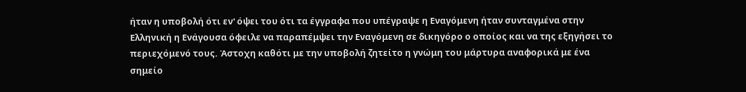ήταν η υποβολή ότι εν' όψει του ότι τα έγγραφα που υπέγραψε η Εναγόμενη ήταν συνταγμένα στην Ελληνική η Ενάγουσα όφειλε να παραπέμψει την Εναγόμενη σε δικηγόρο ο οποίος και να της εξηγήσει το περιεχόμενό τους. Άστοχη καθότι με την υποβολή ζητείτο η γνώμη του μάρτυρα αναφορικά με ένα σημείο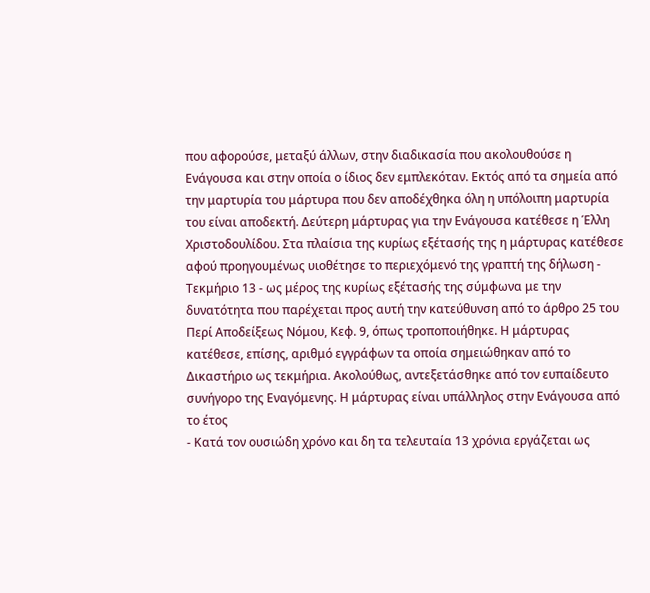που αφορούσε, μεταξύ άλλων, στην διαδικασία που ακολουθούσε η Ενάγουσα και στην οποία ο ίδιος δεν εμπλεκόταν. Εκτός από τα σημεία από την μαρτυρία του μάρτυρα που δεν αποδέχθηκα όλη η υπόλοιπη μαρτυρία του είναι αποδεκτή. Δεύτερη μάρτυρας για την Ενάγουσα κατέθεσε η Έλλη Χριστοδουλίδου. Στα πλαίσια της κυρίως εξέτασής της η μάρτυρας κατέθεσε αφού προηγουμένως υιοθέτησε το περιεχόμενό της γραπτή της δήλωση - Τεκμήριο 13 - ως μέρος της κυρίως εξέτασής της σύμφωνα με την δυνατότητα που παρέχεται προς αυτή την κατεύθυνση από το άρθρο 25 του Περί Αποδείξεως Νόμου, Κεφ. 9, όπως τροποποιήθηκε. Η μάρτυρας κατέθεσε, επίσης, αριθμό εγγράφων τα οποία σημειώθηκαν από το Δικαστήριο ως τεκμήρια. Ακολούθως, αντεξετάσθηκε από τον ευπαίδευτο συνήγορο της Εναγόμενης. Η μάρτυρας είναι υπάλληλος στην Ενάγουσα από το έτος
- Κατά τον ουσιώδη χρόνο και δη τα τελευταία 13 χρόνια εργάζεται ως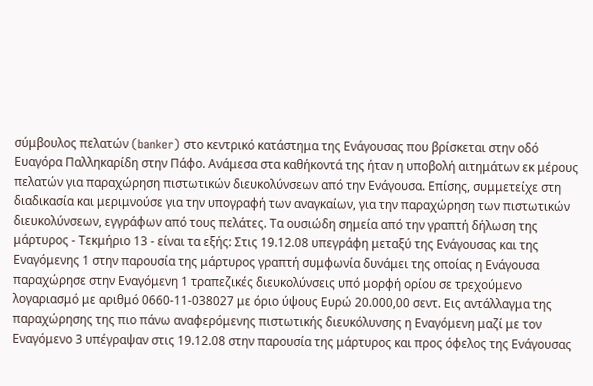σύμβουλος πελατών (banker) στο κεντρικό κατάστημα της Ενάγουσας που βρίσκεται στην οδό Ευαγόρα Παλληκαρίδη στην Πάφο. Ανάμεσα στα καθήκοντά της ήταν η υποβολή αιτημάτων εκ μέρους πελατών για παραχώρηση πιστωτικών διευκολύνσεων από την Ενάγουσα. Επίσης, συμμετείχε στη διαδικασία και μεριμνούσε για την υπογραφή των αναγκαίων, για την παραχώρηση των πιστωτικών διευκολύνσεων, εγγράφων από τους πελάτες. Τα ουσιώδη σημεία από την γραπτή δήλωση της μάρτυρος - Τεκμήριο 13 - είναι τα εξής: Στις 19.12.08 υπεγράφη μεταξύ της Ενάγουσας και της Εναγόμενης 1 στην παρουσία της μάρτυρος γραπτή συμφωνία δυνάμει της οποίας η Ενάγουσα παραχώρησε στην Εναγόμενη 1 τραπεζικές διευκολύνσεις υπό μορφή ορίου σε τρεχούμενο λογαριασμό με αριθμό 0660-11-038027 με όριο ύψους Ευρώ 20.000,00 σεντ. Εις αντάλλαγμα της παραχώρησης της πιο πάνω αναφερόμενης πιστωτικής διευκόλυνσης η Εναγόμενη μαζί με τον Εναγόμενο 3 υπέγραψαν στις 19.12.08 στην παρουσία της μάρτυρος και προς όφελος της Ενάγουσας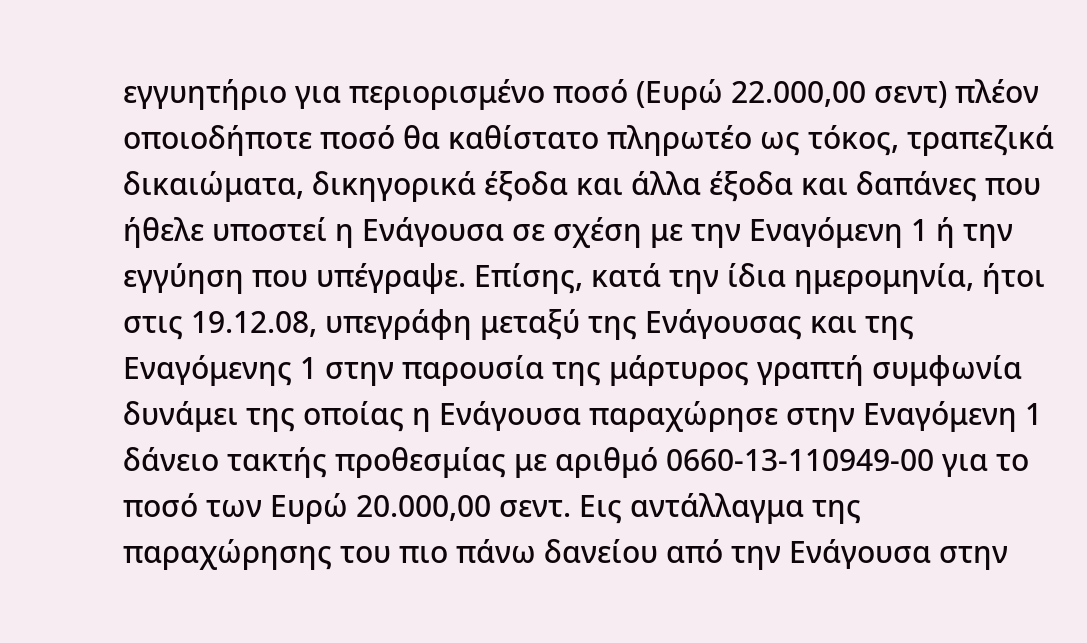εγγυητήριο για περιορισμένο ποσό (Ευρώ 22.000,00 σεντ) πλέον οποιοδήποτε ποσό θα καθίστατο πληρωτέο ως τόκος, τραπεζικά δικαιώματα, δικηγορικά έξοδα και άλλα έξοδα και δαπάνες που ήθελε υποστεί η Ενάγουσα σε σχέση με την Εναγόμενη 1 ή την εγγύηση που υπέγραψε. Επίσης, κατά την ίδια ημερομηνία, ήτοι στις 19.12.08, υπεγράφη μεταξύ της Ενάγουσας και της Εναγόμενης 1 στην παρουσία της μάρτυρος γραπτή συμφωνία δυνάμει της οποίας η Ενάγουσα παραχώρησε στην Εναγόμενη 1 δάνειο τακτής προθεσμίας με αριθμό 0660-13-110949-00 για το ποσό των Ευρώ 20.000,00 σεντ. Εις αντάλλαγμα της παραχώρησης του πιο πάνω δανείου από την Ενάγουσα στην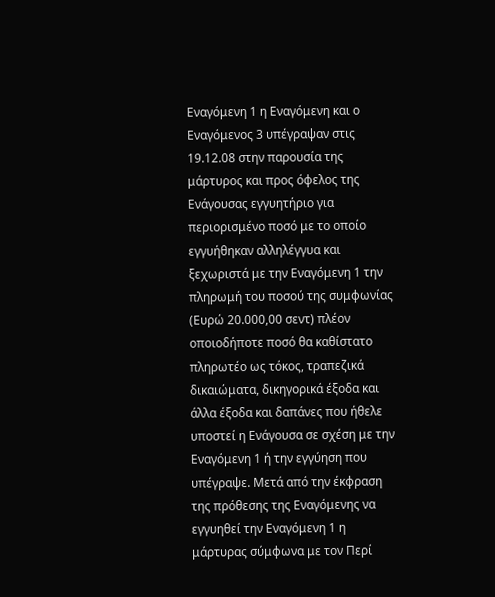Εναγόμενη 1 η Εναγόμενη και ο Εναγόμενος 3 υπέγραψαν στις 19.12.08 στην παρουσία της μάρτυρος και προς όφελος της Ενάγουσας εγγυητήριο για περιορισμένο ποσό με το οποίο εγγυήθηκαν αλληλέγγυα και ξεχωριστά με την Εναγόμενη 1 την πληρωμή του ποσού της συμφωνίας (Ευρώ 20.000,00 σεντ) πλέον οποιοδήποτε ποσό θα καθίστατο πληρωτέο ως τόκος, τραπεζικά δικαιώματα, δικηγορικά έξοδα και άλλα έξοδα και δαπάνες που ήθελε υποστεί η Ενάγουσα σε σχέση με την Εναγόμενη 1 ή την εγγύηση που υπέγραψε. Μετά από την έκφραση της πρόθεσης της Εναγόμενης να εγγυηθεί την Εναγόμενη 1 η μάρτυρας σύμφωνα με τον Περί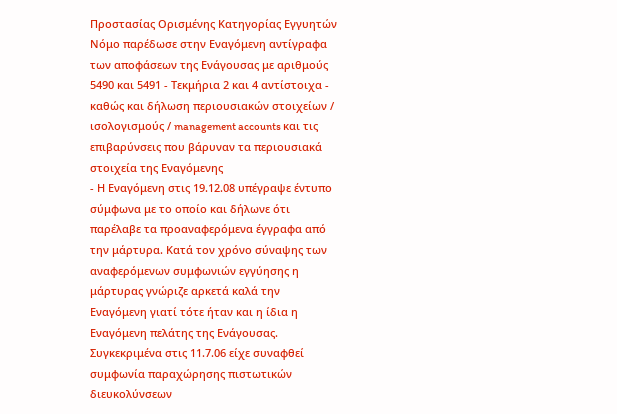Προστασίας Ορισμένης Κατηγορίας Εγγυητών Νόμο παρέδωσε στην Εναγόμενη αντίγραφα των αποφάσεων της Ενάγουσας με αριθμούς 5490 και 5491 - Τεκμήρια 2 και 4 αντίστοιχα - καθώς και δήλωση περιουσιακών στοιχείων / ισολογισμούς / management accounts και τις επιβαρύνσεις που βάρυναν τα περιουσιακά στοιχεία της Εναγόμενης
- Η Εναγόμενη στις 19.12.08 υπέγραψε έντυπο σύμφωνα με το οποίο και δήλωνε ότι παρέλαβε τα προαναφερόμενα έγγραφα από την μάρτυρα. Κατά τον χρόνο σύναψης των αναφερόμενων συμφωνιών εγγύησης η μάρτυρας γνώριζε αρκετά καλά την Εναγόμενη γιατί τότε ήταν και η ίδια η Εναγόμενη πελάτης της Ενάγουσας. Συγκεκριμένα στις 11.7.06 είχε συναφθεί συμφωνία παραχώρησης πιστωτικών διευκολύνσεων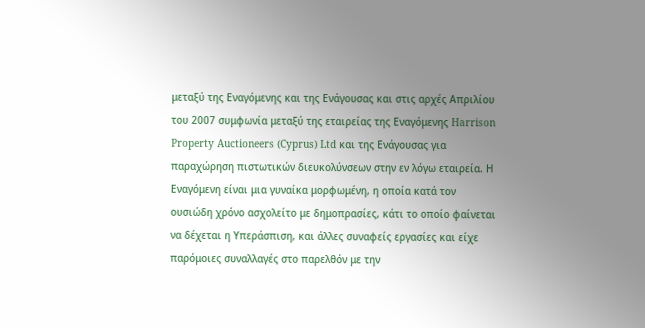μεταξύ της Εναγόμενης και της Ενάγουσας και στις αρχές Απριλίου του 2007 συμφωνία μεταξύ της εταιρείας της Εναγόμενης Harrison Property Auctioneers (Cyprus) Ltd και της Ενάγουσας για παραχώρηση πιστωτικών διευκολύνσεων στην εν λόγω εταιρεία. Η Εναγόμενη είναι μια γυναίκα μορφωμένη, η οποία κατά τον ουσιώδη χρόνο ασχολείτο με δημοπρασίες, κάτι το οποίο φαίνεται να δέχεται η Υπεράσπιση, και άλλες συναφείς εργασίες και είχε παρόμοιες συναλλαγές στο παρελθόν με την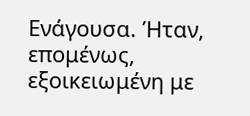Ενάγουσα. Ήταν, επομένως, εξοικειωμένη με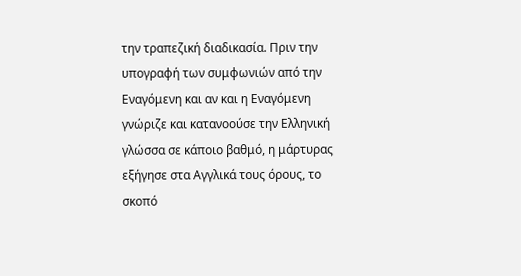την τραπεζική διαδικασία. Πριν την υπογραφή των συμφωνιών από την Εναγόμενη και αν και η Εναγόμενη γνώριζε και κατανοούσε την Ελληνική γλώσσα σε κάποιο βαθμό, η μάρτυρας εξήγησε στα Αγγλικά τους όρους, το σκοπό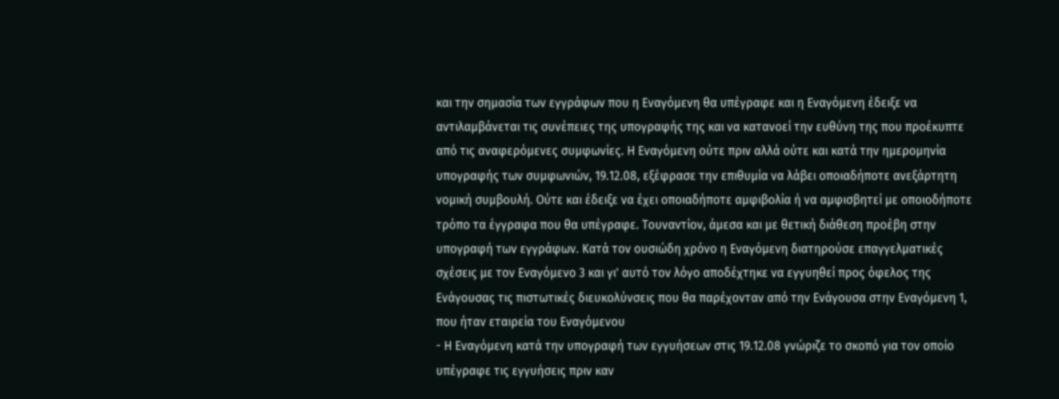και την σημασία των εγγράφων που η Εναγόμενη θα υπέγραφε και η Εναγόμενη έδειξε να αντιλαμβάνεται τις συνέπειες της υπογραφής της και να κατανοεί την ευθύνη της που προέκυπτε από τις αναφερόμενες συμφωνίες. Η Εναγόμενη ούτε πριν αλλά ούτε και κατά την ημερομηνία υπογραφής των συμφωνιών, 19.12.08, εξέφρασε την επιθυμία να λάβει οποιαδήποτε ανεξάρτητη νομική συμβουλή. Ούτε και έδειξε να έχει οποιαδήποτε αμφιβολία ή να αμφισβητεί με οποιοδήποτε τρόπο τα έγγραφα που θα υπέγραφε. Τουναντίον, άμεσα και με θετική διάθεση προέβη στην υπογραφή των εγγράφων. Κατά τον ουσιώδη χρόνο η Εναγόμενη διατηρούσε επαγγελματικές σχέσεις με τον Εναγόμενο 3 και γι' αυτό τον λόγο αποδέχτηκε να εγγυηθεί προς όφελος της Ενάγουσας τις πιστωτικές διευκολύνσεις που θα παρέχονταν από την Ενάγουσα στην Εναγόμενη 1, που ήταν εταιρεία του Εναγόμενου
- Η Εναγόμενη κατά την υπογραφή των εγγυήσεων στις 19.12.08 γνώριζε το σκοπό για τον οποίο υπέγραφε τις εγγυήσεις πριν καν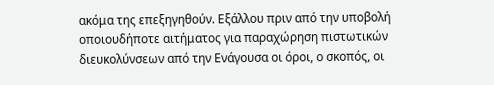ακόμα της επεξηγηθούν. Εξάλλου πριν από την υποβολή οποιουδήποτε αιτήματος για παραχώρηση πιστωτικών διευκολύνσεων από την Ενάγουσα οι όροι, ο σκοπός, οι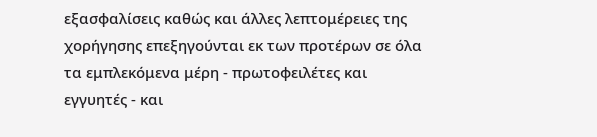εξασφαλίσεις καθώς και άλλες λεπτομέρειες της χορήγησης επεξηγούνται εκ των προτέρων σε όλα τα εμπλεκόμενα μέρη - πρωτοφειλέτες και εγγυητές - και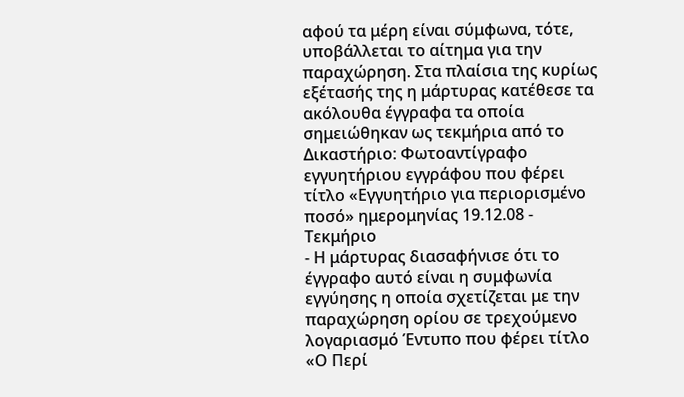αφού τα μέρη είναι σύμφωνα, τότε, υποβάλλεται το αίτημα για την παραχώρηση. Στα πλαίσια της κυρίως εξέτασής της η μάρτυρας κατέθεσε τα ακόλουθα έγγραφα τα οποία σημειώθηκαν ως τεκμήρια από το Δικαστήριο: Φωτοαντίγραφο εγγυητήριου εγγράφου που φέρει τίτλο «Εγγυητήριο για περιορισμένο ποσό» ημερομηνίας 19.12.08 - Τεκμήριο
- Η μάρτυρας διασαφήνισε ότι το έγγραφο αυτό είναι η συμφωνία εγγύησης η οποία σχετίζεται με την παραχώρηση ορίου σε τρεχούμενο λογαριασμό Έντυπο που φέρει τίτλο «Ο Περί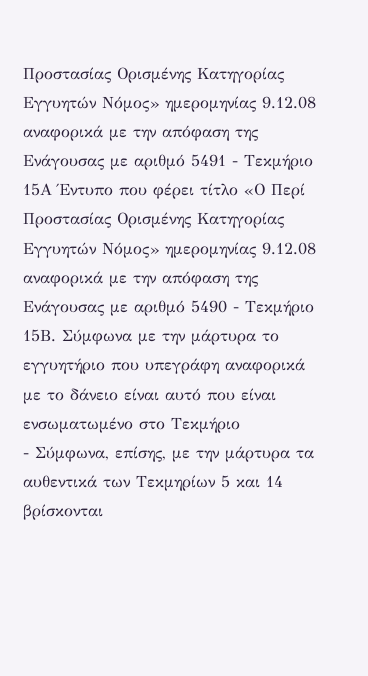Προστασίας Ορισμένης Κατηγορίας Εγγυητών Νόμος» ημερομηνίας 9.12.08 αναφορικά με την απόφαση της Ενάγουσας με αριθμό 5491 - Τεκμήριο 15Α Έντυπο που φέρει τίτλο «Ο Περί Προστασίας Ορισμένης Κατηγορίας Εγγυητών Νόμος» ημερομηνίας 9.12.08 αναφορικά με την απόφαση της Ενάγουσας με αριθμό 5490 - Τεκμήριο 15Β. Σύμφωνα με την μάρτυρα το εγγυητήριο που υπεγράφη αναφορικά με το δάνειο είναι αυτό που είναι ενσωματωμένο στο Τεκμήριο
- Σύμφωνα, επίσης, με την μάρτυρα τα αυθεντικά των Τεκμηρίων 5 και 14 βρίσκονται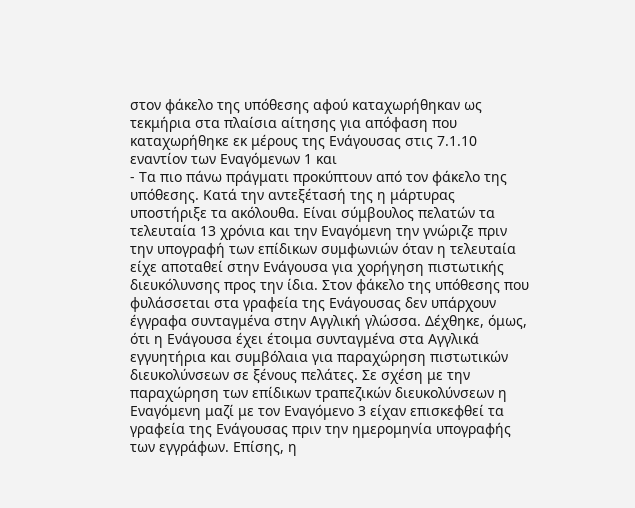στον φάκελο της υπόθεσης αφού καταχωρήθηκαν ως τεκμήρια στα πλαίσια αίτησης για απόφαση που καταχωρήθηκε εκ μέρους της Ενάγουσας στις 7.1.10 εναντίον των Εναγόμενων 1 και
- Τα πιο πάνω πράγματι προκύπτουν από τον φάκελο της υπόθεσης. Κατά την αντεξέτασή της η μάρτυρας υποστήριξε τα ακόλουθα. Είναι σύμβουλος πελατών τα τελευταία 13 χρόνια και την Εναγόμενη την γνώριζε πριν την υπογραφή των επίδικων συμφωνιών όταν η τελευταία είχε αποταθεί στην Ενάγουσα για χορήγηση πιστωτικής διευκόλυνσης προς την ίδια. Στον φάκελο της υπόθεσης που φυλάσσεται στα γραφεία της Ενάγουσας δεν υπάρχουν έγγραφα συνταγμένα στην Αγγλική γλώσσα. Δέχθηκε, όμως, ότι η Ενάγουσα έχει έτοιμα συνταγμένα στα Αγγλικά εγγυητήρια και συμβόλαια για παραχώρηση πιστωτικών διευκολύνσεων σε ξένους πελάτες. Σε σχέση με την παραχώρηση των επίδικων τραπεζικών διευκολύνσεων η Εναγόμενη μαζί με τον Εναγόμενο 3 είχαν επισκεφθεί τα γραφεία της Ενάγουσας πριν την ημερομηνία υπογραφής των εγγράφων. Επίσης, η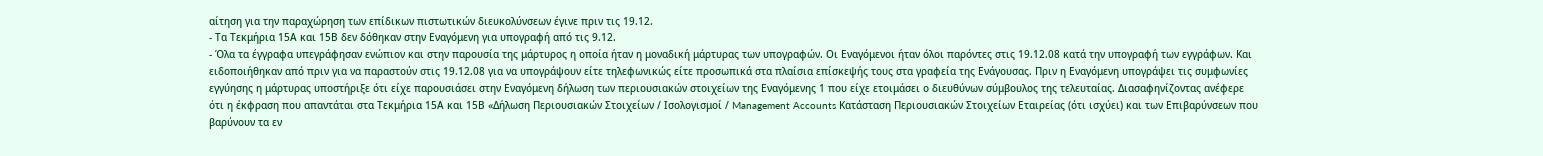αίτηση για την παραχώρηση των επίδικων πιστωτικών διευκολύνσεων έγινε πριν τις 19.12.
- Τα Τεκμήρια 15Α και 15Β δεν δόθηκαν στην Εναγόμενη για υπογραφή από τις 9.12.
- Όλα τα έγγραφα υπεγράφησαν ενώπιον και στην παρουσία της μάρτυρος η οποία ήταν η μοναδική μάρτυρας των υπογραφών. Οι Εναγόμενοι ήταν όλοι παρόντες στις 19.12.08 κατά την υπογραφή των εγγράφων. Και ειδοποιήθηκαν από πριν για να παραστούν στις 19.12.08 για να υπογράψουν είτε τηλεφωνικώς είτε προσωπικά στα πλαίσια επίσκεψής τους στα γραφεία της Ενάγουσας. Πριν η Εναγόμενη υπογράψει τις συμφωνίες εγγύησης η μάρτυρας υποστήριξε ότι είχε παρουσιάσει στην Εναγόμενη δήλωση των περιουσιακών στοιχείων της Εναγόμενης 1 που είχε ετοιμάσει ο διευθύνων σύμβουλος της τελευταίας. Διασαφηνίζοντας ανέφερε ότι η έκφραση που απαντάται στα Τεκμήρια 15Α και 15Β «Δήλωση Περιουσιακών Στοιχείων / Ισολογισμοί / Management Accounts Κατάσταση Περιουσιακών Στοιχείων Εταιρείας (ότι ισχύει) και των Επιβαρύνσεων που βαρύνουν τα εν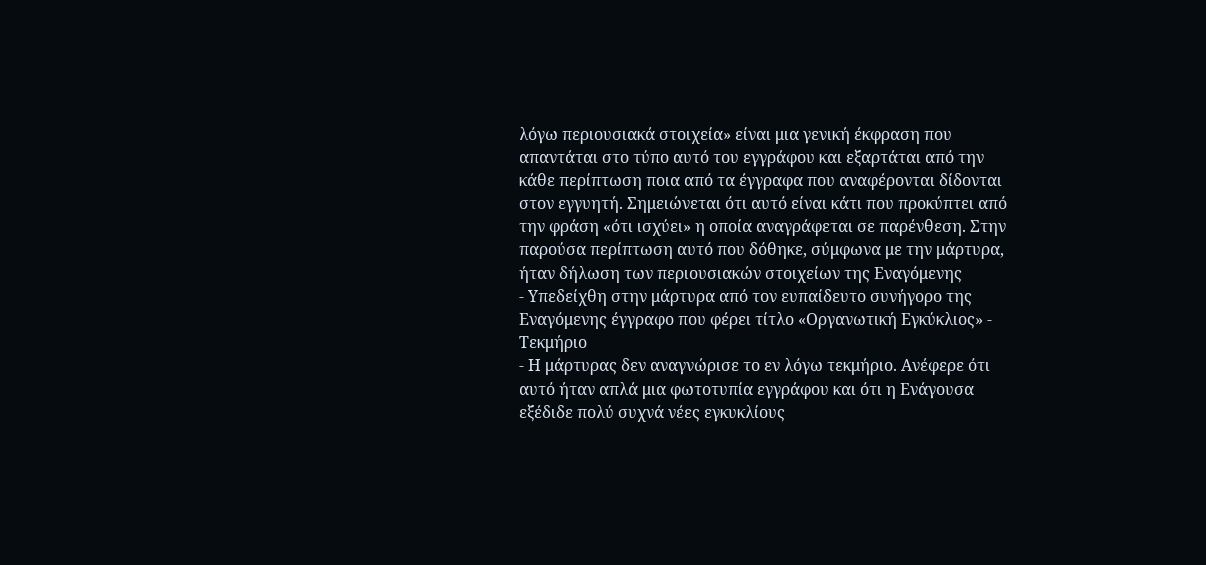λόγω περιουσιακά στοιχεία» είναι μια γενική έκφραση που απαντάται στο τύπο αυτό του εγγράφου και εξαρτάται από την κάθε περίπτωση ποια από τα έγγραφα που αναφέρονται δίδονται στον εγγυητή. Σημειώνεται ότι αυτό είναι κάτι που προκύπτει από την φράση «ότι ισχύει» η οποία αναγράφεται σε παρένθεση. Στην παρούσα περίπτωση αυτό που δόθηκε, σύμφωνα με την μάρτυρα, ήταν δήλωση των περιουσιακών στοιχείων της Εναγόμενης
- Υπεδείχθη στην μάρτυρα από τον ευπαίδευτο συνήγορο της Εναγόμενης έγγραφο που φέρει τίτλο «Οργανωτική Εγκύκλιος» - Τεκμήριο
- Η μάρτυρας δεν αναγνώρισε το εν λόγω τεκμήριο. Ανέφερε ότι αυτό ήταν απλά μια φωτοτυπία εγγράφου και ότι η Ενάγουσα εξέδιδε πολύ συχνά νέες εγκυκλίους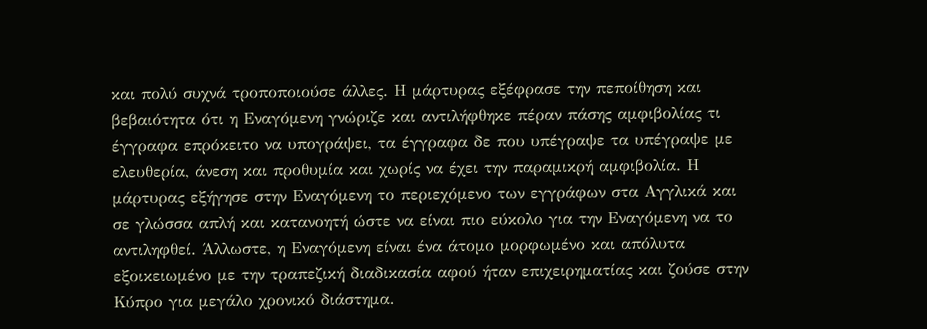και πολύ συχνά τροποποιούσε άλλες. Η μάρτυρας εξέφρασε την πεποίθηση και βεβαιότητα ότι η Εναγόμενη γνώριζε και αντιλήφθηκε πέραν πάσης αμφιβολίας τι έγγραφα επρόκειτο να υπογράψει, τα έγγραφα δε που υπέγραψε τα υπέγραψε με ελευθερία, άνεση και προθυμία και χωρίς να έχει την παραμικρή αμφιβολία. Η μάρτυρας εξήγησε στην Εναγόμενη το περιεχόμενο των εγγράφων στα Αγγλικά και σε γλώσσα απλή και κατανοητή ώστε να είναι πιο εύκολο για την Εναγόμενη να το αντιληφθεί. Άλλωστε, η Εναγόμενη είναι ένα άτομο μορφωμένο και απόλυτα εξοικειωμένο με την τραπεζική διαδικασία αφού ήταν επιχειρηματίας και ζούσε στην Κύπρο για μεγάλο χρονικό διάστημα.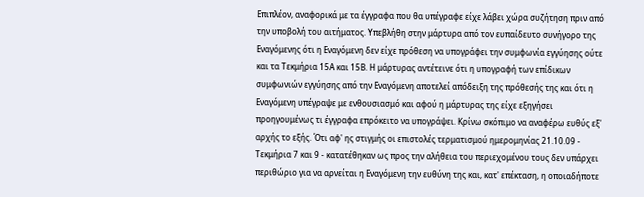Επιπλέον, αναφορικά με τα έγγραφα που θα υπέγραφε είχε λάβει χώρα συζήτηση πριν από την υποβολή του αιτήματος. Υπεβλήθη στην μάρτυρα από τον ευπαίδευτο συνήγορο της Εναγόμενης ότι η Εναγόμενη δεν είχε πρόθεση να υπογράφει την συμφωνία εγγύησης ούτε και τα Τεκμήρια 15Α και 15Β. Η μάρτυρας αντέτεινε ότι η υπογραφή των επίδικων συμφωνιών εγγύησης από την Εναγόμενη αποτελεί απόδειξη της πρόθεσής της και ότι η Εναγόμενη υπέγραψε με ενθουσιασμό και αφού η μάρτυρας της είχε εξηγήσει προηγουμένως τι έγγραφα επρόκειτο να υπογράψει. Κρίνω σκόπιμο να αναφέρω ευθύς εξ' αρχής το εξής. Ότι αφ' ης στιγμής οι επιστολές τερματισμού ημερομηνίας 21.10.09 - Τεκμήρια 7 και 9 - κατατέθηκαν ως προς την αλήθεια του περιεχομένου τους δεν υπάρχει περιθώριο για να αρνείται η Εναγόμενη την ευθύνη της και, κατ' επέκταση, η οποιαδήποτε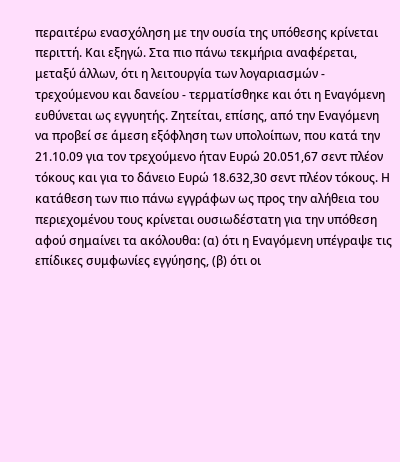περαιτέρω ενασχόληση με την ουσία της υπόθεσης κρίνεται περιττή. Και εξηγώ. Στα πιο πάνω τεκμήρια αναφέρεται, μεταξύ άλλων, ότι η λειτουργία των λογαριασμών - τρεχούμενου και δανείου - τερματίσθηκε και ότι η Εναγόμενη ευθύνεται ως εγγυητής. Ζητείται, επίσης, από την Εναγόμενη να προβεί σε άμεση εξόφληση των υπολοίπων, που κατά την 21.10.09 για τον τρεχούμενο ήταν Ευρώ 20.051,67 σεντ πλέον τόκους και για το δάνειο Ευρώ 18.632,30 σεντ πλέον τόκους. Η κατάθεση των πιο πάνω εγγράφων ως προς την αλήθεια του περιεχομένου τους κρίνεται ουσιωδέστατη για την υπόθεση αφού σημαίνει τα ακόλουθα: (α) ότι η Εναγόμενη υπέγραψε τις επίδικες συμφωνίες εγγύησης, (β) ότι οι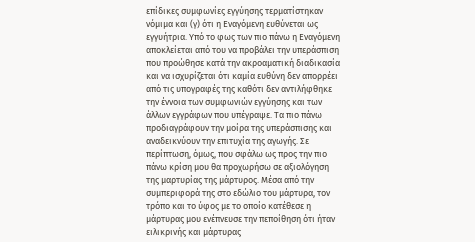επίδικες συμφωνίες εγγύησης τερματίστηκαν νόμιμα και (γ) ότι η Εναγόμενη ευθύνεται ως εγγυήτρια. Υπό το φως των πιο πάνω η Εναγόμενη αποκλείεται από του να προβάλει την υπεράσπιση που προώθησε κατά την ακροαματική διαδικασία και να ισχυρίζεται ότι καμία ευθύνη δεν απορρέει από τις υπογραφές της καθότι δεν αντιλήφθηκε την έννοια των συμφωνιών εγγύησης και των άλλων εγγράφων που υπέγραψε. Τα πιο πάνω προδιαγράφουν την μοίρα της υπεράσπισης και αναδεικνύουν την επιτυχία της αγωγής. Σε περίπτωση, όμως, που σφάλω ως προς την πιο πάνω κρίση μου θα προχωρήσω σε αξιολόγηση της μαρτυρίας της μάρτυρος. Μέσα από την συμπεριφορά της στο εδώλιο του μάρτυρα, τον τρόπο και το ύφος με το οποίο κατέθεσε η μάρτυρας μου ενέπνευσε την πεποίθηση ότι ήταν ειλικρινής και μάρτυρας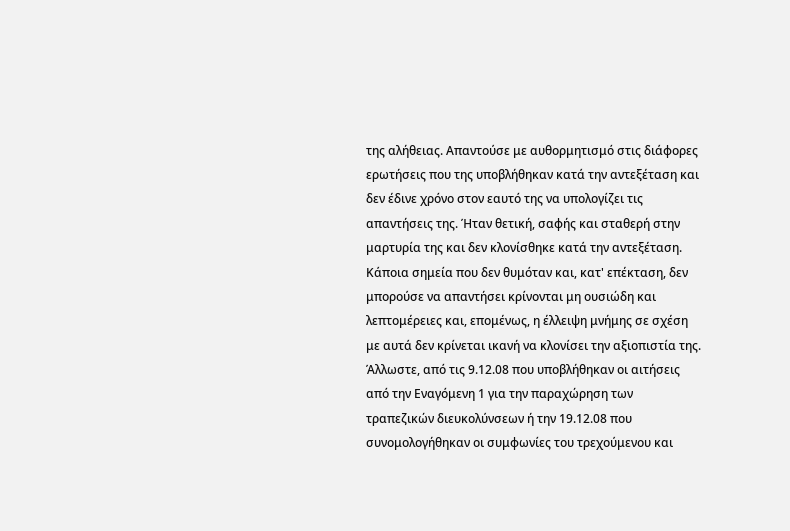της αλήθειας. Απαντούσε με αυθορμητισμό στις διάφορες ερωτήσεις που της υποβλήθηκαν κατά την αντεξέταση και δεν έδινε χρόνο στον εαυτό της να υπολογίζει τις απαντήσεις της. Ήταν θετική, σαφής και σταθερή στην μαρτυρία της και δεν κλονίσθηκε κατά την αντεξέταση. Κάποια σημεία που δεν θυμόταν και, κατ' επέκταση, δεν μπορούσε να απαντήσει κρίνονται μη ουσιώδη και λεπτομέρειες και, επομένως, η έλλειψη μνήμης σε σχέση με αυτά δεν κρίνεται ικανή να κλονίσει την αξιοπιστία της. Άλλωστε, από τις 9.12.08 που υποβλήθηκαν οι αιτήσεις από την Εναγόμενη 1 για την παραχώρηση των τραπεζικών διευκολύνσεων ή την 19.12.08 που συνομολογήθηκαν οι συμφωνίες του τρεχούμενου και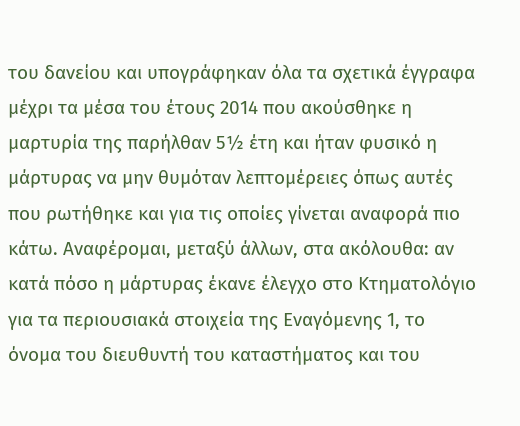του δανείου και υπογράφηκαν όλα τα σχετικά έγγραφα μέχρι τα μέσα του έτους 2014 που ακούσθηκε η μαρτυρία της παρήλθαν 5½ έτη και ήταν φυσικό η μάρτυρας να μην θυμόταν λεπτομέρειες όπως αυτές που ρωτήθηκε και για τις οποίες γίνεται αναφορά πιο κάτω. Αναφέρομαι, μεταξύ άλλων, στα ακόλουθα: αν κατά πόσο η μάρτυρας έκανε έλεγχο στο Κτηματολόγιο για τα περιουσιακά στοιχεία της Εναγόμενης 1, το όνομα του διευθυντή του καταστήματος και του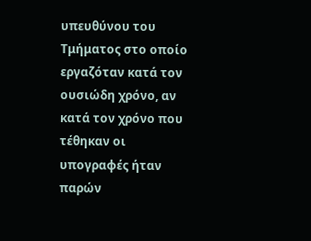υπευθύνου του Τμήματος στο οποίο εργαζόταν κατά τον ουσιώδη χρόνο, αν κατά τον χρόνο που τέθηκαν οι υπογραφές ήταν παρών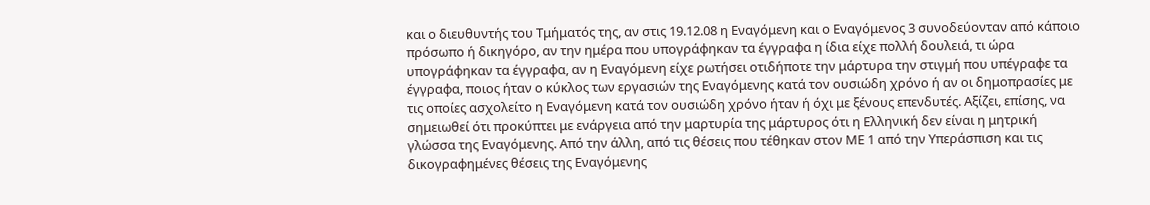και ο διευθυντής του Τμήματός της, αν στις 19.12.08 η Εναγόμενη και ο Εναγόμενος 3 συνοδεύονταν από κάποιο πρόσωπο ή δικηγόρο, αν την ημέρα που υπογράφηκαν τα έγγραφα η ίδια είχε πολλή δουλειά, τι ώρα υπογράφηκαν τα έγγραφα, αν η Εναγόμενη είχε ρωτήσει οτιδήποτε την μάρτυρα την στιγμή που υπέγραφε τα έγγραφα, ποιος ήταν ο κύκλος των εργασιών της Εναγόμενης κατά τον ουσιώδη χρόνο ή αν οι δημοπρασίες με τις οποίες ασχολείτο η Εναγόμενη κατά τον ουσιώδη χρόνο ήταν ή όχι με ξένους επενδυτές. Αξίζει, επίσης, να σημειωθεί ότι προκύπτει με ενάργεια από την μαρτυρία της μάρτυρος ότι η Ελληνική δεν είναι η μητρική γλώσσα της Εναγόμενης. Από την άλλη, από τις θέσεις που τέθηκαν στον ΜΕ 1 από την Υπεράσπιση και τις δικογραφημένες θέσεις της Εναγόμενης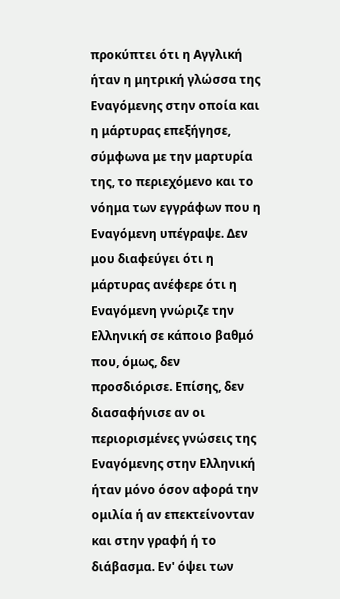προκύπτει ότι η Αγγλική ήταν η μητρική γλώσσα της Εναγόμενης στην οποία και η μάρτυρας επεξήγησε, σύμφωνα με την μαρτυρία της, το περιεχόμενο και το νόημα των εγγράφων που η Εναγόμενη υπέγραψε. Δεν μου διαφεύγει ότι η μάρτυρας ανέφερε ότι η Εναγόμενη γνώριζε την Ελληνική σε κάποιο βαθμό που, όμως, δεν προσδιόρισε. Επίσης, δεν διασαφήνισε αν οι περιορισμένες γνώσεις της Εναγόμενης στην Ελληνική ήταν μόνο όσον αφορά την ομιλία ή αν επεκτείνονταν και στην γραφή ή το διάβασμα. Εν' όψει των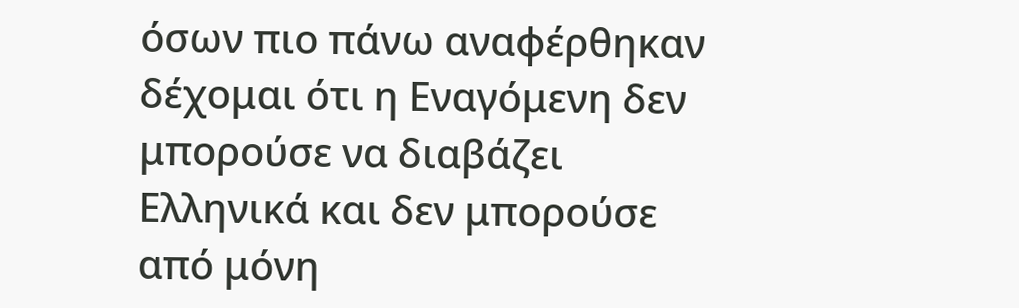όσων πιο πάνω αναφέρθηκαν δέχομαι ότι η Εναγόμενη δεν μπορούσε να διαβάζει Ελληνικά και δεν μπορούσε από μόνη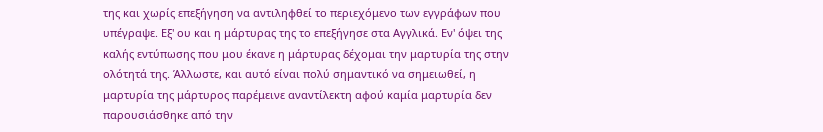της και χωρίς επεξήγηση να αντιληφθεί το περιεχόμενο των εγγράφων που υπέγραψε. Εξ' ου και η μάρτυρας της το επεξήγησε στα Αγγλικά. Εν' όψει της καλής εντύπωσης που μου έκανε η μάρτυρας δέχομαι την μαρτυρία της στην ολότητά της. Άλλωστε, και αυτό είναι πολύ σημαντικό να σημειωθεί, η μαρτυρία της μάρτυρος παρέμεινε αναντίλεκτη αφού καμία μαρτυρία δεν παρουσιάσθηκε από την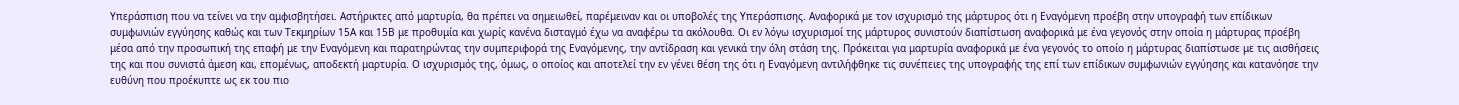Υπεράσπιση που να τείνει να την αμφισβητήσει. Αστήρικτες από μαρτυρία, θα πρέπει να σημειωθεί, παρέμειναν και οι υποβολές της Υπεράσπισης. Αναφορικά με τον ισχυρισμό της μάρτυρος ότι η Εναγόμενη προέβη στην υπογραφή των επίδικων συμφωνιών εγγύησης καθώς και των Τεκμηρίων 15Α και 15Β με προθυμία και χωρίς κανένα δισταγμό έχω να αναφέρω τα ακόλουθα. Οι εν λόγω ισχυρισμοί της μάρτυρος συνιστούν διαπίστωση αναφορικά με ένα γεγονός στην οποία η μάρτυρας προέβη μέσα από την προσωπική της επαφή με την Εναγόμενη και παρατηρώντας την συμπεριφορά της Εναγόμενης, την αντίδραση και γενικά την όλη στάση της. Πρόκειται για μαρτυρία αναφορικά με ένα γεγονός το οποίο η μάρτυρας διαπίστωσε με τις αισθήσεις της και που συνιστά άμεση και, επομένως, αποδεκτή μαρτυρία. Ο ισχυρισμός της, όμως, ο οποίος και αποτελεί την εν γένει θέση της ότι η Εναγόμενη αντιλήφθηκε τις συνέπειες της υπογραφής της επί των επίδικων συμφωνιών εγγύησης και κατανόησε την ευθύνη που προέκυπτε ως εκ του πιο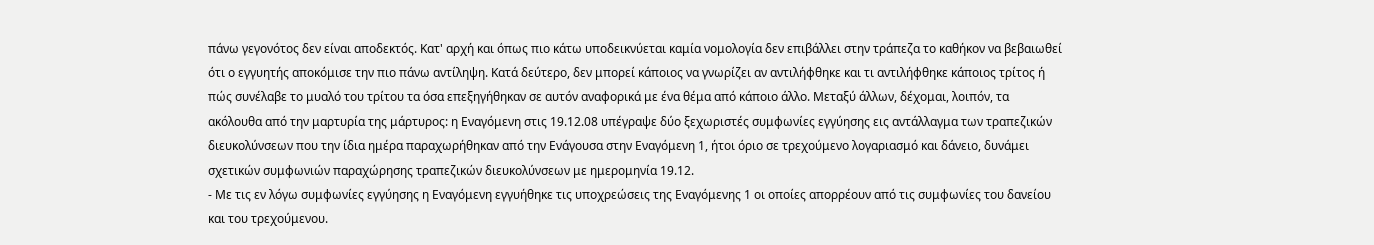πάνω γεγονότος δεν είναι αποδεκτός. Κατ' αρχή και όπως πιο κάτω υποδεικνύεται καμία νομολογία δεν επιβάλλει στην τράπεζα το καθήκον να βεβαιωθεί ότι ο εγγυητής αποκόμισε την πιο πάνω αντίληψη. Κατά δεύτερο, δεν μπορεί κάποιος να γνωρίζει αν αντιλήφθηκε και τι αντιλήφθηκε κάποιος τρίτος ή πώς συνέλαβε το μυαλό του τρίτου τα όσα επεξηγήθηκαν σε αυτόν αναφορικά με ένα θέμα από κάποιο άλλο. Μεταξύ άλλων, δέχομαι, λοιπόν, τα ακόλουθα από την μαρτυρία της μάρτυρος: η Εναγόμενη στις 19.12.08 υπέγραψε δύο ξεχωριστές συμφωνίες εγγύησης εις αντάλλαγμα των τραπεζικών διευκολύνσεων που την ίδια ημέρα παραχωρήθηκαν από την Ενάγουσα στην Εναγόμενη 1, ήτοι όριο σε τρεχούμενο λογαριασμό και δάνειο, δυνάμει σχετικών συμφωνιών παραχώρησης τραπεζικών διευκολύνσεων με ημερομηνία 19.12.
- Με τις εν λόγω συμφωνίες εγγύησης η Εναγόμενη εγγυήθηκε τις υποχρεώσεις της Εναγόμενης 1 οι οποίες απορρέουν από τις συμφωνίες του δανείου και του τρεχούμενου.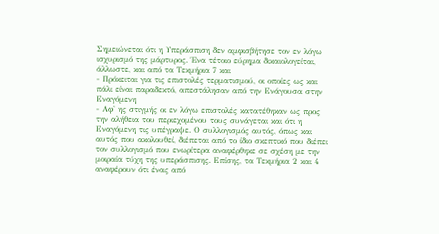Σημειώνεται ότι η Υπεράσπιση δεν αμφισβήτησε τον εν λόγω ισχυρισμό της μάρτυρος. Ένα τέτοιο εύρημα δικαιολογείται, άλλωστε, και από τα Τεκμήρια 7 και
- Πρόκειται για τις επιστολές τερματισμού, οι οποίες ως και πάλι είναι παραδεκτό, απεστάλησαν από την Ενάγουσα στην Εναγόμενη
- Αφ' ης στιγμής οι εν λόγω επιστολές κατατέθηκαν ως προς την αλήθεια του περιεχομένου τους συνάγεται και ότι η Εναγόμενη τις υπέγραψε. Ο συλλογισμός αυτός, όπως και αυτός που ακολουθεί, διέπεται από το ίδιο σκεπτικό που διέπει τον συλλογισμό που ενωρίτερα αναφέρθηκε σε σχέση με την μοιραία τύχη της υπεράσπισης. Επίσης, τα Τεκμήρια 2 και 4 αναφέρουν ότι ένας από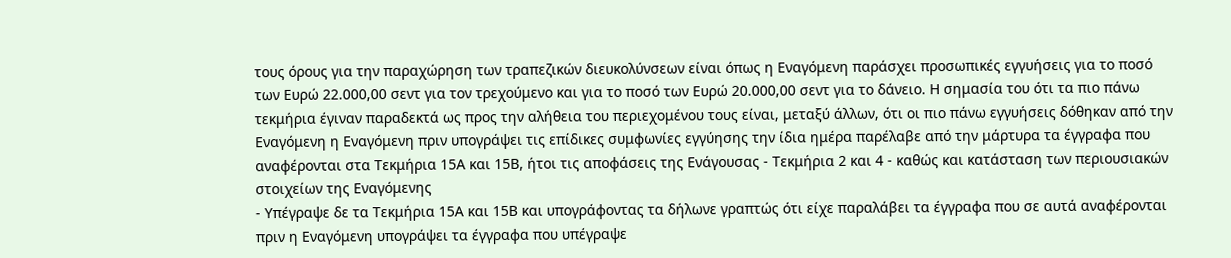τους όρους για την παραχώρηση των τραπεζικών διευκολύνσεων είναι όπως η Εναγόμενη παράσχει προσωπικές εγγυήσεις για το ποσό των Ευρώ 22.000,00 σεντ για τον τρεχούμενο και για το ποσό των Ευρώ 20.000,00 σεντ για το δάνειο. Η σημασία του ότι τα πιο πάνω τεκμήρια έγιναν παραδεκτά ως προς την αλήθεια του περιεχομένου τους είναι, μεταξύ άλλων, ότι οι πιο πάνω εγγυήσεις δόθηκαν από την Εναγόμενη η Εναγόμενη πριν υπογράψει τις επίδικες συμφωνίες εγγύησης την ίδια ημέρα παρέλαβε από την μάρτυρα τα έγγραφα που αναφέρονται στα Τεκμήρια 15Α και 15Β, ήτοι τις αποφάσεις της Ενάγουσας - Τεκμήρια 2 και 4 - καθώς και κατάσταση των περιουσιακών στοιχείων της Εναγόμενης
- Υπέγραψε δε τα Τεκμήρια 15Α και 15Β και υπογράφοντας τα δήλωνε γραπτώς ότι είχε παραλάβει τα έγγραφα που σε αυτά αναφέρονται πριν η Εναγόμενη υπογράψει τα έγγραφα που υπέγραψε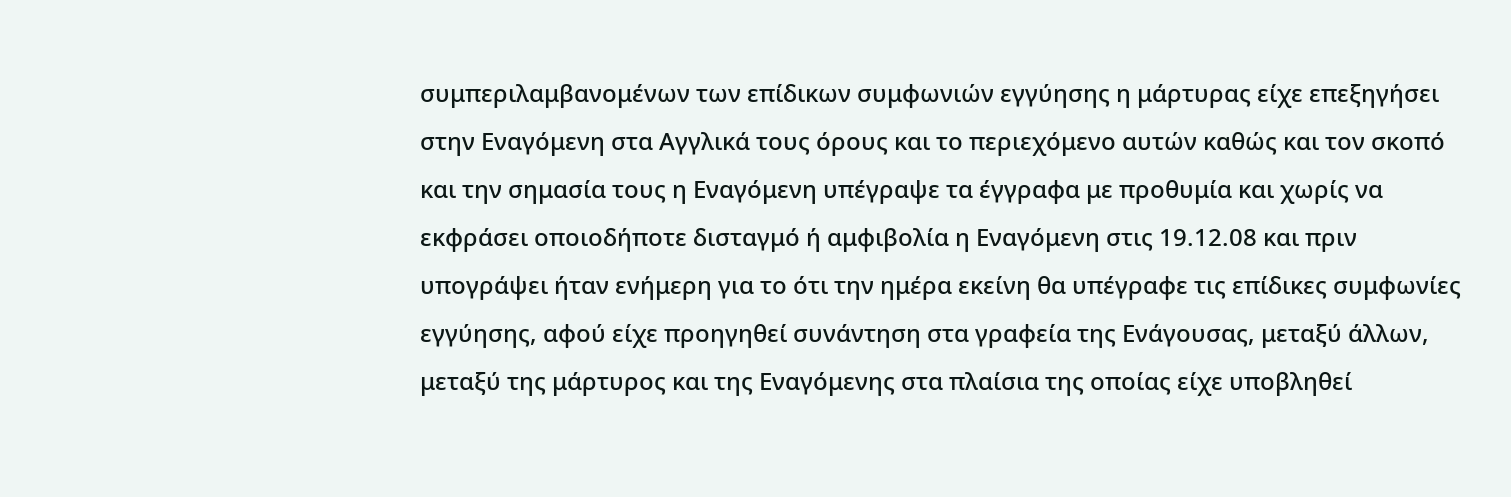συμπεριλαμβανομένων των επίδικων συμφωνιών εγγύησης η μάρτυρας είχε επεξηγήσει στην Εναγόμενη στα Αγγλικά τους όρους και το περιεχόμενο αυτών καθώς και τον σκοπό και την σημασία τους η Εναγόμενη υπέγραψε τα έγγραφα με προθυμία και χωρίς να εκφράσει οποιοδήποτε δισταγμό ή αμφιβολία η Εναγόμενη στις 19.12.08 και πριν υπογράψει ήταν ενήμερη για το ότι την ημέρα εκείνη θα υπέγραφε τις επίδικες συμφωνίες εγγύησης, αφού είχε προηγηθεί συνάντηση στα γραφεία της Ενάγουσας, μεταξύ άλλων, μεταξύ της μάρτυρος και της Εναγόμενης στα πλαίσια της οποίας είχε υποβληθεί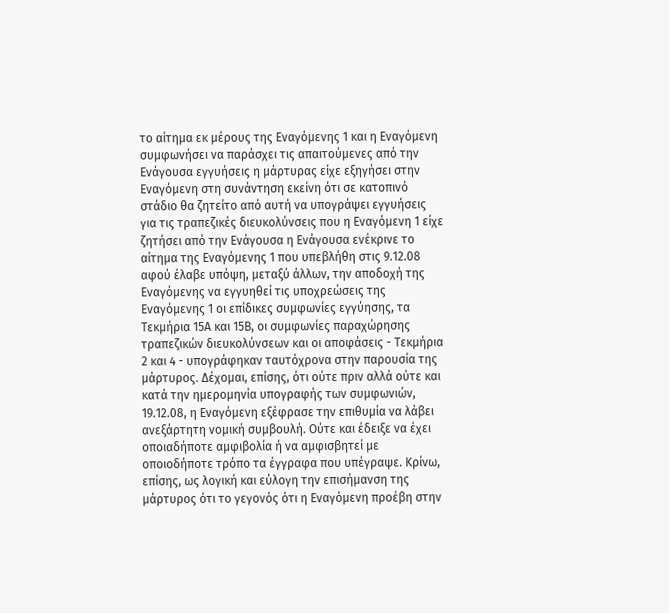το αίτημα εκ μέρους της Εναγόμενης 1 και η Εναγόμενη συμφωνήσει να παράσχει τις απαιτούμενες από την Ενάγουσα εγγυήσεις η μάρτυρας είχε εξηγήσει στην Εναγόμενη στη συνάντηση εκείνη ότι σε κατοπινό στάδιο θα ζητείτο από αυτή να υπογράψει εγγυήσεις για τις τραπεζικές διευκολύνσεις που η Εναγόμενη 1 είχε ζητήσει από την Ενάγουσα η Ενάγουσα ενέκρινε το αίτημα της Εναγόμενης 1 που υπεβλήθη στις 9.12.08 αφού έλαβε υπόψη, μεταξύ άλλων, την αποδοχή της Εναγόμενης να εγγυηθεί τις υποχρεώσεις της Εναγόμενης 1 οι επίδικες συμφωνίες εγγύησης, τα Τεκμήρια 15Α και 15Β, οι συμφωνίες παραχώρησης τραπεζικών διευκολύνσεων και οι αποφάσεις - Τεκμήρια 2 και 4 - υπογράφηκαν ταυτόχρονα στην παρουσία της μάρτυρος. Δέχομαι, επίσης, ότι ούτε πριν αλλά ούτε και κατά την ημερομηνία υπογραφής των συμφωνιών, 19.12.08, η Εναγόμενη εξέφρασε την επιθυμία να λάβει ανεξάρτητη νομική συμβουλή. Ούτε και έδειξε να έχει οποιαδήποτε αμφιβολία ή να αμφισβητεί με οποιοδήποτε τρόπο τα έγγραφα που υπέγραψε. Κρίνω, επίσης, ως λογική και εύλογη την επισήμανση της μάρτυρος ότι το γεγονός ότι η Εναγόμενη προέβη στην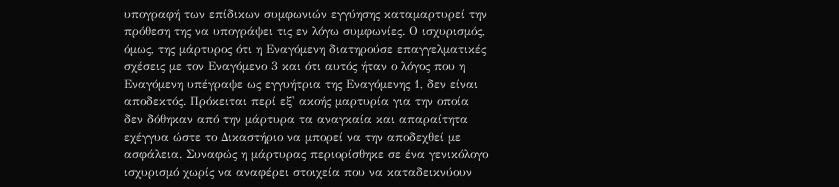υπογραφή των επίδικων συμφωνιών εγγύησης καταμαρτυρεί την πρόθεση της να υπογράψει τις εν λόγω συμφωνίες. Ο ισχυρισμός, όμως, της μάρτυρος ότι η Εναγόμενη διατηρούσε επαγγελματικές σχέσεις με τον Εναγόμενο 3 και ότι αυτός ήταν ο λόγος που η Εναγόμενη υπέγραψε ως εγγυήτρια της Εναγόμενης 1, δεν είναι αποδεκτός. Πρόκειται περί εξ' ακοής μαρτυρία για την οποία δεν δόθηκαν από την μάρτυρα τα αναγκαία και απαραίτητα εχέγγυα ώστε το Δικαστήριο να μπορεί να την αποδεχθεί με ασφάλεια. Συναφώς η μάρτυρας περιορίσθηκε σε ένα γενικόλογο ισχυρισμό χωρίς να αναφέρει στοιχεία που να καταδεικνύουν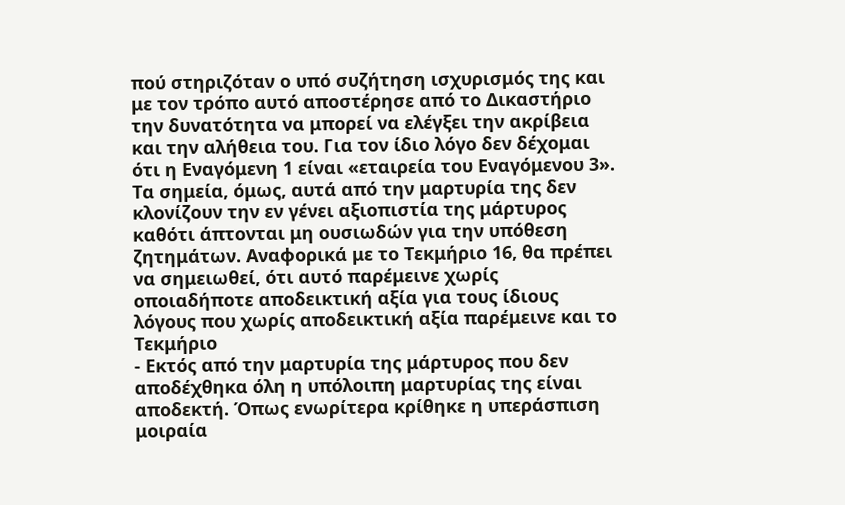πού στηριζόταν ο υπό συζήτηση ισχυρισμός της και με τον τρόπο αυτό αποστέρησε από το Δικαστήριο την δυνατότητα να μπορεί να ελέγξει την ακρίβεια και την αλήθεια του. Για τον ίδιο λόγο δεν δέχομαι ότι η Εναγόμενη 1 είναι «εταιρεία του Εναγόμενου 3». Τα σημεία, όμως, αυτά από την μαρτυρία της δεν κλονίζουν την εν γένει αξιοπιστία της μάρτυρος καθότι άπτονται μη ουσιωδών για την υπόθεση ζητημάτων. Αναφορικά με το Τεκμήριο 16, θα πρέπει να σημειωθεί, ότι αυτό παρέμεινε χωρίς οποιαδήποτε αποδεικτική αξία για τους ίδιους λόγους που χωρίς αποδεικτική αξία παρέμεινε και το Τεκμήριο
- Εκτός από την μαρτυρία της μάρτυρος που δεν αποδέχθηκα όλη η υπόλοιπη μαρτυρίας της είναι αποδεκτή. Όπως ενωρίτερα κρίθηκε η υπεράσπιση μοιραία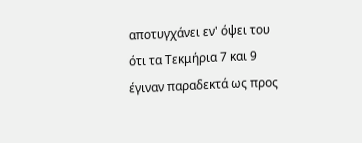αποτυγχάνει εν' όψει του ότι τα Τεκμήρια 7 και 9 έγιναν παραδεκτά ως προς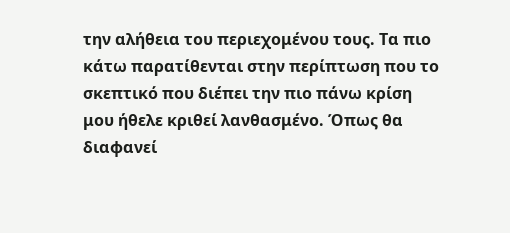την αλήθεια του περιεχομένου τους. Τα πιο κάτω παρατίθενται στην περίπτωση που το σκεπτικό που διέπει την πιο πάνω κρίση μου ήθελε κριθεί λανθασμένο. Όπως θα διαφανεί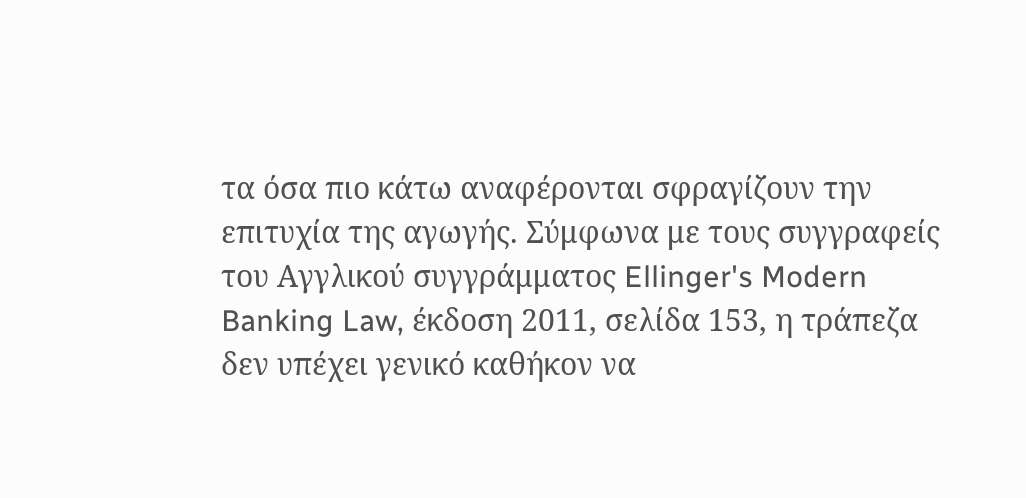τα όσα πιο κάτω αναφέρονται σφραγίζουν την επιτυχία της αγωγής. Σύμφωνα με τους συγγραφείς του Αγγλικού συγγράμματος Ellinger's Modern Banking Law, έκδοση 2011, σελίδα 153, η τράπεζα δεν υπέχει γενικό καθήκον να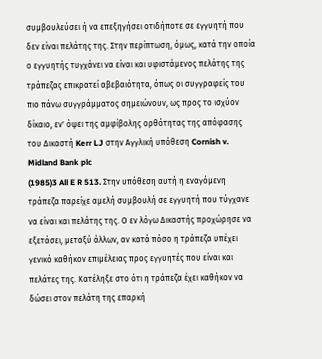συμβουλεύσει ή να επεξηγήσει οτιδήποτε σε εγγυητή που δεν είναι πελάτης της. Στην περίπτωση, όμως, κατά την οποία ο εγγυητής τυγχάνει να είναι και υφιστάμενος πελάτης της τράπεζας επικρατεί αβεβαιότητα, όπως οι συγγραφείς του πιο πάνω συγγράμματος σημειώνουν, ως προς το ισχύον δίκαιο, εν' όψει της αμφίβολης ορθότητας της απόφασης του Δικαστή Kerr LJ στην Αγγλική υπόθεση Cornish v. Midland Bank plc
(1985)3 All E R 513. Στην υπόθεση αυτή η εναγόμενη τράπεζα παρείχε αμελή συμβουλή σε εγγυητή που τύγχανε να είναι και πελάτης της. Ο εν λόγω Δικαστής προχώρησε να εξετάσει, μεταξύ άλλων, αν κατά πόσο η τράπεζα υπέχει γενικό καθήκον επιμέλειας προς εγγυητές που είναι και πελάτες της. Κατέληξε στο ότι η τράπεζα έχει καθήκον να δώσει στον πελάτη της επαρκή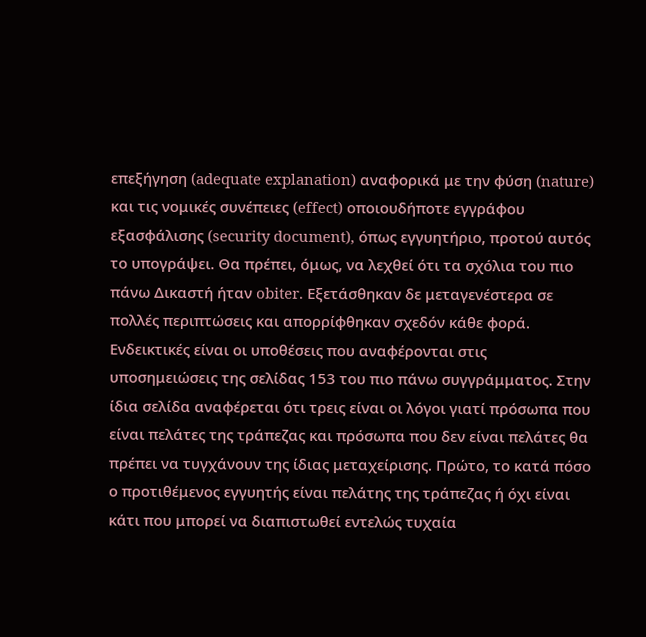επεξήγηση (adequate explanation) αναφορικά με την φύση (nature) και τις νομικές συνέπειες (effect) οποιουδήποτε εγγράφου εξασφάλισης (security document), όπως εγγυητήριο, προτού αυτός το υπογράψει. Θα πρέπει, όμως, να λεχθεί ότι τα σχόλια του πιο πάνω Δικαστή ήταν obiter. Εξετάσθηκαν δε μεταγενέστερα σε πολλές περιπτώσεις και απορρίφθηκαν σχεδόν κάθε φορά. Ενδεικτικές είναι οι υποθέσεις που αναφέρονται στις υποσημειώσεις της σελίδας 153 του πιο πάνω συγγράμματος. Στην ίδια σελίδα αναφέρεται ότι τρεις είναι οι λόγοι γιατί πρόσωπα που είναι πελάτες της τράπεζας και πρόσωπα που δεν είναι πελάτες θα πρέπει να τυγχάνουν της ίδιας μεταχείρισης. Πρώτο, το κατά πόσο ο προτιθέμενος εγγυητής είναι πελάτης της τράπεζας ή όχι είναι κάτι που μπορεί να διαπιστωθεί εντελώς τυχαία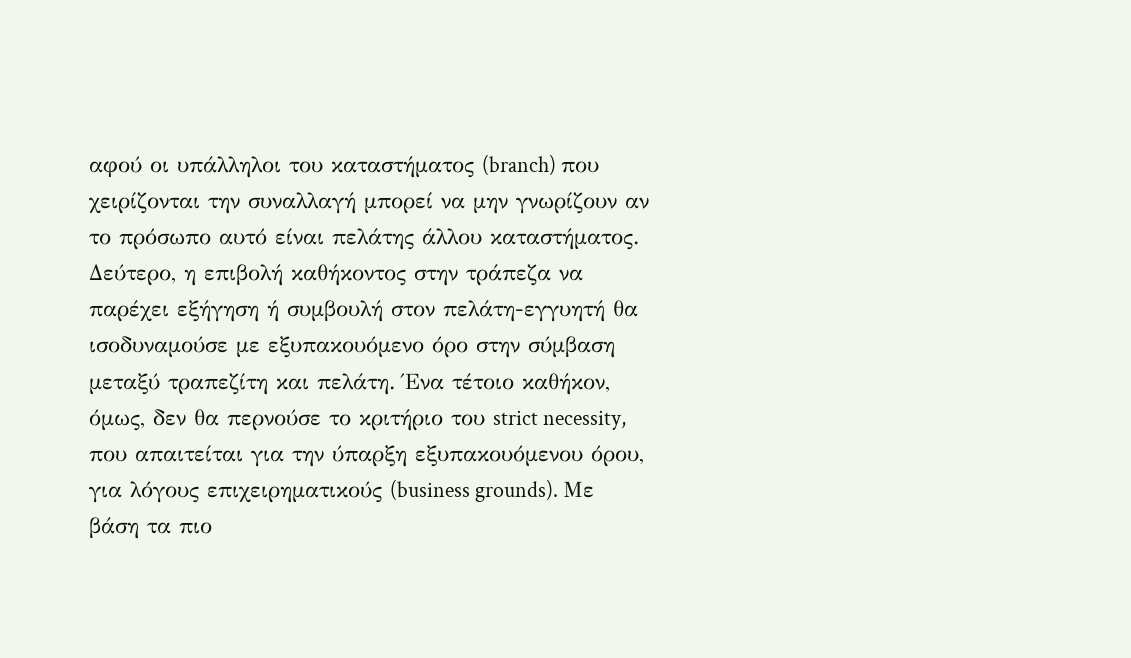αφού οι υπάλληλοι του καταστήματος (branch) που χειρίζονται την συναλλαγή μπορεί να μην γνωρίζουν αν το πρόσωπο αυτό είναι πελάτης άλλου καταστήματος. Δεύτερο, η επιβολή καθήκοντος στην τράπεζα να παρέχει εξήγηση ή συμβουλή στον πελάτη-εγγυητή θα ισοδυναμούσε με εξυπακουόμενο όρο στην σύμβαση μεταξύ τραπεζίτη και πελάτη. Ένα τέτοιο καθήκον, όμως, δεν θα περνούσε το κριτήριο του strict necessity, που απαιτείται για την ύπαρξη εξυπακουόμενου όρου, για λόγους επιχειρηματικούς (business grounds). Με βάση τα πιο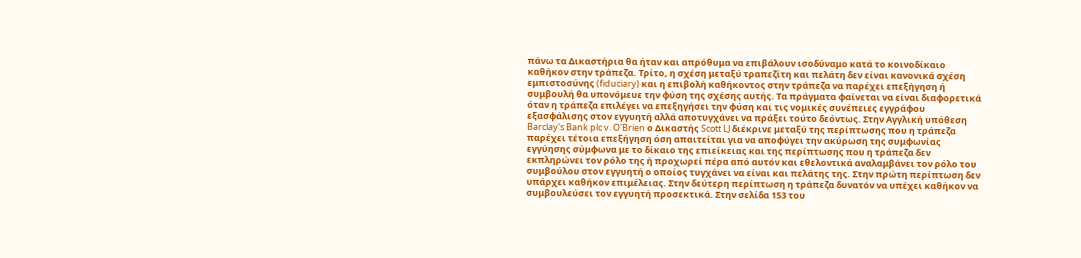πάνω τα Δικαστήρια θα ήταν και απρόθυμα να επιβάλουν ισοδύναμο κατά το κοινοδίκαιο καθήκον στην τράπεζα. Τρίτο, η σχέση μεταξύ τραπεζίτη και πελάτη δεν είναι κανονικά σχέση εμπιστοσύνης (fiduciary) και η επιβολή καθήκοντος στην τράπεζα να παρέχει επεξήγηση ή συμβουλή θα υπονόμευε την φύση της σχέσης αυτής. Τα πράγματα φαίνεται να είναι διαφορετικά όταν η τράπεζα επιλέγει να επεξηγήσει την φύση και τις νομικές συνέπειες εγγράφου εξασφάλισης στον εγγυητή αλλά αποτυγχάνει να πράξει τούτο δεόντως. Στην Αγγλική υπόθεση Barclay's Bank plc v. O'Brien ο Δικαστής Scott LJ διέκρινε μεταξύ της περίπτωσης που η τράπεζα παρέχει τέτοια επεξήγηση όση απαιτείται για να αποφύγει την ακύρωση της συμφωνίας εγγύησης σύμφωνα με το δίκαιο της επιείκειας και της περίπτωσης που η τράπεζα δεν εκπληρώνει τον ρόλο της ή προχωρεί πέρα από αυτόν και εθελοντικά αναλαμβάνει τον ρόλο του συμβούλου στον εγγυητή ο οποίος τυγχάνει να είναι και πελάτης της. Στην πρώτη περίπτωση δεν υπάρχει καθήκον επιμέλειας. Στην δεύτερη περίπτωση η τράπεζα δυνατόν να υπέχει καθήκον να συμβουλεύσει τον εγγυητή προσεκτικά. Στην σελίδα 153 του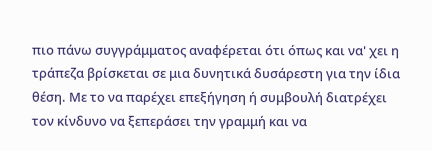πιο πάνω συγγράμματος αναφέρεται ότι όπως και να' χει η τράπεζα βρίσκεται σε μια δυνητικά δυσάρεστη για την ίδια θέση. Με το να παρέχει επεξήγηση ή συμβουλή διατρέχει τον κίνδυνο να ξεπεράσει την γραμμή και να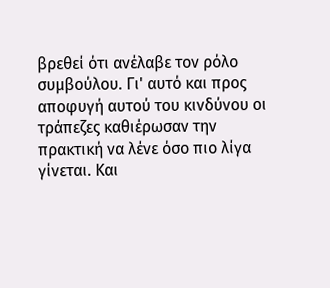βρεθεί ότι ανέλαβε τον ρόλο συμβούλου. Γι' αυτό και προς αποφυγή αυτού του κινδύνου οι τράπεζες καθιέρωσαν την πρακτική να λένε όσο πιο λίγα γίνεται. Και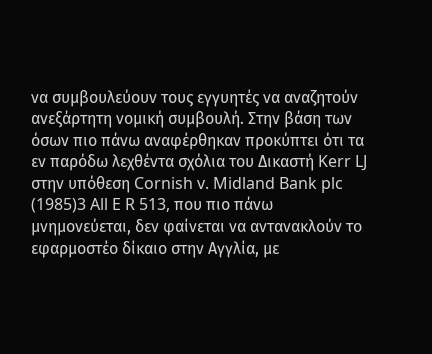να συμβουλεύουν τους εγγυητές να αναζητούν ανεξάρτητη νομική συμβουλή. Στην βάση των όσων πιο πάνω αναφέρθηκαν προκύπτει ότι τα εν παρόδω λεχθέντα σχόλια του Δικαστή Kerr LJ στην υπόθεση Cornish v. Midland Bank plc
(1985)3 All E R 513, που πιο πάνω μνημονεύεται, δεν φαίνεται να αντανακλούν το εφαρμοστέο δίκαιο στην Αγγλία, με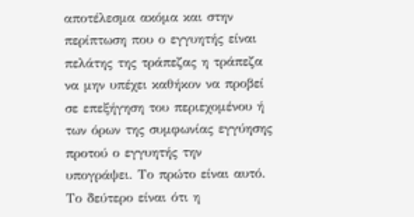αποτέλεσμα ακόμα και στην περίπτωση που ο εγγυητής είναι πελάτης της τράπεζας η τράπεζα να μην υπέχει καθήκον να προβεί σε επεξήγηση του περιεχομένου ή των όρων της συμφωνίας εγγύησης προτού ο εγγυητής την υπογράψει. Το πρώτο είναι αυτό. Το δεύτερο είναι ότι η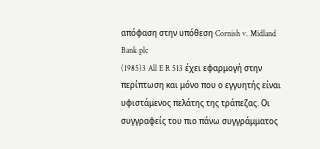απόφαση στην υπόθεση Cornish v. Midland Bank plc
(1985)3 All E R 513 έχει εφαρμογή στην περίπτωση και μόνο που ο εγγυητής είναι υφιστάμενος πελάτης της τράπεζας. Οι συγγραφείς του πιο πάνω συγγράμματος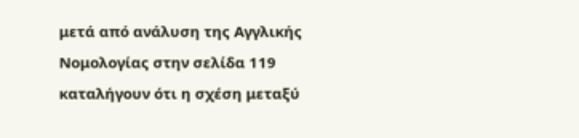μετά από ανάλυση της Αγγλικής Νομολογίας στην σελίδα 119 καταλήγουν ότι η σχέση μεταξύ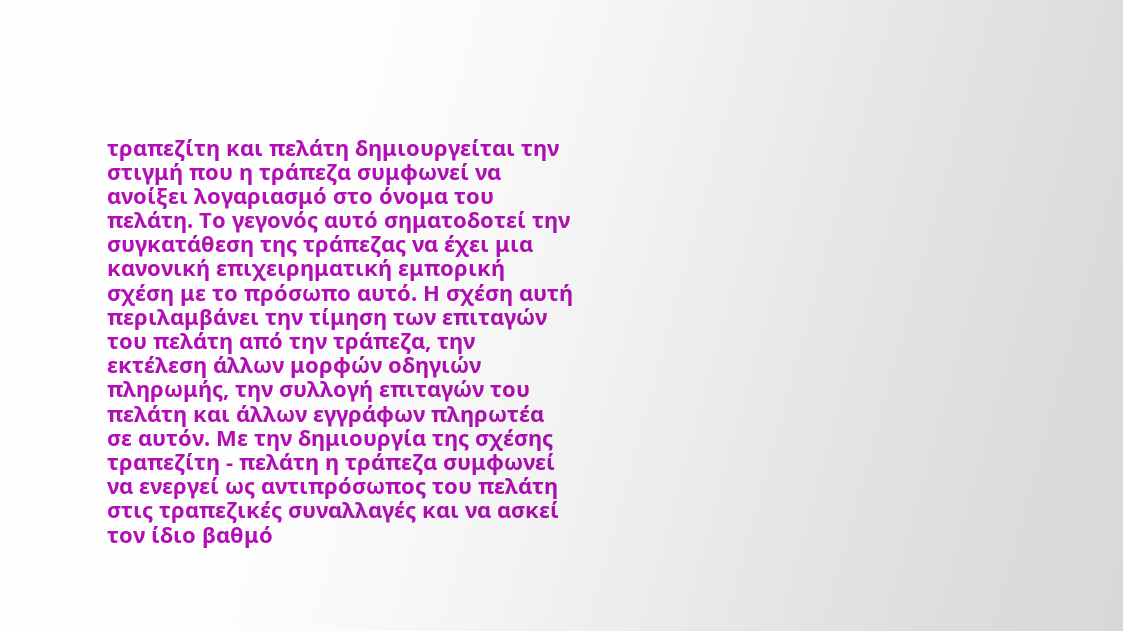τραπεζίτη και πελάτη δημιουργείται την στιγμή που η τράπεζα συμφωνεί να ανοίξει λογαριασμό στο όνομα του πελάτη. Το γεγονός αυτό σηματοδοτεί την συγκατάθεση της τράπεζας να έχει μια κανονική επιχειρηματική εμπορική σχέση με το πρόσωπο αυτό. Η σχέση αυτή περιλαμβάνει την τίμηση των επιταγών του πελάτη από την τράπεζα, την εκτέλεση άλλων μορφών οδηγιών πληρωμής, την συλλογή επιταγών του πελάτη και άλλων εγγράφων πληρωτέα σε αυτόν. Με την δημιουργία της σχέσης τραπεζίτη - πελάτη η τράπεζα συμφωνεί να ενεργεί ως αντιπρόσωπος του πελάτη στις τραπεζικές συναλλαγές και να ασκεί τον ίδιο βαθμό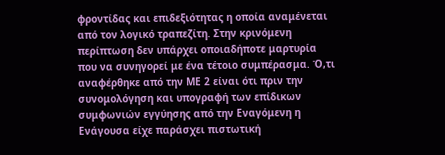φροντίδας και επιδεξιότητας η οποία αναμένεται από τον λογικό τραπεζίτη. Στην κρινόμενη περίπτωση δεν υπάρχει οποιαδήποτε μαρτυρία που να συνηγορεί με ένα τέτοιο συμπέρασμα. Ό,τι αναφέρθηκε από την ΜΕ 2 είναι ότι πριν την συνομολόγηση και υπογραφή των επίδικων συμφωνιών εγγύησης από την Εναγόμενη η Ενάγουσα είχε παράσχει πιστωτική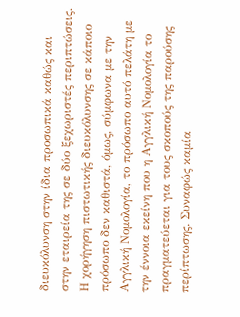διευκόλυνση στην ίδια προσωπικά καθώς και στην εταιρεία της σε δύο ξεχωριστές περιπτώσεις. Η χορήγηση πιστωτικής διευκόλυνσης σε κάποιο πρόσωπο δεν καθιστά, όμως, σύμφωνα με την Αγγλική Νομολογία, το πρόσωπο αυτό πελάτη με την έννοια εκείνη που η Αγγλική Νομολογία το πραγματεύεται για τους σκοπούς της παρούσης περίπτωσης. Συναφώς καμία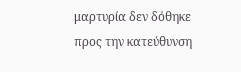μαρτυρία δεν δόθηκε προς την κατεύθυνση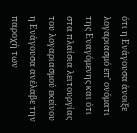ότι η Ενάγουσα άνοιξε λογαριασμό επ' ονόματι της Εναγόμενης και ότι στα πλαίσια λειτουργίας του λογαριασμού εκείνου η Ενάγουσα ανέλαβε την παροχή των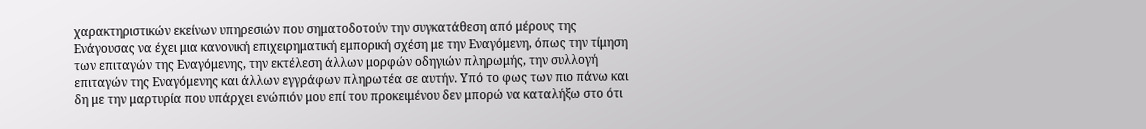χαρακτηριστικών εκείνων υπηρεσιών που σηματοδοτούν την συγκατάθεση από μέρους της Ενάγουσας να έχει μια κανονική επιχειρηματική εμπορική σχέση με την Εναγόμενη, όπως την τίμηση των επιταγών της Εναγόμενης, την εκτέλεση άλλων μορφών οδηγιών πληρωμής, την συλλογή επιταγών της Εναγόμενης και άλλων εγγράφων πληρωτέα σε αυτήν. Υπό το φως των πιο πάνω και δη με την μαρτυρία που υπάρχει ενώπιόν μου επί του προκειμένου δεν μπορώ να καταλήξω στο ότι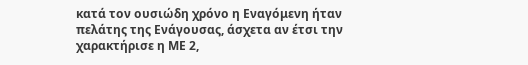κατά τον ουσιώδη χρόνο η Εναγόμενη ήταν πελάτης της Ενάγουσας, άσχετα αν έτσι την χαρακτήρισε η ΜΕ 2,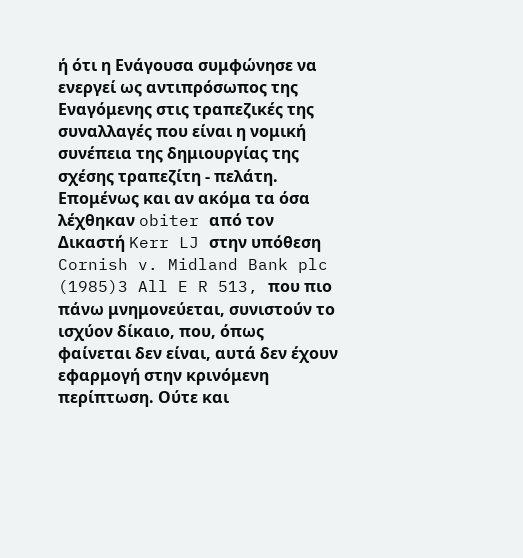ή ότι η Ενάγουσα συμφώνησε να ενεργεί ως αντιπρόσωπος της Εναγόμενης στις τραπεζικές της συναλλαγές που είναι η νομική συνέπεια της δημιουργίας της σχέσης τραπεζίτη - πελάτη. Επομένως και αν ακόμα τα όσα λέχθηκαν obiter από τον Δικαστή Kerr LJ στην υπόθεση Cornish v. Midland Bank plc
(1985)3 All E R 513, που πιο πάνω μνημονεύεται, συνιστούν το ισχύον δίκαιο, που, όπως φαίνεται δεν είναι, αυτά δεν έχουν εφαρμογή στην κρινόμενη περίπτωση. Ούτε και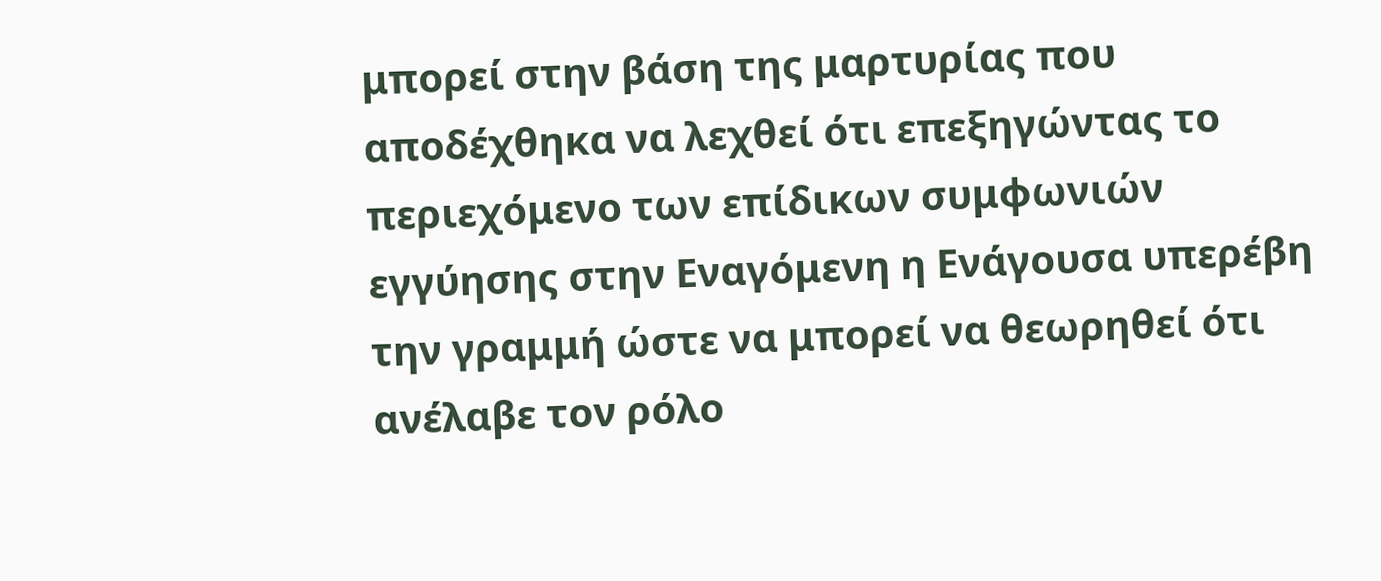μπορεί στην βάση της μαρτυρίας που αποδέχθηκα να λεχθεί ότι επεξηγώντας το περιεχόμενο των επίδικων συμφωνιών εγγύησης στην Εναγόμενη η Ενάγουσα υπερέβη την γραμμή ώστε να μπορεί να θεωρηθεί ότι ανέλαβε τον ρόλο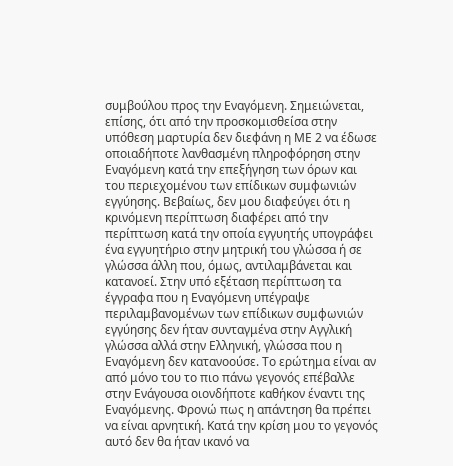συμβούλου προς την Εναγόμενη. Σημειώνεται, επίσης, ότι από την προσκομισθείσα στην υπόθεση μαρτυρία δεν διεφάνη η ΜΕ 2 να έδωσε οποιαδήποτε λανθασμένη πληροφόρηση στην Εναγόμενη κατά την επεξήγηση των όρων και του περιεχομένου των επίδικων συμφωνιών εγγύησης. Βεβαίως, δεν μου διαφεύγει ότι η κρινόμενη περίπτωση διαφέρει από την περίπτωση κατά την οποία εγγυητής υπογράφει ένα εγγυητήριο στην μητρική του γλώσσα ή σε γλώσσα άλλη που, όμως, αντιλαμβάνεται και κατανοεί. Στην υπό εξέταση περίπτωση τα έγγραφα που η Εναγόμενη υπέγραψε περιλαμβανομένων των επίδικων συμφωνιών εγγύησης δεν ήταν συνταγμένα στην Αγγλική γλώσσα αλλά στην Ελληνική, γλώσσα που η Εναγόμενη δεν κατανοούσε. Το ερώτημα είναι αν από μόνο του το πιο πάνω γεγονός επέβαλλε στην Ενάγουσα οιονδήποτε καθήκον έναντι της Εναγόμενης. Φρονώ πως η απάντηση θα πρέπει να είναι αρνητική. Κατά την κρίση μου το γεγονός αυτό δεν θα ήταν ικανό να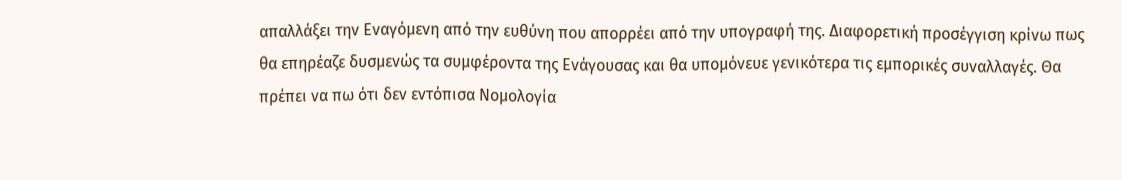απαλλάξει την Εναγόμενη από την ευθύνη που απορρέει από την υπογραφή της. Διαφορετική προσέγγιση κρίνω πως θα επηρέαζε δυσμενώς τα συμφέροντα της Ενάγουσας και θα υπομόνευε γενικότερα τις εμπορικές συναλλαγές. Θα πρέπει να πω ότι δεν εντόπισα Νομολογία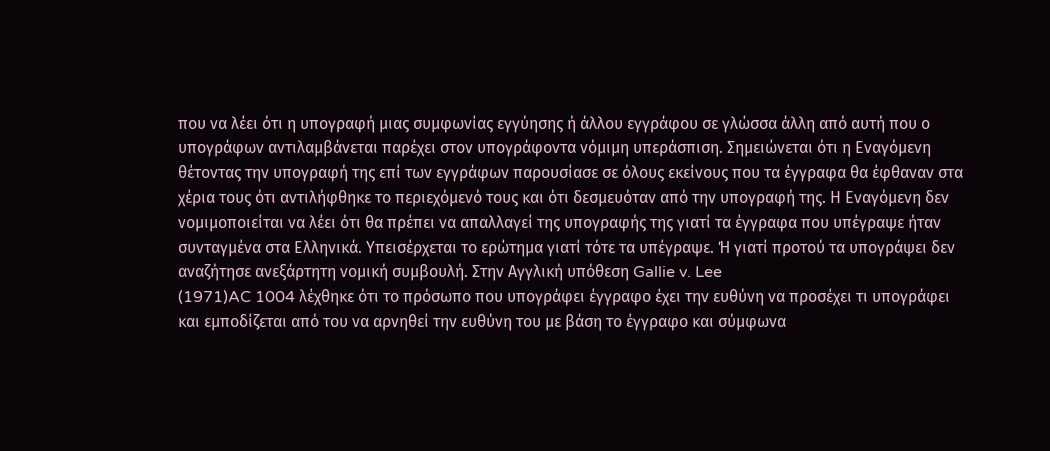που να λέει ότι η υπογραφή μιας συμφωνίας εγγύησης ή άλλου εγγράφου σε γλώσσα άλλη από αυτή που ο υπογράφων αντιλαμβάνεται παρέχει στον υπογράφοντα νόμιμη υπεράσπιση. Σημειώνεται ότι η Εναγόμενη θέτοντας την υπογραφή της επί των εγγράφων παρουσίασε σε όλους εκείνους που τα έγγραφα θα έφθαναν στα χέρια τους ότι αντιλήφθηκε το περιεχόμενό τους και ότι δεσμευόταν από την υπογραφή της. Η Εναγόμενη δεν νομιμοποιείται να λέει ότι θα πρέπει να απαλλαγεί της υπογραφής της γιατί τα έγγραφα που υπέγραψε ήταν συνταγμένα στα Ελληνικά. Υπεισέρχεται το ερώτημα γιατί τότε τα υπέγραψε. Ή γιατί προτού τα υπογράψει δεν αναζήτησε ανεξάρτητη νομική συμβουλή. Στην Αγγλική υπόθεση Gallie v. Lee
(1971)AC 1004 λέχθηκε ότι το πρόσωπο που υπογράφει έγγραφο έχει την ευθύνη να προσέχει τι υπογράφει και εμποδίζεται από του να αρνηθεί την ευθύνη του με βάση το έγγραφο και σύμφωνα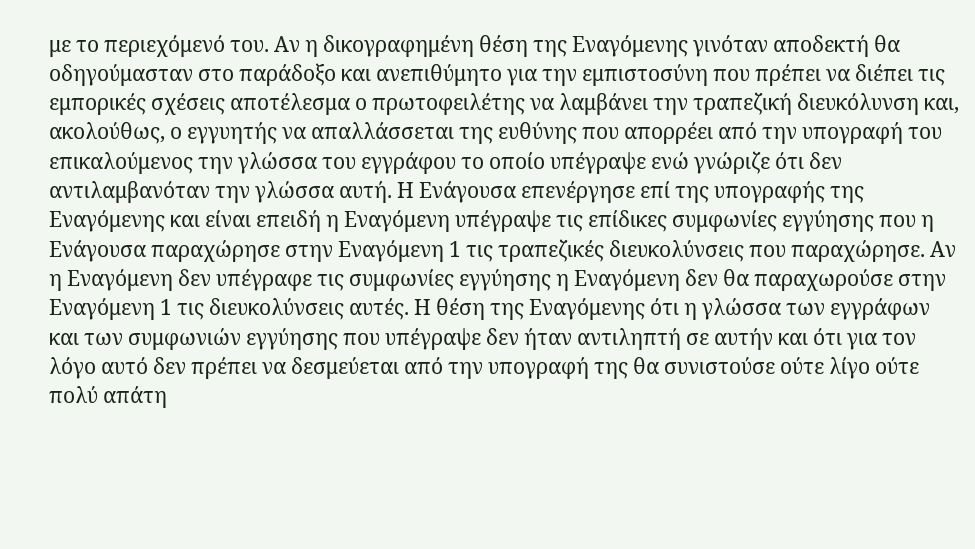με το περιεχόμενό του. Αν η δικογραφημένη θέση της Εναγόμενης γινόταν αποδεκτή θα οδηγούμασταν στο παράδοξο και ανεπιθύμητο για την εμπιστοσύνη που πρέπει να διέπει τις εμπορικές σχέσεις αποτέλεσμα ο πρωτοφειλέτης να λαμβάνει την τραπεζική διευκόλυνση και, ακολούθως, ο εγγυητής να απαλλάσσεται της ευθύνης που απορρέει από την υπογραφή του επικαλούμενος την γλώσσα του εγγράφου το οποίο υπέγραψε ενώ γνώριζε ότι δεν αντιλαμβανόταν την γλώσσα αυτή. Η Ενάγουσα επενέργησε επί της υπογραφής της Εναγόμενης και είναι επειδή η Εναγόμενη υπέγραψε τις επίδικες συμφωνίες εγγύησης που η Ενάγουσα παραχώρησε στην Εναγόμενη 1 τις τραπεζικές διευκολύνσεις που παραχώρησε. Αν η Εναγόμενη δεν υπέγραφε τις συμφωνίες εγγύησης η Εναγόμενη δεν θα παραχωρούσε στην Εναγόμενη 1 τις διευκολύνσεις αυτές. Η θέση της Εναγόμενης ότι η γλώσσα των εγγράφων και των συμφωνιών εγγύησης που υπέγραψε δεν ήταν αντιληπτή σε αυτήν και ότι για τον λόγο αυτό δεν πρέπει να δεσμεύεται από την υπογραφή της θα συνιστούσε ούτε λίγο ούτε πολύ απάτη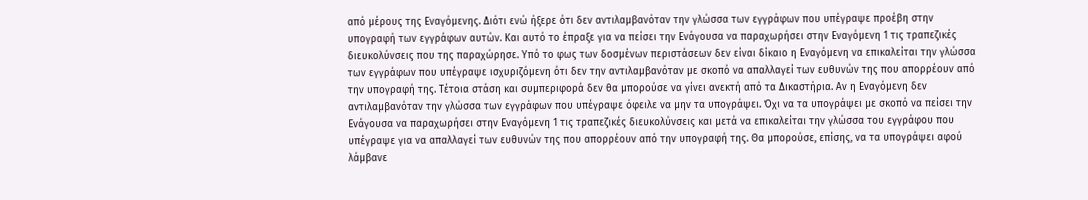από μέρους της Εναγόμενης. Διότι ενώ ήξερε ότι δεν αντιλαμβανόταν την γλώσσα των εγγράφων που υπέγραψε προέβη στην υπογραφή των εγγράφων αυτών. Και αυτό το έπραξε για να πείσει την Ενάγουσα να παραχωρήσει στην Εναγόμενη 1 τις τραπεζικές διευκολύνσεις που της παραχώρησε. Υπό το φως των δοσμένων περιστάσεων δεν είναι δίκαιο η Εναγόμενη να επικαλείται την γλώσσα των εγγράφων που υπέγραψε ισχυριζόμενη ότι δεν την αντιλαμβανόταν με σκοπό να απαλλαγεί των ευθυνών της που απορρέουν από την υπογραφή της. Τέτοια στάση και συμπεριφορά δεν θα μπορούσε να γίνει ανεκτή από τα Δικαστήρια. Αν η Εναγόμενη δεν αντιλαμβανόταν την γλώσσα των εγγράφων που υπέγραψε όφειλε να μην τα υπογράψει. Όχι να τα υπογράψει με σκοπό να πείσει την Ενάγουσα να παραχωρήσει στην Εναγόμενη 1 τις τραπεζικές διευκολύνσεις και μετά να επικαλείται την γλώσσα του εγγράφου που υπέγραψε για να απαλλαγεί των ευθυνών της που απορρέουν από την υπογραφή της. Θα μπορούσε, επίσης, να τα υπογράψει αφού λάμβανε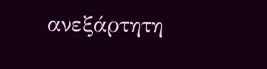ανεξάρτητη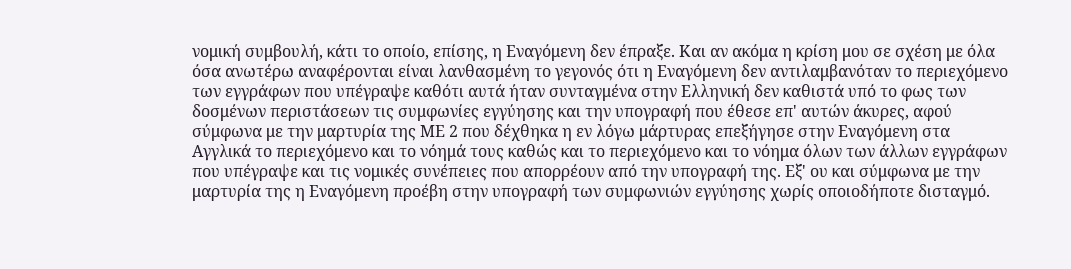νομική συμβουλή, κάτι το οποίο, επίσης, η Εναγόμενη δεν έπραξε. Και αν ακόμα η κρίση μου σε σχέση με όλα όσα ανωτέρω αναφέρονται είναι λανθασμένη το γεγονός ότι η Εναγόμενη δεν αντιλαμβανόταν το περιεχόμενο των εγγράφων που υπέγραψε καθότι αυτά ήταν συνταγμένα στην Ελληνική δεν καθιστά υπό το φως των δοσμένων περιστάσεων τις συμφωνίες εγγύησης και την υπογραφή που έθεσε επ' αυτών άκυρες, αφού σύμφωνα με την μαρτυρία της ΜΕ 2 που δέχθηκα η εν λόγω μάρτυρας επεξήγησε στην Εναγόμενη στα Αγγλικά το περιεχόμενο και το νόημά τους καθώς και το περιεχόμενο και το νόημα όλων των άλλων εγγράφων που υπέγραψε και τις νομικές συνέπειες που απορρέουν από την υπογραφή της. Εξ' ου και σύμφωνα με την μαρτυρία της η Εναγόμενη προέβη στην υπογραφή των συμφωνιών εγγύησης χωρίς οποιοδήποτε δισταγμό.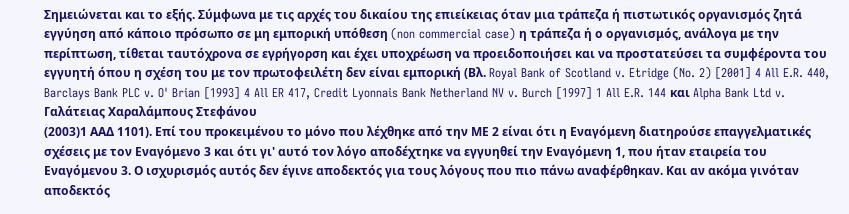Σημειώνεται και το εξής. Σύμφωνα με τις αρχές του δικαίου της επιείκειας όταν μια τράπεζα ή πιστωτικός οργανισμός ζητά εγγύηση από κάποιο πρόσωπο σε μη εμπορική υπόθεση (non commercial case) η τράπεζα ή ο οργανισμός, ανάλογα με την περίπτωση, τίθεται ταυτόχρονα σε εγρήγορση και έχει υποχρέωση να προειδοποιήσει και να προστατεύσει τα συμφέροντα του εγγυητή όπου η σχέση του με τον πρωτοφειλέτη δεν είναι εμπορική (Βλ. Royal Bank of Scotland v. Etridge (No. 2) [2001] 4 All E.R. 440, Barclays Bank PLC v. O' Brian [1993] 4 All ER 417, Credit Lyonnais Bank Netherland NV v. Burch [1997] 1 All E.R. 144 και Alpha Bank Ltd v. Γαλάτειας Χαραλάμπους Στεφάνου
(2003)1 ΑΑΔ 1101). Επί του προκειμένου το μόνο που λέχθηκε από την ΜΕ 2 είναι ότι η Εναγόμενη διατηρούσε επαγγελματικές σχέσεις με τον Εναγόμενο 3 και ότι γι' αυτό τον λόγο αποδέχτηκε να εγγυηθεί την Εναγόμενη 1, που ήταν εταιρεία του Εναγόμενου 3. Ο ισχυρισμός αυτός δεν έγινε αποδεκτός για τους λόγους που πιο πάνω αναφέρθηκαν. Και αν ακόμα γινόταν αποδεκτός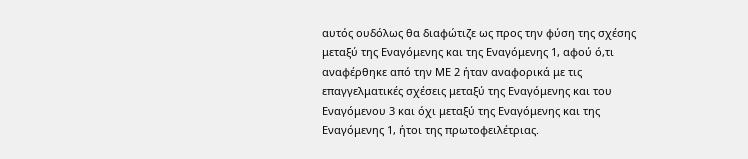αυτός ουδόλως θα διαφώτιζε ως προς την φύση της σχέσης μεταξύ της Εναγόμενης και της Εναγόμενης 1, αφού ό,τι αναφέρθηκε από την ΜΕ 2 ήταν αναφορικά με τις επαγγελματικές σχέσεις μεταξύ της Εναγόμενης και του Εναγόμενου 3 και όχι μεταξύ της Εναγόμενης και της Εναγόμενης 1, ήτοι της πρωτοφειλέτριας.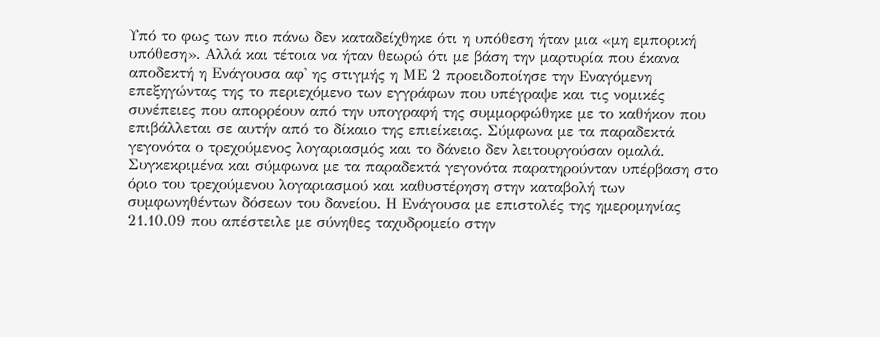Υπό το φως των πιο πάνω δεν καταδείχθηκε ότι η υπόθεση ήταν μια «μη εμπορική υπόθεση». Αλλά και τέτοια να ήταν θεωρώ ότι με βάση την μαρτυρία που έκανα αποδεκτή η Ενάγουσα αφ' ης στιγμής η ΜΕ 2 προειδοποίησε την Εναγόμενη επεξηγώντας της το περιεχόμενο των εγγράφων που υπέγραψε και τις νομικές συνέπειες που απορρέουν από την υπογραφή της συμμορφώθηκε με το καθήκον που επιβάλλεται σε αυτήν από το δίκαιο της επιείκειας. Σύμφωνα με τα παραδεκτά γεγονότα ο τρεχούμενος λογαριασμός και το δάνειο δεν λειτουργούσαν ομαλά. Συγκεκριμένα και σύμφωνα με τα παραδεκτά γεγονότα παρατηρούνταν υπέρβαση στο όριο του τρεχούμενου λογαριασμού και καθυστέρηση στην καταβολή των συμφωνηθέντων δόσεων του δανείου. Η Ενάγουσα με επιστολές της ημερομηνίας 21.10.09 που απέστειλε με σύνηθες ταχυδρομείο στην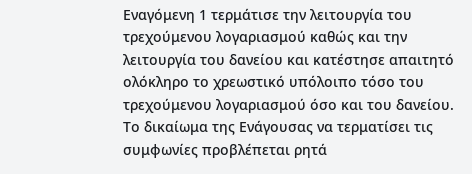Εναγόμενη 1 τερμάτισε την λειτουργία του τρεχούμενου λογαριασμού καθώς και την λειτουργία του δανείου και κατέστησε απαιτητό ολόκληρο το χρεωστικό υπόλοιπο τόσο του τρεχούμενου λογαριασμού όσο και του δανείου. Το δικαίωμα της Ενάγουσας να τερματίσει τις συμφωνίες προβλέπεται ρητά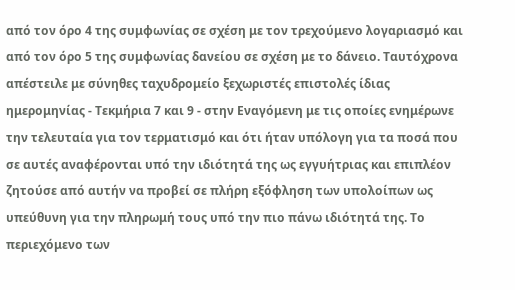από τον όρο 4 της συμφωνίας σε σχέση με τον τρεχούμενο λογαριασμό και από τον όρο 5 της συμφωνίας δανείου σε σχέση με το δάνειο. Ταυτόχρονα απέστειλε με σύνηθες ταχυδρομείο ξεχωριστές επιστολές ίδιας ημερομηνίας - Τεκμήρια 7 και 9 - στην Εναγόμενη με τις οποίες ενημέρωνε την τελευταία για τον τερματισμό και ότι ήταν υπόλογη για τα ποσά που σε αυτές αναφέρονται υπό την ιδιότητά της ως εγγυήτριας και επιπλέον ζητούσε από αυτήν να προβεί σε πλήρη εξόφληση των υπολοίπων ως υπεύθυνη για την πληρωμή τους υπό την πιο πάνω ιδιότητά της. Το περιεχόμενο των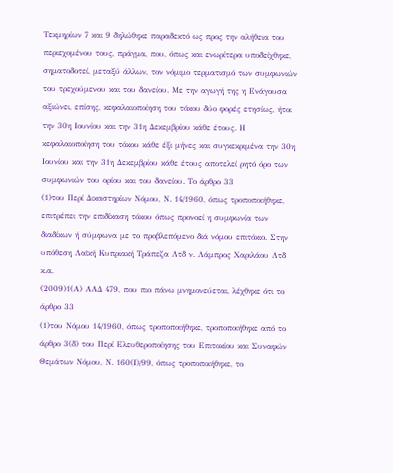Τεκμηρίων 7 και 9 δηλώθηκε παραδεκτό ως προς την αλήθεια του περιεχομένου τους, πράγμα, που, όπως και ενωρίτερα υποδείχθηκε, σηματοδοτεί, μεταξύ άλλων, τον νόμιμο τερματισμό των συμφωνιών του τρεχούμενου και του δανείου. Με την αγωγή της η Ενάγουσα αξιώνει, επίσης, κεφαλαιοποίηση του τόκου δύο φορές ετησίως, ήτοι την 30η Ιουνίου και την 31η Δεκεμβρίου κάθε έτους. Η κεφαλαιοποίηση του τόκου κάθε έξι μήνες και συγκεκριμένα την 30η Ιουνίου και την 31η Δεκεμβρίου κάθε έτους αποτελεί ρητό όρο των συμφωνιών του ορίου και του δανείου. Το άρθρο 33
(1)του Περί Δικαστηρίων Νόμου, Ν. 14/1960, όπως τροποποιήθηκε, επιτρέπει την επιδίκαση τόκου όπως προνοεί η συμφωνία των διαδίκων ή σύμφωνα με το προβλεπόμενο διά νόμου επιτόκιο. Στην υπόθεση Λαϊκή Κυπριακή Τράπεζα Λτδ ν. Λάμπρος Χαριλάου Λτδ κ.α.
(2009)1(Α) ΑΑΔ 479, που πιο πάνω μνημονεύεται, λέχθηκε ότι το άρθρο 33
(1)του Νόμου 14/1960, όπως τροποποιήθηκε, τροποποιήθηκε από το άρθρο 3(δ) του Περί Ελευθεροποίησης του Επιτοκίου και Συναφών Θεμάτων Νόμου, Ν. 160(Ι)/99, όπως τροποποιήθηκε, το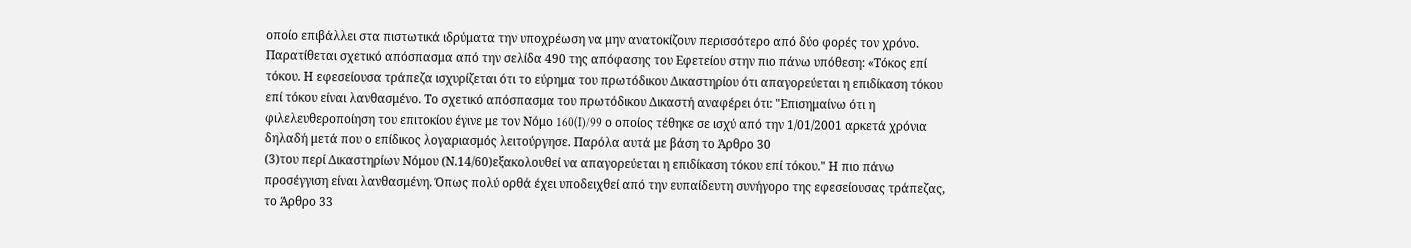οποίο επιβάλλει στα πιστωτικά ιδρύματα την υποχρέωση να μην ανατοκίζουν περισσότερο από δύο φορές τον χρόνο. Παρατίθεται σχετικό απόσπασμα από την σελίδα 490 της απόφασης του Εφετείου στην πιο πάνω υπόθεση: «Τόκος επί τόκου. Η εφεσείουσα τράπεζα ισχυρίζεται ότι το εύρημα του πρωτόδικου Δικαστηρίου ότι απαγορεύεται η επιδίκαση τόκου επί τόκου είναι λανθασμένο. Το σχετικό απόσπασμα του πρωτόδικου Δικαστή αναφέρει ότι: "Επισημαίνω ότι η φιλελευθεροποίηση του επιτοκίου έγινε με τον Νόμο 160(I)/99 ο οποίος τέθηκε σε ισχύ από την 1/01/2001 αρκετά χρόνια δηλαδή μετά που ο επίδικος λογαριασμός λειτούργησε. Παρόλα αυτά με βάση το Άρθρο 30
(3)του περί Δικαστηρίων Νόμου (Ν.14/60)εξακολουθεί να απαγορεύεται η επιδίκαση τόκου επί τόκου." Η πιο πάνω προσέγγιση είναι λανθασμένη. Όπως πολύ ορθά έχει υποδειχθεί από την ευπαίδευτη συνήγορο της εφεσείουσας τράπεζας, το Άρθρο 33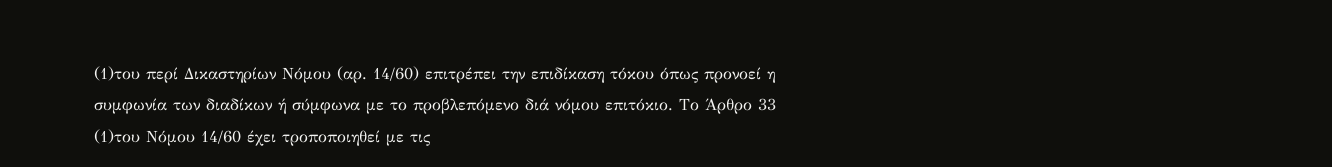(1)του περί Δικαστηρίων Νόμου (αρ. 14/60) επιτρέπει την επιδίκαση τόκου όπως προνοεί η συμφωνία των διαδίκων ή σύμφωνα με το προβλεπόμενο διά νόμου επιτόκιο. Το Άρθρο 33
(1)του Νόμου 14/60 έχει τροποποιηθεί με τις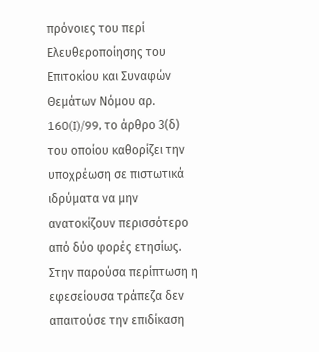πρόνοιες του περί Ελευθεροποίησης του Επιτοκίου και Συναφών Θεμάτων Νόμου αρ. 160(I)/99, το άρθρο 3(δ) του οποίου καθορίζει την υποχρέωση σε πιστωτικά ιδρύματα να μην ανατοκίζουν περισσότερο από δύο φορές ετησίως. Στην παρούσα περίπτωση η εφεσείουσα τράπεζα δεν απαιτούσε την επιδίκαση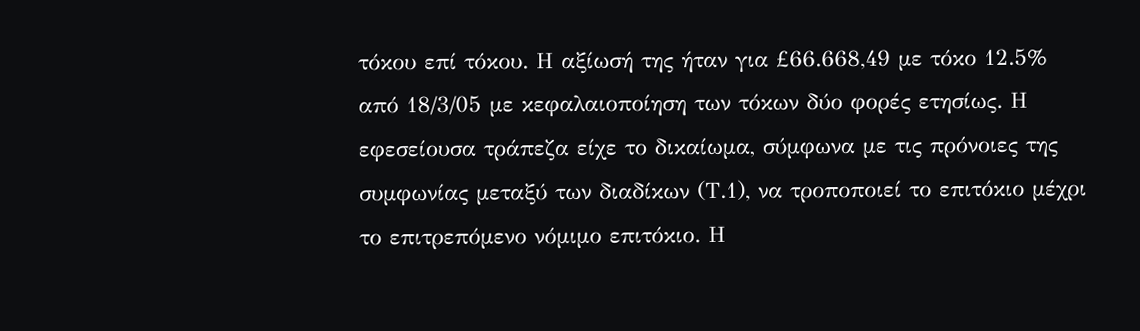τόκου επί τόκου. Η αξίωσή της ήταν για £66.668,49 με τόκο 12.5% από 18/3/05 με κεφαλαιοποίηση των τόκων δύο φορές ετησίως. Η εφεσείουσα τράπεζα είχε το δικαίωμα, σύμφωνα με τις πρόνοιες της συμφωνίας μεταξύ των διαδίκων (Τ.1), να τροποποιεί το επιτόκιο μέχρι το επιτρεπόμενο νόμιμο επιτόκιο. Η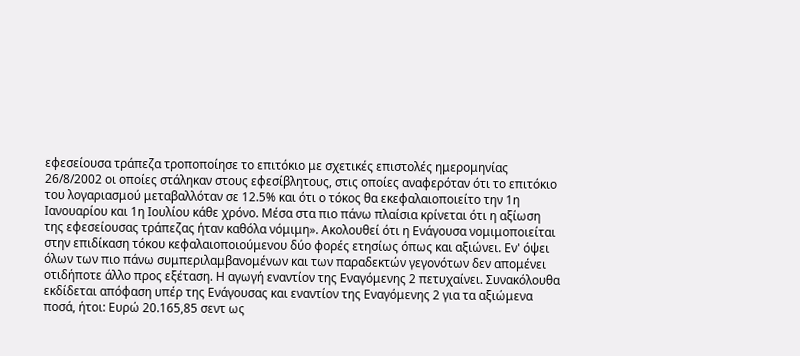εφεσείουσα τράπεζα τροποποίησε το επιτόκιο με σχετικές επιστολές ημερομηνίας 26/8/2002 οι οποίες στάληκαν στους εφεσίβλητους, στις οποίες αναφερόταν ότι το επιτόκιο του λογαριασμού μεταβαλλόταν σε 12.5% και ότι ο τόκος θα εκεφαλαιοποιείτο την 1η Ιανουαρίου και 1η Ιουλίου κάθε χρόνο. Μέσα στα πιο πάνω πλαίσια κρίνεται ότι η αξίωση της εφεσείουσας τράπεζας ήταν καθόλα νόμιμη». Ακολουθεί ότι η Ενάγουσα νομιμοποιείται στην επιδίκαση τόκου κεφαλαιοποιούμενου δύο φορές ετησίως όπως και αξιώνει. Εν' όψει όλων των πιο πάνω συμπεριλαμβανομένων και των παραδεκτών γεγονότων δεν απομένει οτιδήποτε άλλο προς εξέταση. Η αγωγή εναντίον της Εναγόμενης 2 πετυχαίνει. Συνακόλουθα εκδίδεται απόφαση υπέρ της Ενάγουσας και εναντίον της Εναγόμενης 2 για τα αξιώμενα ποσά, ήτοι: Ευρώ 20.165,85 σεντ ως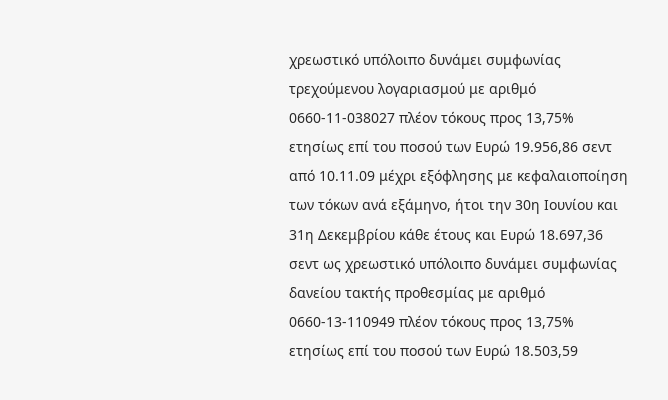χρεωστικό υπόλοιπο δυνάμει συμφωνίας τρεχούμενου λογαριασμού με αριθμό 0660-11-038027 πλέον τόκους προς 13,75% ετησίως επί του ποσού των Ευρώ 19.956,86 σεντ από 10.11.09 μέχρι εξόφλησης με κεφαλαιοποίηση των τόκων ανά εξάμηνο, ήτοι την 30η Ιουνίου και 31η Δεκεμβρίου κάθε έτους και Ευρώ 18.697,36 σεντ ως χρεωστικό υπόλοιπο δυνάμει συμφωνίας δανείου τακτής προθεσμίας με αριθμό 0660-13-110949 πλέον τόκους προς 13,75% ετησίως επί του ποσού των Ευρώ 18.503,59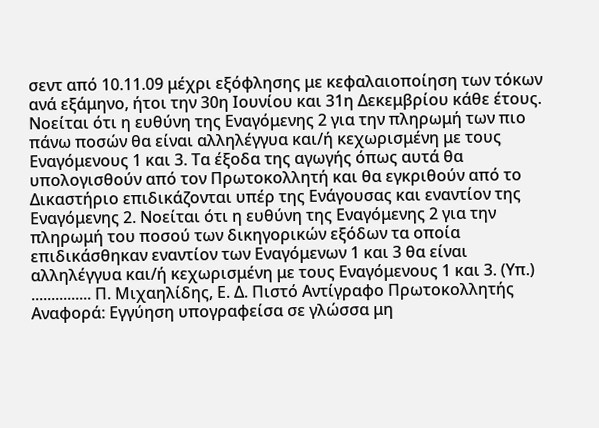σεντ από 10.11.09 μέχρι εξόφλησης με κεφαλαιοποίηση των τόκων ανά εξάμηνο, ήτοι την 30η Ιουνίου και 31η Δεκεμβρίου κάθε έτους. Νοείται ότι η ευθύνη της Εναγόμενης 2 για την πληρωμή των πιο πάνω ποσών θα είναι αλληλέγγυα και/ή κεχωρισμένη με τους Εναγόμενους 1 και 3. Τα έξοδα της αγωγής όπως αυτά θα υπολογισθούν από τον Πρωτοκολλητή και θα εγκριθούν από το Δικαστήριο επιδικάζονται υπέρ της Ενάγουσας και εναντίον της Εναγόμενης 2. Νοείται ότι η ευθύνη της Εναγόμενης 2 για την πληρωμή του ποσού των δικηγορικών εξόδων τα οποία επιδικάσθηκαν εναντίον των Εναγόμενων 1 και 3 θα είναι αλληλέγγυα και/ή κεχωρισμένη με τους Εναγόμενους 1 και 3. (Υπ.) ............... Π. Μιχαηλίδης, Ε. Δ. Πιστό Αντίγραφο Πρωτοκολλητής Αναφορά: Εγγύηση υπογραφείσα σε γλώσσα μη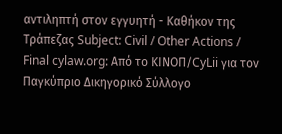αντιληπτή στον εγγυητή - Καθήκον της Τράπεζας Subject: Civil / Other Actions / Final cylaw.org: Από το ΚΙΝOΠ/CyLii για τον Παγκύπριο Δικηγορικό Σύλλογο